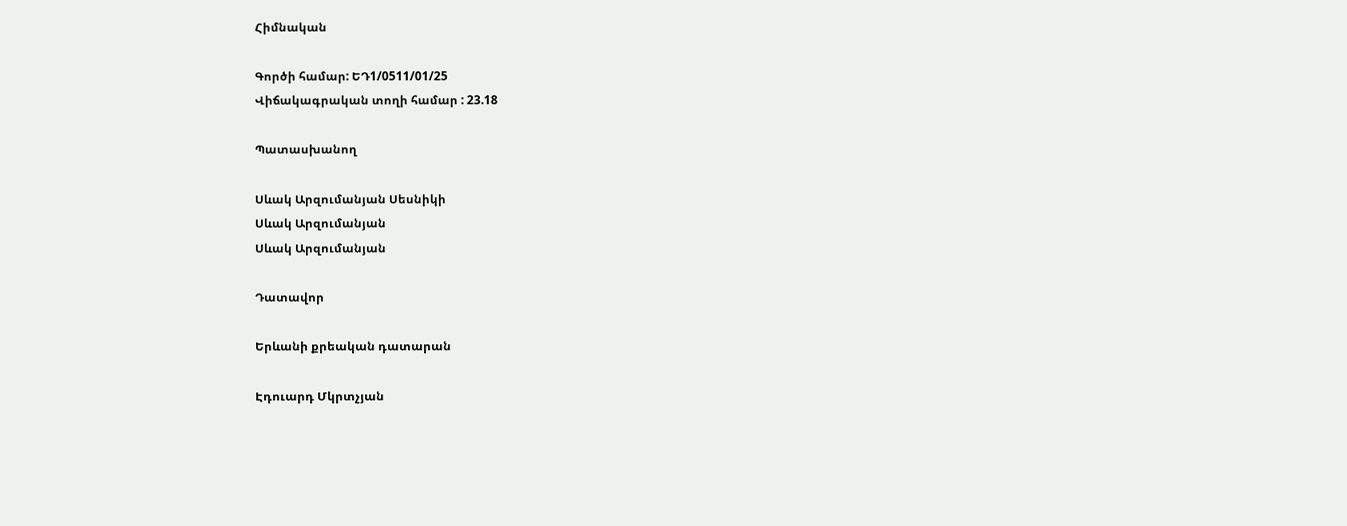Հիմնական

Գործի համար: ԵԴ1/0511/01/25
Վիճակագրական տողի համար : 23.18

Պատասխանող

Սևակ Արզումանյան Սեսնիկի
Սևակ Արզումանյան
Սևակ Արզումանյան

Դատավոր

Երևանի քրեական դատարան

Էդուարդ Մկրտչյան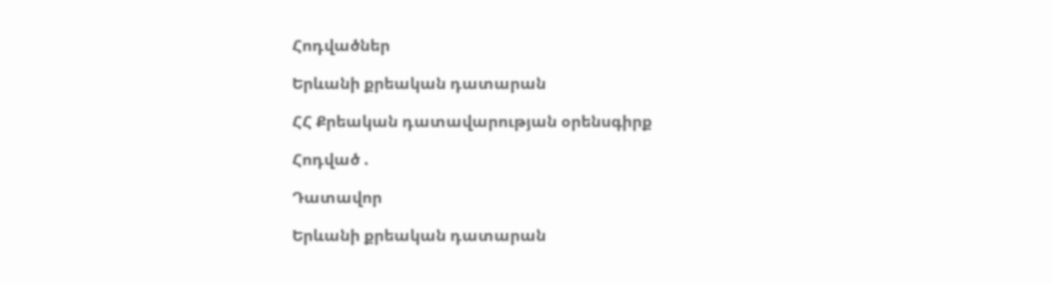Հոդվածներ

Երևանի քրեական դատարան

ՀՀ Քրեական դատավարության օրենսգիրք

Հոդված .

Դատավոր

Երևանի քրեական դատարան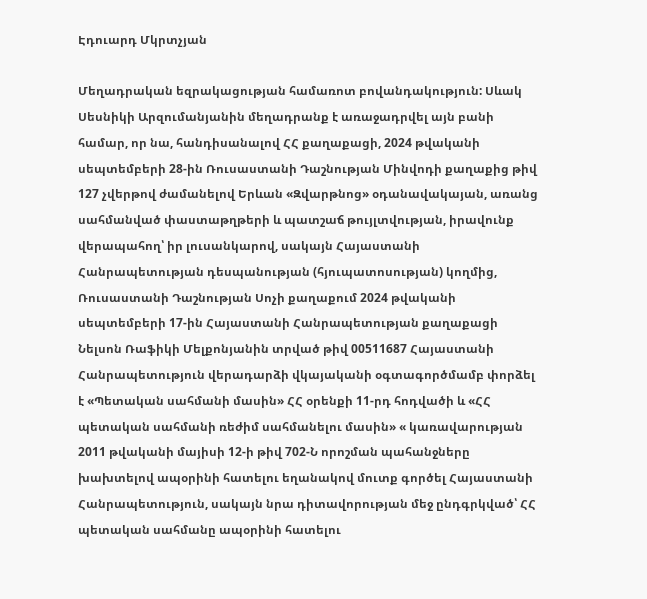Էդուարդ Մկրտչյան

Մեղադրական եզրակացության համառոտ բովանդակություն: Սևակ Սեսնիկի Արզումանյանին մեղադրանք է առաջադրվել այն բանի համար, որ նա, հանդիսանալով ՀՀ քաղաքացի, 2024 թվականի սեպտեմբերի 28-ին Ռուսաստանի Դաշնության Մինվոդի քաղաքից թիվ 127 չվերթով ժամանելով Երևան «Զվարթնոց» օդանավակայան, առանց սահմանված փաստաթղթերի և պատշաճ թույլտվության, իրավունք վերապահող՝ իր լուսանկարով, սակայն Հայաստանի Հանրապետության դեսպանության (հյուպատոսության) կողմից, Ռուսաստանի Դաշնության Սոչի քաղաքում 2024 թվականի սեպտեմբերի 17-ին Հայաստանի Հանրապետության քաղաքացի Նելսոն Ռաֆիկի Մելքոնյանին տրված թիվ 00511687 Հայաստանի Հանրապետություն վերադարձի վկայականի օգտագործմամբ փորձել է «Պետական սահմանի մասին» ՀՀ օրենքի 11-րդ հոդվածի և «ՀՀ պետական սահմանի ռեժիմ սահմանելու մասին» « կառավարության 2011 թվականի մայիսի 12-ի թիվ 702-Ն որոշման պահանջները խախտելով ապօրինի հատելու եղանակով մուտք գործել Հայաստանի Հանրապետություն, սակայն նրա դիտավորության մեջ ընդգրկված՝ ՀՀ պետական սահմանը ապօրինի հատելու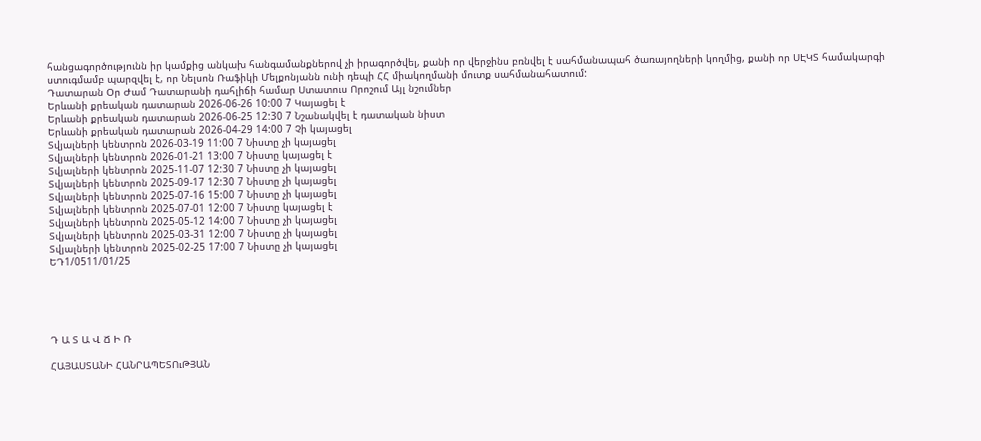հանցագործությունն իր կամքից անկախ հանգամանքներով չի իրագործվել, քանի որ վերջինս բռնվել է սահմանապահ ծառայողների կողմից, քանի որ ՍԷԿՏ համակարգի ստուգմամբ պարզվել է, որ Նելսոն Ռաֆիկի Մելքոնյանն ունի դեպի ՀՀ միակողմանի մուտք սահմանահատում:
Դատարան Օր Ժամ Դատարանի դահլիճի համար Ստատուս Որոշում Այլ նշումներ
Երևանի քրեական դատարան 2026-06-26 10:00 7 Կայացել է
Երևանի քրեական դատարան 2026-06-25 12:30 7 Նշանակվել է դատական նիստ
Երևանի քրեական դատարան 2026-04-29 14:00 7 Չի կայացել
Տվյալների կենտրոն 2026-03-19 11:00 7 Նիստը չի կայացել
Տվյալների կենտրոն 2026-01-21 13:00 7 Նիստը կայացել է
Տվյալների կենտրոն 2025-11-07 12:30 7 Նիստը չի կայացել
Տվյալների կենտրոն 2025-09-17 12:30 7 Նիստը չի կայացել
Տվյալների կենտրոն 2025-07-16 15:00 7 Նիստը չի կայացել
Տվյալների կենտրոն 2025-07-01 12:00 7 Նիստը կայացել է
Տվյալների կենտրոն 2025-05-12 14:00 7 Նիստը չի կայացել
Տվյալների կենտրոն 2025-03-31 12:00 7 Նիստը չի կայացել
Տվյալների կենտրոն 2025-02-25 17:00 7 Նիստը չի կայացել
ԵԴ1/0511/01/25





Դ Ա Տ Ա Վ Ճ Ի Ռ

ՀԱՅԱՍՏԱՆԻ ՀԱՆՐԱՊԵՏՈւԹՅԱՆ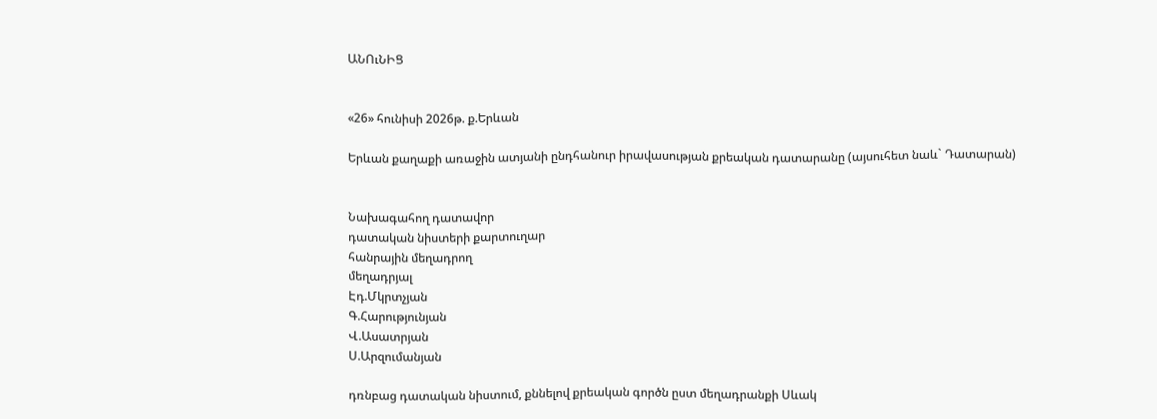ԱՆՈւՆԻՑ


«26» հունիսի 2026թ. ք.Երևան

Երևան քաղաքի առաջին ատյանի ընդհանուր իրավասության քրեական դատարանը (այսուհետ նաև` Դատարան)


Նախագահող դատավոր
դատական նիստերի քարտուղար
հանրային մեղադրող
մեղադրյալ
Էդ.Մկրտչյան
Գ.Հարությունյան
Վ.Ասատրյան
Ս.Արզումանյան

դռնբաց դատական նիստում, քննելով քրեական գործն ըստ մեղադրանքի Սևակ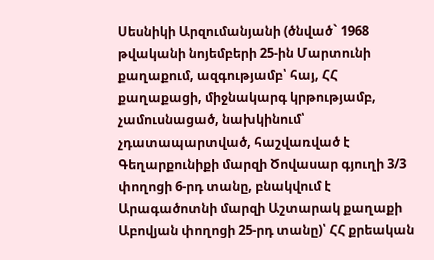Սեսնիկի Արզումանյանի (ծնված` 1968 թվականի նոյեմբերի 25-ին Մարտունի քաղաքում, ազգությամբ՝ հայ, ՀՀ քաղաքացի, միջնակարգ կրթությամբ, չամուսնացած, նախկինում՝ չդատապարտված, հաշվառված է Գեղարքունիքի մարզի Ծովասար գյուղի 3/3 փողոցի 6-րդ տանը, բնակվում է Արագածոտնի մարզի Աշտարակ քաղաքի Աբովյան փողոցի 25-րդ տանը)՝ ՀՀ քրեական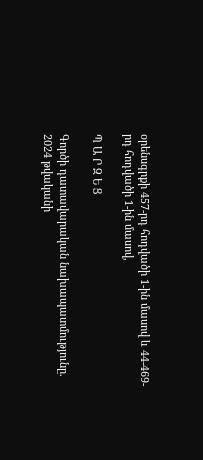օրենսգրքի 457-րդ հոդվածի 1-ին մասով և 44-469-րդ հոդվածի 1-ին մասով,

Պ Ա Ր Զ Ե Ց

Գործի դատավարական նախապատմությունը.
2024 թվականի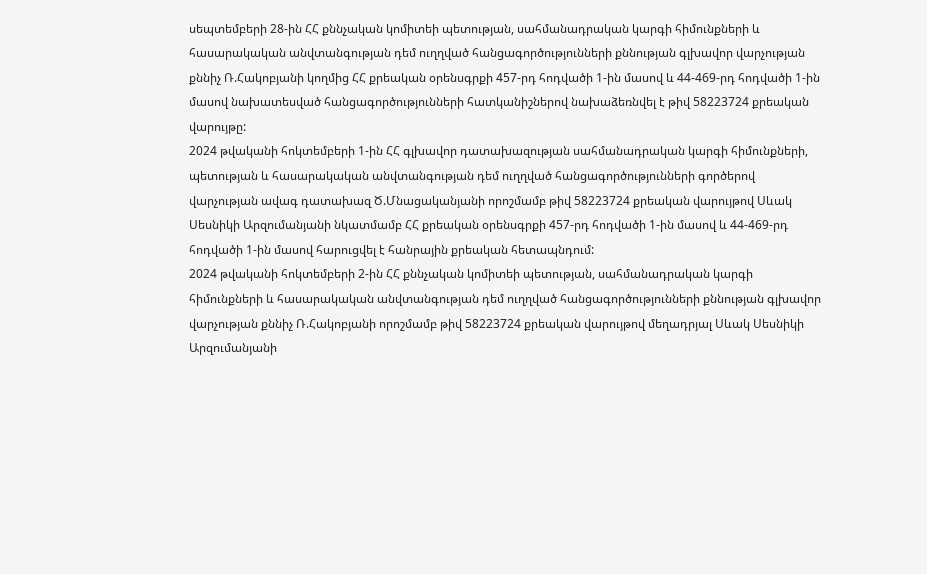սեպտեմբերի 28-ին ՀՀ քննչական կոմիտեի պետության, սահմանադրական կարգի հիմունքների և հասարակական անվտանգության դեմ ուղղված հանցագործությունների քննության գլխավոր վարչության քննիչ Ռ.Հակոբյանի կողմից ՀՀ քրեական օրենսգրքի 457-րդ հոդվածի 1-ին մասով և 44-469-րդ հոդվածի 1-ին մասով նախատեսված հանցագործությունների հատկանիշներով նախաձեռնվել է թիվ 58223724 քրեական վարույթը:
2024 թվականի հոկտեմբերի 1-ին ՀՀ գլխավոր դատախազության սահմանադրական կարգի հիմունքների, պետության և հասարակական անվտանգության դեմ ուղղված հանցագործությունների գործերով վարչության ավագ դատախազ Ծ.Մնացականյանի որոշմամբ թիվ 58223724 քրեական վարույթով Սևակ Սեսնիկի Արզումանյանի նկատմամբ ՀՀ քրեական օրենսգրքի 457-րդ հոդվածի 1-ին մասով և 44-469-րդ հոդվածի 1-ին մասով հարուցվել է հանրային քրեական հետապնդում:
2024 թվականի հոկտեմբերի 2-ին ՀՀ քննչական կոմիտեի պետության, սահմանադրական կարգի հիմունքների և հասարակական անվտանգության դեմ ուղղված հանցագործությունների քննության գլխավոր վարչության քննիչ Ռ.Հակոբյանի որոշմամբ թիվ 58223724 քրեական վարույթով մեղադրյալ Սևակ Սեսնիկի Արզումանյանի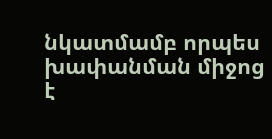նկատմամբ որպես խափանման միջոց է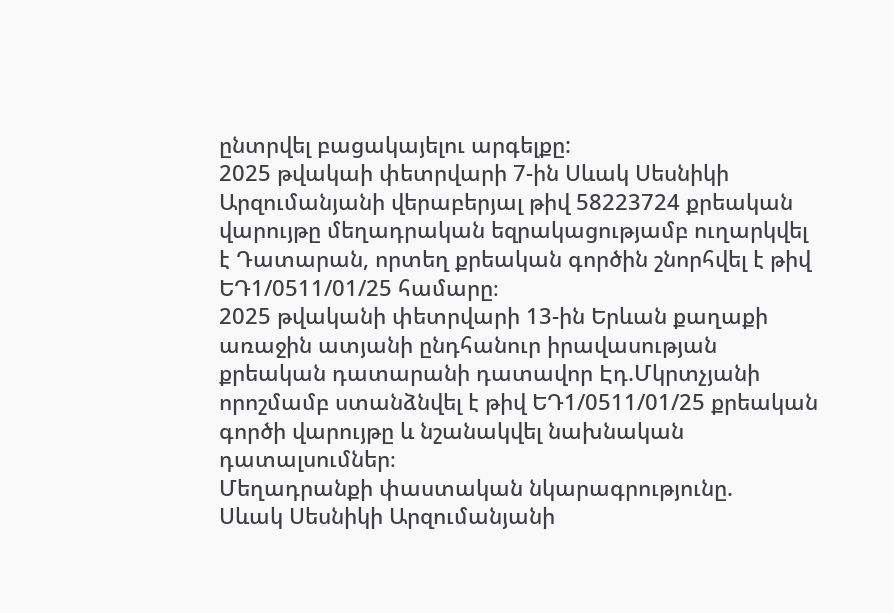ընտրվել բացակայելու արգելքը:
2025 թվակաի փետրվարի 7-ին Սևակ Սեսնիկի Արզումանյանի վերաբերյալ թիվ 58223724 քրեական վարույթը մեղադրական եզրակացությամբ ուղարկվել է Դատարան, որտեղ քրեական գործին շնորհվել է թիվ ԵԴ1/0511/01/25 համարը։
2025 թվականի փետրվարի 13-ին Երևան քաղաքի առաջին ատյանի ընդհանուր իրավասության քրեական դատարանի դատավոր Էդ.Մկրտչյանի որոշմամբ ստանձնվել է թիվ ԵԴ1/0511/01/25 քրեական գործի վարույթը և նշանակվել նախնական դատալսումներ։
Մեղադրանքի փաստական նկարագրությունը.
Սևակ Սեսնիկի Արզումանյանի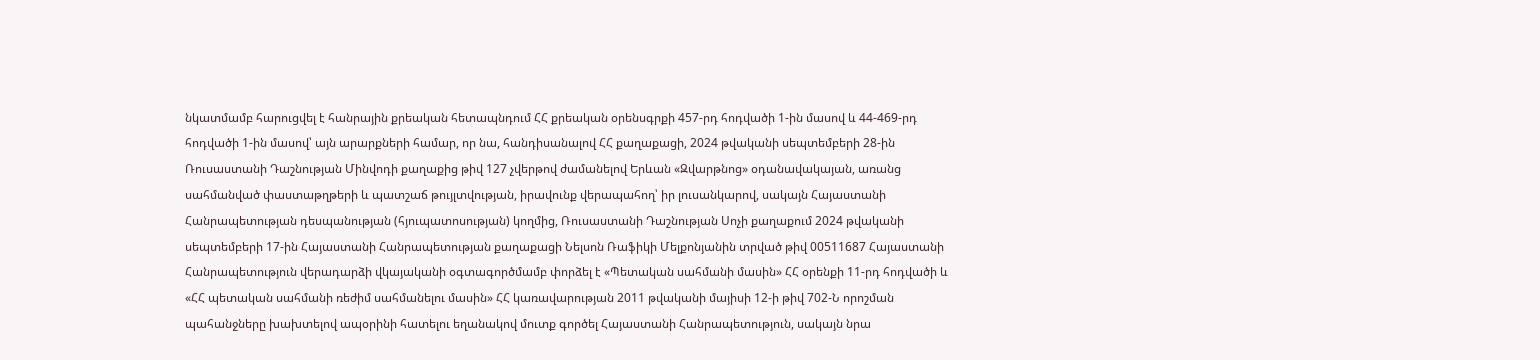նկատմամբ հարուցվել է հանրային քրեական հետապնդում ՀՀ քրեական օրենսգրքի 457-րդ հոդվածի 1-ին մասով և 44-469-րդ հոդվածի 1-ին մասով՝ այն արարքների համար, որ նա, հանդիսանալով ՀՀ քաղաքացի, 2024 թվականի սեպտեմբերի 28-ին Ռուսաստանի Դաշնության Մինվոդի քաղաքից թիվ 127 չվերթով ժամանելով Երևան «Զվարթնոց» օդանավակայան, առանց սահմանված փաստաթղթերի և պատշաճ թույլտվության, իրավունք վերապահող՝ իր լուսանկարով, սակայն Հայաստանի Հանրապետության դեսպանության (հյուպատոսության) կողմից, Ռուսաստանի Դաշնության Սոչի քաղաքում 2024 թվականի սեպտեմբերի 17-ին Հայաստանի Հանրապետության քաղաքացի Նելսոն Ռաֆիկի Մելքոնյանին տրված թիվ 00511687 Հայաստանի Հանրապետություն վերադարձի վկայականի օգտագործմամբ փորձել է «Պետական սահմանի մասին» ՀՀ օրենքի 11-րդ հոդվածի և «ՀՀ պետական սահմանի ռեժիմ սահմանելու մասին» ՀՀ կառավարության 2011 թվականի մայիսի 12-ի թիվ 702-Ն որոշման պահանջները խախտելով ապօրինի հատելու եղանակով մուտք գործել Հայաստանի Հանրապետություն, սակայն նրա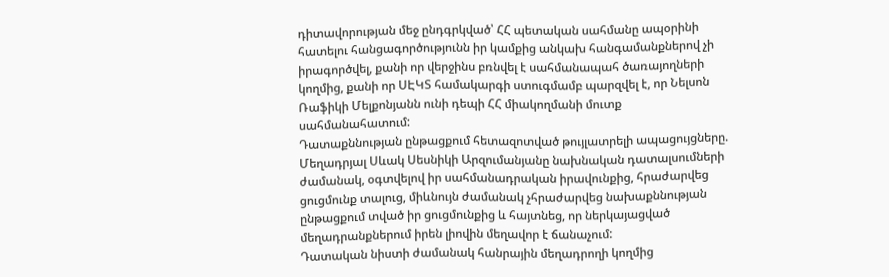դիտավորության մեջ ընդգրկված՝ ՀՀ պետական սահմանը ապօրինի հատելու հանցագործությունն իր կամքից անկախ հանգամանքներով չի իրագործվել, քանի որ վերջինս բռնվել է սահմանապահ ծառայողների կողմից, քանի որ ՍԷԿՏ համակարգի ստուգմամբ պարզվել է, որ Նելսոն Ռաֆիկի Մելքոնյանն ունի դեպի ՀՀ միակողմանի մուտք սահմանահատում:
Դատաքննության ընթացքում հետազոտված թույլատրելի ապացույցները.
Մեղադրյալ Սևակ Սեսնիկի Արզումանյանը նախնական դատալսումների ժամանակ, օգտվելով իր սահմանադրական իրավունքից, հրաժարվեց ցուցմունք տալուց, միևնույն ժամանակ չհրաժարվեց նախաքննության ընթացքում տված իր ցուցմունքից և հայտնեց, որ ներկայացված մեղադրանքներում իրեն լիովին մեղավոր է ճանաչում:
Դատական նիստի ժամանակ հանրային մեղադրողի կողմից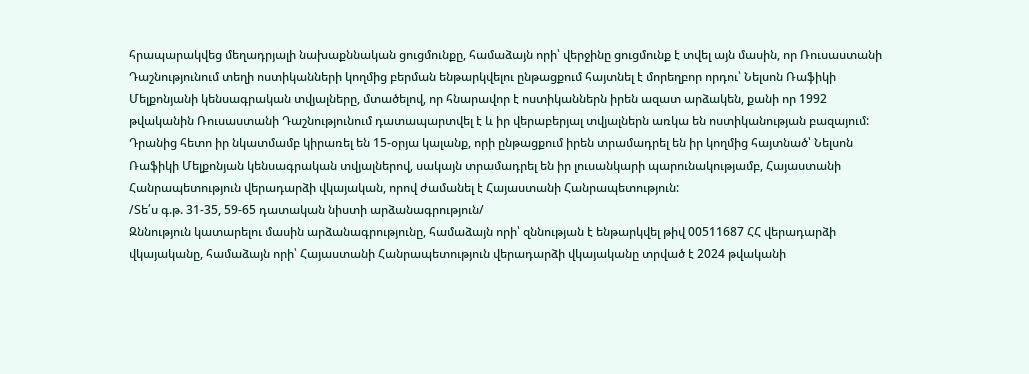հրապարակվեց մեղադրյալի նախաքննական ցուցմունքը, համաձայն որի՝ վերջինը ցուցմունք է տվել այն մասին, որ Ռուսաստանի Դաշնությունում տեղի ոստիկանների կողմից բերման ենթարկվելու ընթացքում հայտնել է մորեղբոր որդու՝ Նելսոն Ռաֆիկի Մելքոնյանի կենսագրական տվյալները, մտածելով, որ հնարավոր է ոստիկաններն իրեն ազատ արձակեն, քանի որ 1992 թվականին Ռուսաստանի Դաշնությունում դատապարտվել է և իր վերաբերյալ տվյալներն առկա են ոստիկանության բազայում: Դրանից հետո իր նկատմամբ կիրառել են 15-օրյա կալանք, որի ընթացքում իրեն տրամադրել են իր կողմից հայտնած՝ Նելսոն Ռաֆիկի Մելքոնյան կենսագրական տվյալներով, սակայն տրամադրել են իր լուսանկարի պարունակությամբ, Հայաստանի Հանրապետություն վերադարձի վկայական, որով ժամանել է Հայաստանի Հանրապետություն:
/Տե՛ս գ.թ. 31-35, 59-65 դատական նիստի արձանագրություն/
Զննություն կատարելու մասին արձանագրությունը, համաձայն որի՝ զննության է ենթարկվել թիվ 00511687 ՀՀ վերադարձի վկայականը, համաձայն որի՝ Հայաստանի Հանրապետություն վերադարձի վկայականը տրված է 2024 թվականի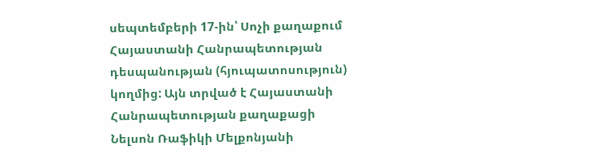սեպտեմբերի 17-ին՝ Սոչի քաղաքում Հայաստանի Հանրապետության դեսպանության (հյուպատոսություն) կողմից: Այն տրված է Հայաստանի Հանրապետության քաղաքացի Նելսոն Ռաֆիկի Մելքոնյանի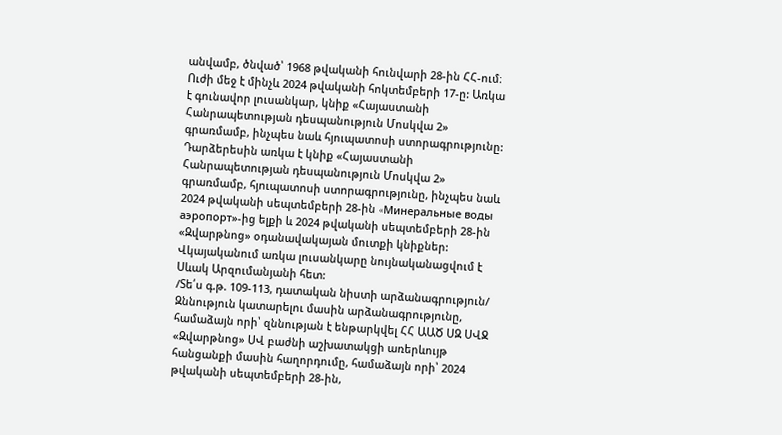անվամբ, ծնված՝ 1968 թվականի հունվարի 28-ին ՀՀ-ում։ Ուժի մեջ է մինչև 2024 թվականի հոկտեմբերի 17-ը: Առկա է գունավոր լուսանկար, կնիք «Հայաստանի Հանրապետության դեսպանություն Մոսկվա 2» գրառմամբ, ինչպես նաև հյուպատոսի ստորագրությունը: Դարձերեսին առկա է կնիք «Հայաստանի Հանրապետության դեսպանություն Մոսկվա 2» գրառմամբ, հյուպատոսի ստորագրությունը, ինչպես նաև 2024 թվականի սեպտեմբերի 28-ին «Mинеральные воды аэропорт»-ից ելքի և 2024 թվականի սեպտեմբերի 28-ին «Զվարթնոց» օդանավակայան մուտքի կնիքներ: Վկայականում առկա լուսանկարը նույնականացվում է Սևակ Արզումանյանի հետ:
/Տե՛ս գ.թ. 109-113, դատական նիստի արձանագրություն/
Զննություն կատարելու մասին արձանագրությունը, համաձայն որի՝ զննության է ենթարկվել ՀՀ ԱԱԾ ՍԶ ՍՎՋ «Զվարթնոց» ՍՎ բաժնի աշխատակցի առերևույթ հանցանքի մասին հաղորդումը, համաձայն որի՝ 2024 թվականի սեպտեմբերի 28-ին,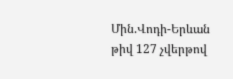Մին.Վոդի-Երևան թիվ 127 չվերթով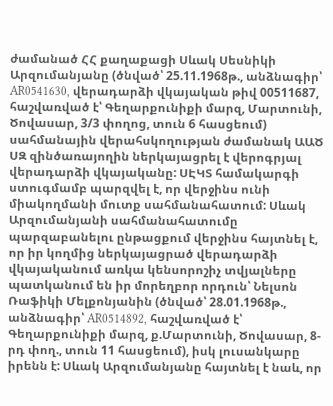ժամանած ՀՀ քաղաքացի Սևակ Սեսնիկի Արզումանյանը (ծնված՝ 25.11.1968թ., անձնագիր՝ AR0541630, վերադարձի վկայական թիվ 00511687, հաշվառված է՝ Գեղարքունիքի մարզ, Մարտունի, Ծովասար, 3/3 փողոց, տուն 6 հասցեում) սահմանային վերահսկողության ժամանակ ԱԱԾ ՍԶ զինծառայողին ներկայացրել է վերոգրյալ վերադարձի վկայականը: ՍԷԿՏ համակարգի ստուգմամբ պարզվել է, որ վերջինս ունի միակողմանի մուտք սահմանահատում: Սևակ Արզումանյանի սահմանահատումը պարզաբանելու ընթացքում վերջինս հայտնել է, որ իր կողմից ներկայացրած վերադարձի վկայականում առկա կենսորոշիչ տվյալները պատկանում են իր մորեղբոր որդուն՝ Նելսոն Ռաֆիկի Մելքոնյանին (ծնված՝ 28.01.1968թ., անձնագիր՝ AR0514892, հաշվառված է՝ Գեղարքունիքի մարզ, ք.Մարտունի, Ծովասար, 8-րդ փող., տուն 11 հասցեում), իսկ լուսանկարը իրենն է: Սևակ Արզումանյանը հայտնել է նաև, որ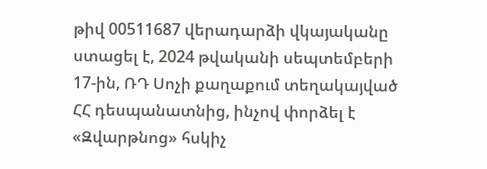թիվ 00511687 վերադարձի վկայականը ստացել է, 2024 թվականի սեպտեմբերի 17-ին, ՌԴ Սոչի քաղաքում տեղակայված ՀՀ դեսպանատնից, ինչով փորձել է «Զվարթնոց» հսկիչ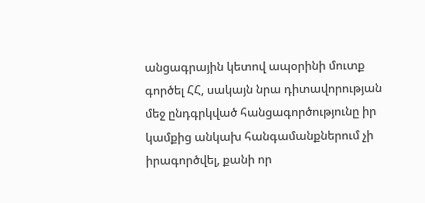անցագրային կետով ապօրինի մուտք գործել ՀՀ, սակայն նրա դիտավորության մեջ ընդգրկված հանցագործությունը իր կամքից անկախ հանգամանքներում չի իրագործվել, քանի որ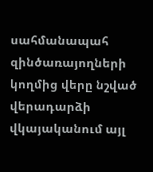սահմանապահ զինծառայողների կողմից վերը նշված վերադարձի վկայականում այլ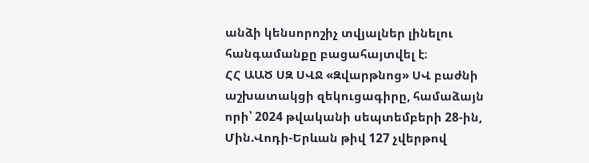անձի կենսորոշիչ տվյալներ լինելու հանգամանքը բացահայտվել է։
ՀՀ ԱԱԾ ՍԶ ՍՎՋ «Զվարթնոց» ՍՎ բաժնի աշխատակցի զեկուցագիրը, համաձայն որի՝ 2024 թվականի սեպտեմբերի 28-ին, Մին.Վոդի-Երևան թիվ 127 չվերթով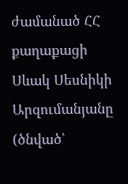ժամանած ՀՀ քաղաքացի Սևակ Սեսնիկի Արզումանյանը (ծնված՝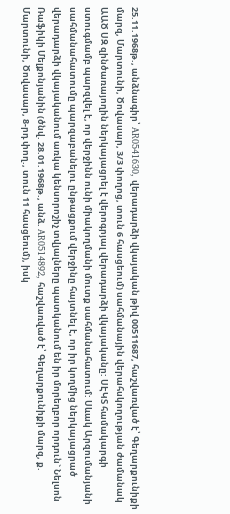25.11.1968թ., անձնագիր՝ AR0541630, վերադարձի վկայական թիվ 00511687, հաշվառված է՝ Գեղարքունիքի մարզ, Մարտունի, Ծովասար, 3/3 փողոց, տուն 6 հասցեում) սահմանային վերահսկողության ժամանակ ԱԱԾ ՍԶ զինծառայողին ներկայացրել է վերոգրյալ վերադարձի վկայականը: ՍԷԿՏ համակարգի ստուգմամբ պարզվել է, որ վերջինն ունի միակողմանի մուտք սահմանահատում: Սևակ Արզումանյանի սահմանահատումը պարզաբանելու ընթացքում վերջինը հայտնել է, որ իր կողմից ներկայացրած վերադարձի վկայականում առկա կենսորոշիչ տվյալները պատկանում են իր մորեղբոր որդուն` Նելսոն Ռաֆիկի Մելքոնյանին (ծնվ. 28.01.1968թ., անձ. AR0514892, հաշվառված է՝ Գեղարքունիքի մարզ, ք. Մարտունի, Ծովասար, 8-րդ փող., տուն 11 հասցեում), իսկ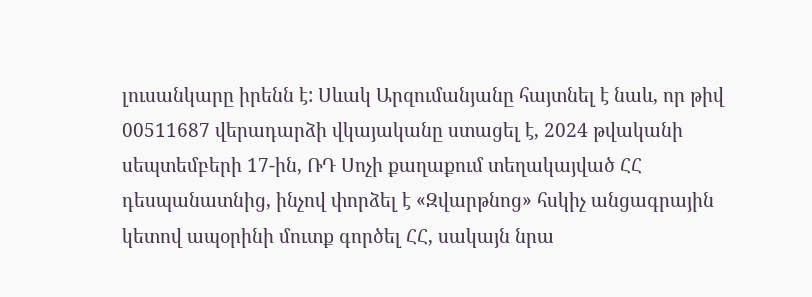լուսանկարը իրենն է: Սևակ Արզումանյանը հայտնել է նաև, որ թիվ 00511687 վերադարձի վկայականը ստացել է, 2024 թվականի սեպտեմբերի 17-ին, ՌԴ Սոչի քաղաքում տեղակայված ՀՀ դեսպանատնից, ինչով փորձել է «Զվարթնոց» հսկիչ անցագրային կետով ապօրինի մուտք գործել ՀՀ, սակայն նրա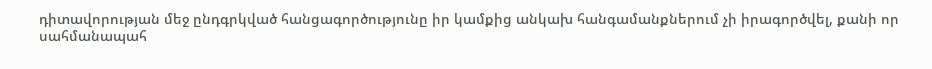դիտավորության մեջ ընդգրկված հանցագործությունը իր կամքից անկախ հանգամանքներում չի իրագործվել, քանի որ սահմանապահ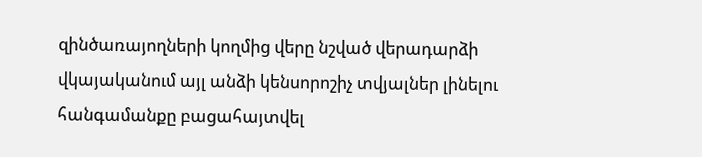զինծառայողների կողմից վերը նշված վերադարձի վկայականում այլ անձի կենսորոշիչ տվյալներ լինելու հանգամանքը բացահայտվել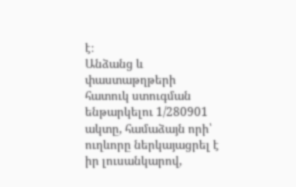է։
Անձանց և փաստաթղթերի հատուկ ստուգման ենթարկելու 1/280901 ակտը, համաձայն որի՝ ուղևորը ներկայացրել է իր լուսանկարով,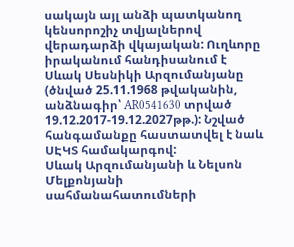սակայն այլ անձի պատկանող կենսորոշիչ տվյալներով վերադարձի վկայական: Ուղևորը իրականում հանդիսանում է Սևակ Սեսնիկի Արզումանյանը (ծնված 25.11.1968 թվականին, անձնագիր՝ AR0541630 տրված 19.12.2017-19.12.2027թթ.): Նշված հանգամանքը հաստատվել է նաև ՍԷԿՏ համակարգով:
Սևակ Արզումանյանի և Նելսոն Մելքոնյանի սահմանահատումների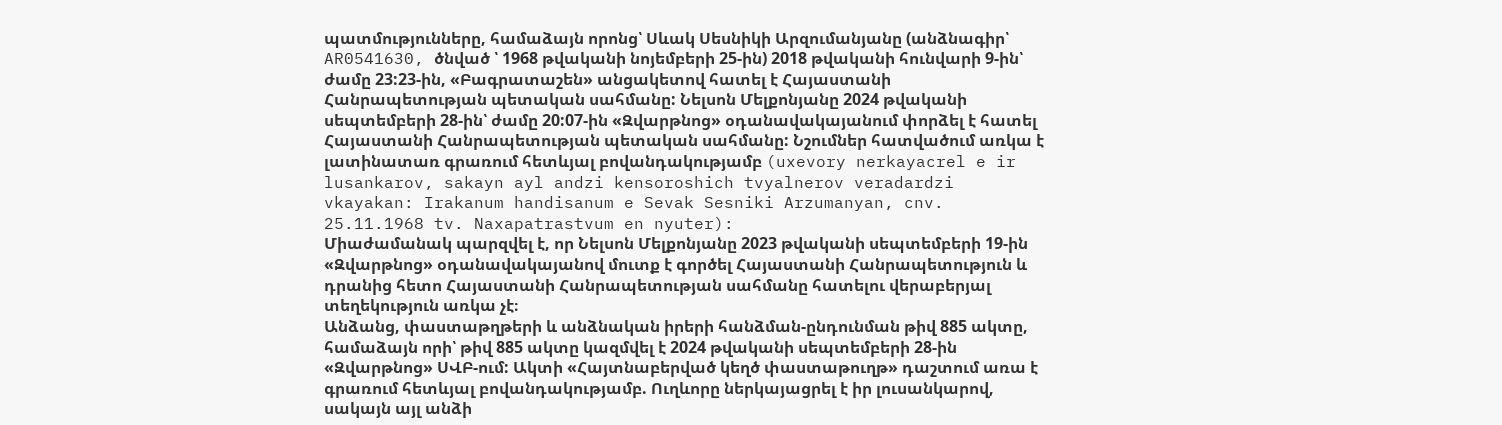պատմությունները, համաձայն որոնց՝ Սևակ Սեսնիկի Արզումանյանը (անձնագիր՝ AR0541630, ծնված ՝ 1968 թվականի նոյեմբերի 25-ին) 2018 թվականի հունվարի 9-ին՝ ժամը 23:23-ին, «Բագրատաշեն» անցակետով հատել է Հայաստանի Հանրապետության պետական սահմանը: Նելսոն Մելքոնյանը 2024 թվականի սեպտեմբերի 28-ին՝ ժամը 20:07-ին «Զվարթնոց» օդանավակայանում փորձել է հատել Հայաստանի Հանրապետության պետական սահմանը: Նշումներ հատվածում առկա է լատինատառ գրառում հետևյալ բովանդակությամբ (uxevory nerkayacrel e ir lusankarov, sakayn ayl andzi kensoroshich tvyalnerov veradardzi vkayakan: Irakanum handisanum e Sevak Sesniki Arzumanyan, cnv. 25.11.1968 tv. Naxapatrastvum en nyuter):
Միաժամանակ պարզվել է, որ Նելսոն Մելքոնյանը 2023 թվականի սեպտեմբերի 19-ին «Զվարթնոց» օդանավակայանով մուտք է գործել Հայաստանի Հանրապետություն և դրանից հետո Հայաստանի Հանրապետության սահմանը հատելու վերաբերյալ տեղեկություն առկա չէ։
Անձանց, փաստաթղթերի և անձնական իրերի հանձման-ընդունման թիվ 885 ակտը, համաձայն որի՝ թիվ 885 ակտը կազմվել է 2024 թվականի սեպտեմբերի 28-ին «Զվարթնոց» ՍՎԲ-ում: Ակտի «Հայտնաբերված կեղծ փաստաթուղթ» դաշտում առա է գրառում հետևյալ բովանդակությամբ. Ուղևորը ներկայացրել է իր լուսանկարով, սակայն այլ անձի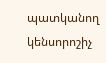պատկանող կենսորոշիչ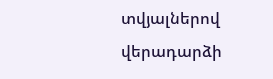տվյալներով վերադարձի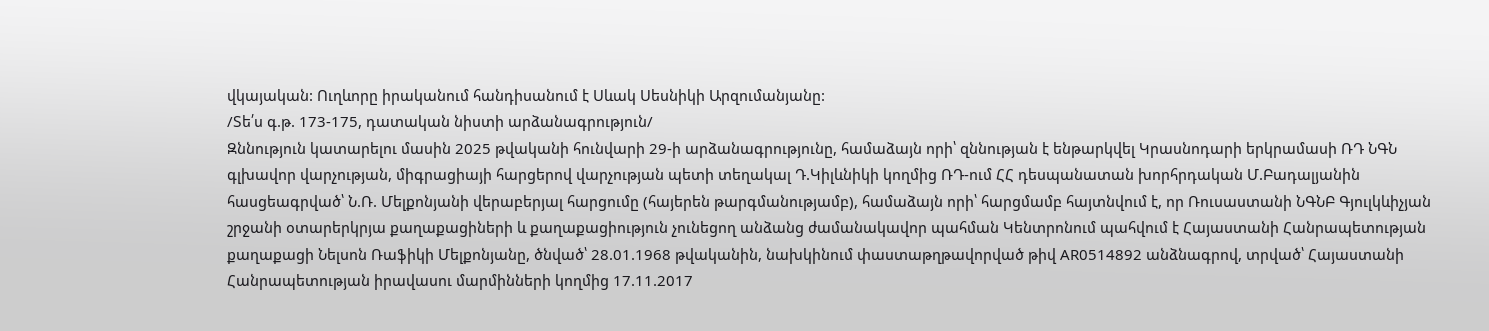վկայական: Ուղևորը իրականում հանդիսանում է Սևակ Սեսնիկի Արզումանյանը:
/Տե՛ս գ.թ. 173-175, դատական նիստի արձանագրություն/
Զննություն կատարելու մասին 2025 թվականի հունվարի 29-ի արձանագրությունը, համաձայն որի՝ զննության է ենթարկվել Կրասնոդարի երկրամասի ՌԴ ՆԳՆ գլխավոր վարչության, միգրացիայի հարցերով վարչության պետի տեղակալ Դ.Կիլևնիկի կողմից ՌԴ-ում ՀՀ դեսպանատան խորհրդական Մ.Բադալյանին հասցեագրված՝ Ն.Ռ. Մելքոնյանի վերաբերյալ հարցումը (հայերեն թարգմանությամբ), համաձայն որի՝ հարցմամբ հայտնվում է, որ Ռուսաստանի ՆԳՆԲ Գյուլկևիչյան շրջանի օտարերկրյա քաղաքացիների և քաղաքացիություն չունեցող անձանց ժամանակավոր պահման Կենտրոնում պահվում է Հայաստանի Հանրապետության քաղաքացի Նելսոն Ռաֆիկի Մելքոնյանը, ծնված՝ 28.01.1968 թվականին, նախկինում փաստաթղթավորված թիվ AR0514892 անձնագրով, տրված՝ Հայաստանի Հանրապետության իրավասու մարմինների կողմից 17.11.2017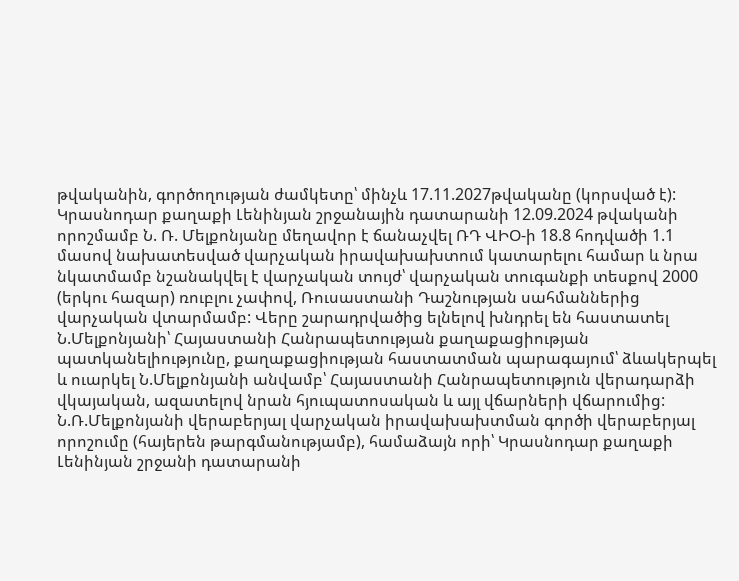թվականին, գործողության ժամկետը՝ մինչև 17.11.2027թվականը (կորսված է): Կրասնոդար քաղաքի Լենինյան շրջանային դատարանի 12.09.2024 թվականի որոշմամբ Ն. Ռ. Մելքոնյանը մեղավոր է ճանաչվել ՌԴ ՎԻՕ-ի 18.8 հոդվածի 1.1 մասով նախատեսված վարչական իրավախախտում կատարելու համար և նրա նկատմամբ նշանակվել է վարչական տույժ՝ վարչական տուգանքի տեսքով 2000 (երկու հազար) ռուբլու չափով, Ռուսաստանի Դաշնության սահմաններից վարչական վտարմամբ: Վերը շարադրվածից ելնելով խնդրել են հաստատել Ն.Մելքոնյանի՝ Հայաստանի Հանրապետության քաղաքացիության պատկանելիությունը, քաղաքացիության հաստատման պարագայում՝ ձևակերպել և ուարկել Ն.Մելքոնյանի անվամբ՝ Հայաստանի Հանրապետություն վերադարձի վկայական, ազատելով նրան հյուպատոսական և այլ վճարների վճարումից:
Ն.Ռ.Մելքոնյանի վերաբերյալ վարչական իրավախախտման գործի վերաբերյալ որոշումը (հայերեն թարգմանությամբ), համաձայն որի՝ Կրասնոդար քաղաքի Լենինյան շրջանի դատարանի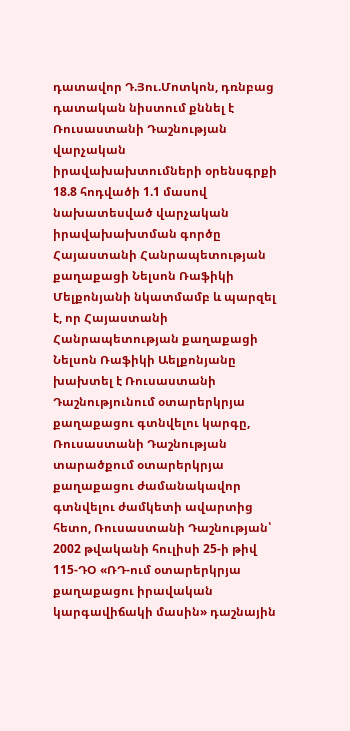դատավոր Դ.Յու.Մոտկոն, դռնբաց դատական նիստում քննել է Ռուսաստանի Դաշնության վարչական իրավախախտումների օրենսգրքի 18.8 հոդվածի 1.1 մասով նախատեսված վարչական իրավախախտման գործը Հայաստանի Հանրապետության քաղաքացի Նելսոն Ռաֆիկի Մելքոնյանի նկատմամբ և պարզել է, որ Հայաստանի Հանրապետության քաղաքացի Նելսոն Ռաֆիկի Աելքոնյանը խախտել է Ռուսաստանի Դաշնությունում օտարերկրյա քաղաքացու գտնվելու կարգը, Ռուսաստանի Դաշնության տարածքում օտարերկրյա քաղաքացու ժամանակավոր գտնվելու ժամկետի ավարտից հետո, Ռուսաստանի Դաշնության՝ 2002 թվականի հուլիսի 25-ի թիվ 115-ԴՕ «ՌԴ-ում օտարերկրյա քաղաքացու իրավական կարգավիճակի մասին» դաշնային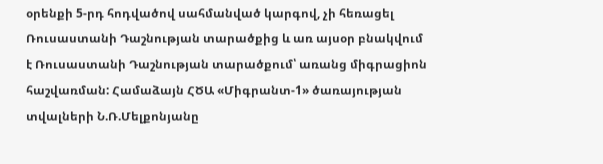օրենքի 5-րդ հոդվածով սահմանված կարգով, չի հեռացել Ռուսաստանի Դաշնության տարածքից և առ այսօր բնակվում է Ռուսաստանի Դաշնության տարածքում՝ առանց միգրացիոն հաշվառման: Համաձայն ՀԾԱ «Միգրանտ-1» ծառայության տվալների Ն.Ռ.Մելքոնյանը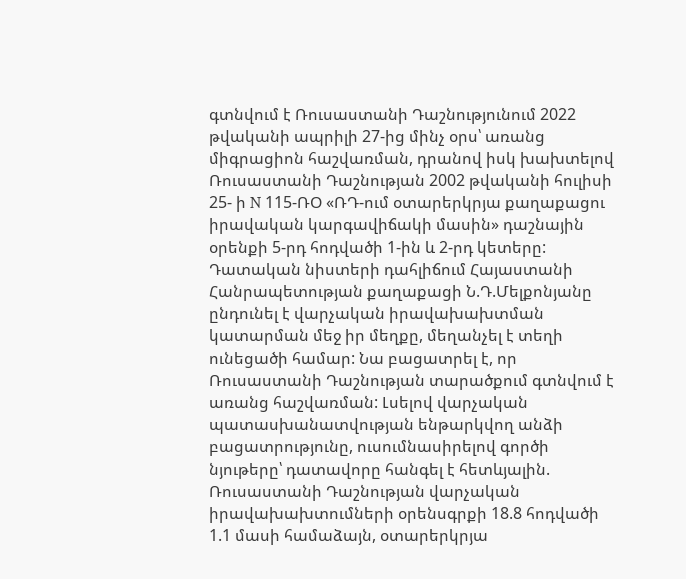գտնվում է Ռուսաստանի Դաշնությունում 2022 թվականի ապրիլի 27-ից մինչ օրս՝ առանց միգրացիոն հաշվառման, դրանով իսկ խախտելով Ռուսաստանի Դաշնության 2002 թվականի հուլիսի 25- ի N 115-ՌՕ «ՌԴ-ում օտարերկրյա քաղաքացու իրավական կարգավիճակի մասին» դաշնային օրենքի 5-րդ հոդվածի 1-ին և 2-րդ կետերը: Դատական նիստերի դահլիճում Հայաստանի Հանրապետության քաղաքացի Ն.Դ.Մելքոնյանը ընդունել է վարչական իրավախախտման կատարման մեջ իր մեղքը, մեղանչել է տեղի ունեցածի համար: Նա բացատրել է, որ Ռուսաստանի Դաշնության տարածքում գտնվում է առանց հաշվառման: Լսելով վարչական պատասխանատվության ենթարկվող անձի բացատրությունը, ուսումնասիրելով գործի նյութերը՝ դատավորը հանգել է հետևյալին. Ռուսաստանի Դաշնության վարչական իրավախախտումների օրենսգրքի 18.8 հոդվածի 1.1 մասի համաձայն, օտարերկրյա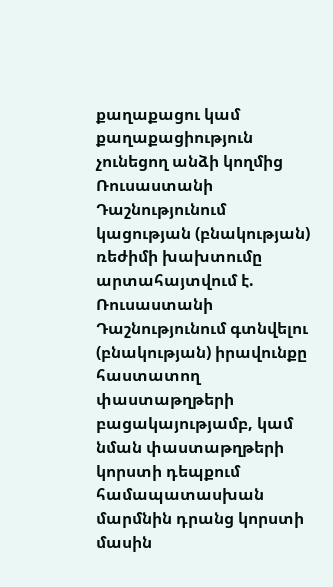քաղաքացու կամ քաղաքացիություն չունեցող անձի կողմից Ռուսաստանի Դաշնությունում կացության (բնակության) ռեժիմի խախտումը արտահայտվում է. Ռուսաստանի Դաշնությունում գտնվելու (բնակության) իրավունքը հաստատող փաստաթղթերի բացակայությամբ, կամ նման փաստաթղթերի կորստի դեպքում համապատասխան մարմնին դրանց կորստի մասին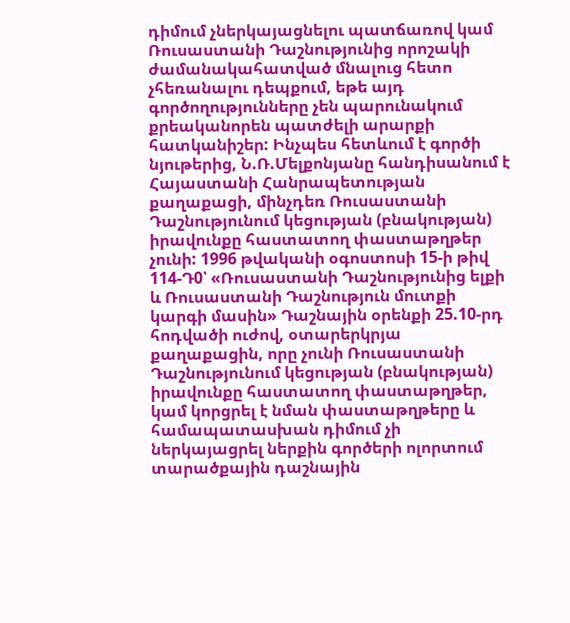դիմում չներկայացնելու պատճառով կամ Ռուսաստանի Դաշնությունից որոշակի ժամանակահատված մնալուց հետո չհեռանալու դեպքում, եթե այդ գործողությունները չեն պարունակում քրեականորեն պատժելի արարքի հատկանիշեր: Ինչպես հետևում է գործի նյութերից, Ն.Ռ.Մելքոնյանը հանդիսանում է Հայաստանի Հանրապետության քաղաքացի, մինչդեռ Ռուսաստանի Դաշնությունում կեցության (բնակության) իրավունքը հաստատող փաստաթղթեր չունի: 1996 թվականի օգոստոսի 15-ի թիվ 114-Դ0՝ «Ռուսաստանի Դաշնությունից ելքի և Ռուսաստանի Դաշնություն մուտքի կարգի մասին» Դաշնային օրենքի 25.10-րդ հոդվածի ուժով, օտարերկրյա քաղաքացին, որը չունի Ռուսաստանի Դաշնությունում կեցության (բնակության) իրավունքը հաստատող փաստաթղթեր, կամ կորցրել է նման փաստաթղթերը և համապատասխան դիմում չի ներկայացրել ներքին գործերի ոլորտում տարածքային դաշնային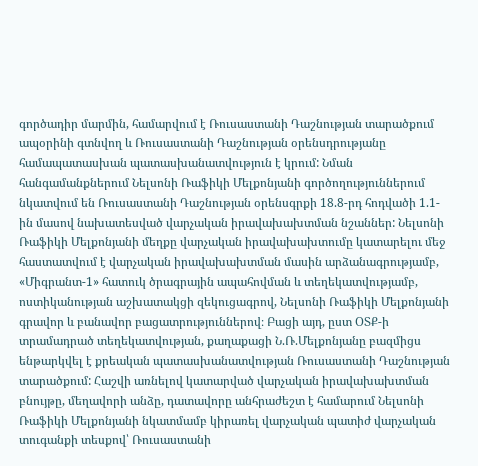գործադիր մարմին, համարվում է Ռուսաստանի Դաշնության տարածքում ապօրինի գտնվող և Ռուսաստանի Դաշնության օրենսդրությանը համապատասխան պատասխանատվություն է կրում: Նման հանգամանքներում Նելսոնի Ռաֆիկի Մելքոնյանի գործողություններում նկատվում են Ռուսաստանի Դաշնության օրենսգրքի 18.8-րդ հոդվածի 1.1-ին մասով նախատեսված վարչական իրավախախտման նշաններ: Նելսոնի Ռաֆիկի Մելքոնյանի մեղքը վարչական իրավախախտումը կատարելու մեջ հաստատվում է վարչական իրավախախտման մասին արձանագրությամբ, «Միգրանտ-1» հատուկ ծրագրային ապահովման և տեղեկատվությամբ, ոստիկանության աշխատակցի զեկուցագրով, Նելսոնի Ռաֆիկի Մելքոնյանի գրավոր և բանավոր բացատրություններով։ Բացի այդ, ըստ ՕՏՔ-ի տրամադրած տեղեկատվության, քաղաքացի Ն.Ռ.Մելքոնյանը բազմիցս ենթարկվել է քրեական պատասխանատվության Ռուսաստանի Դաշնության տարածքում: Հաշվի առնելով կատարված վարչական իրավախախտման բնույթը, մեղավորի անձը, դատավորը անհրաժեշտ է համարում Նելսոնի Ռաֆիկի Մելքոնյանի նկատմամբ կիրառել վարչական պատիժ վարչական տուգանքի տեսքով՝ Ռուսաստանի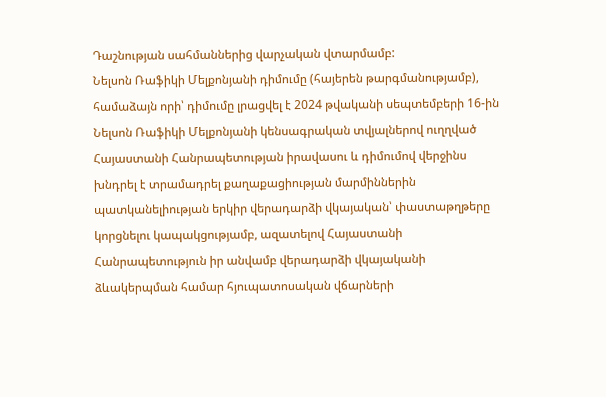Դաշնության սահմաններից վարչական վտարմամբ:
Նելսոն Ռաֆիկի Մելքոնյանի դիմումը (հայերեն թարգմանությամբ), համաձայն որի՝ դիմումը լրացվել է 2024 թվականի սեպտեմբերի 16-ին Նելսոն Ռաֆիկի Մելքոնյանի կենսագրական տվյալներով ուղղված Հայաստանի Հանրապետության իրավասու և դիմումով վերջինս խնդրել է տրամադրել քաղաքացիության մարմիններին պատկանելիության երկիր վերադարձի վկայական՝ փաստաթղթերը կորցնելու կապակցությամբ, ազատելով Հայաստանի Հանրապետություն իր անվամբ վերադարձի վկայականի ձևակերպման համար հյուպատոսական վճարների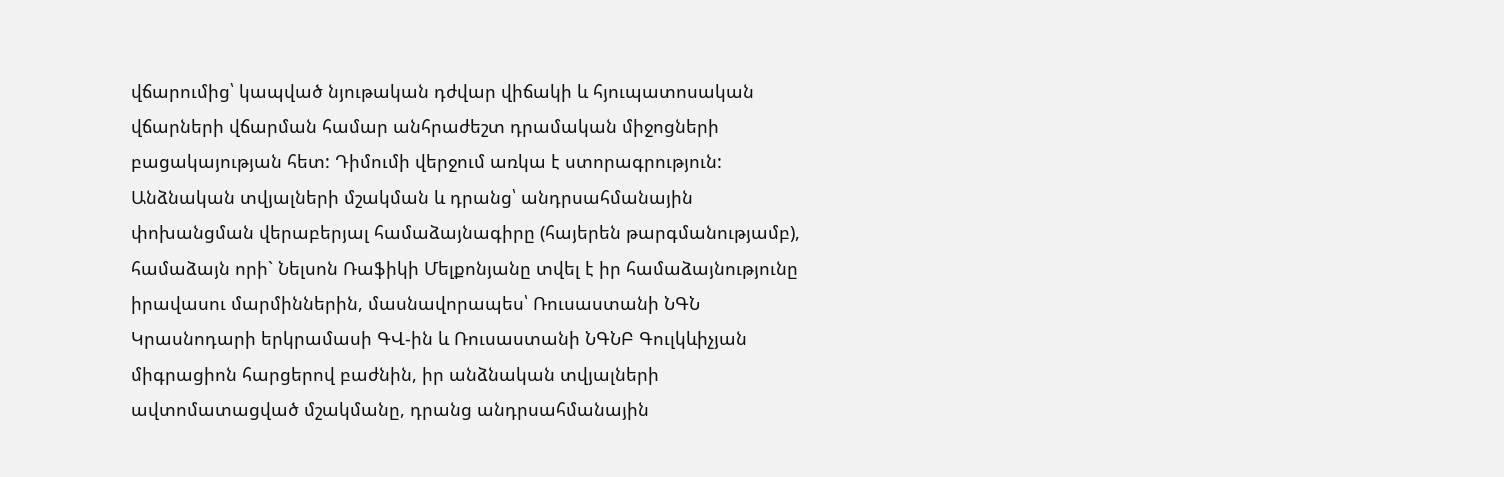վճարումից՝ կապված նյութական դժվար վիճակի և հյուպատոսական վճարների վճարման համար անհրաժեշտ դրամական միջոցների բացակայության հետ: Դիմումի վերջում առկա է ստորագրություն:
Անձնական տվյալների մշակման և դրանց՝ անդրսահմանային փոխանցման վերաբերյալ համաձայնագիրը (հայերեն թարգմանությամբ), համաձայն որի` Նելսոն Ռաֆիկի Մելքոնյանը տվել է իր համաձայնությունը իրավասու մարմիններին, մասնավորապես՝ Ռուսաստանի ՆԳՆ Կրասնոդարի երկրամասի ԳՎ-ին և Ռուսաստանի ՆԳՆԲ Գուլկևիչյան միգրացիոն հարցերով բաժնին, իր անձնական տվյալների ավտոմատացված մշակմանը, դրանց անդրսահմանային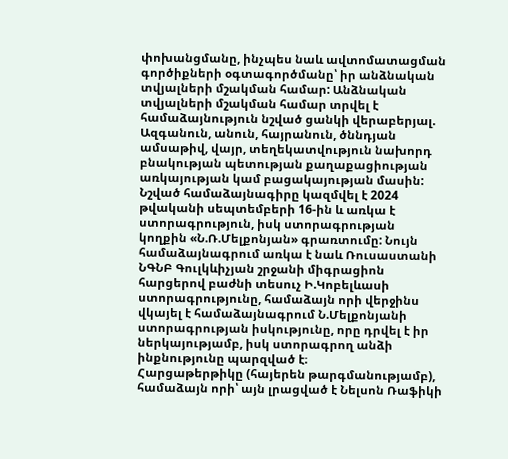փոխանցմանը, ինչպես նաև ավտոմատացման գործիքների օգտագործմանը՝ իր անձնական տվյալների մշակման համար: Անձնական տվյալների մշակման համար տրվել է համաձայնություն նշված ցանկի վերաբերյալ. Ազգանուն, անուն, հայրանուն, ծննդյան ամսաթիվ, վայր, տեղեկատվություն նախորդ բնակության պետության քաղաքացիության առկայության կամ բացակայության մասին: Նշված համաձայնագիրը կազմվել է 2024 թվականի սեպտեմբերի 16-ին և առկա է ստորագրություն, իսկ ստորագրության կողքին «Ն.Ռ.Մելքոնյան» գրառտումը: Նույն համաձայնագրում առկա է նաև Ռուսաստանի ՆԳՆԲ Գուլկևիչյան շրջանի միգրացիոն հարցերով բաժնի տեսուչ Ի.Կոբելևասի ստորագրությունը, համաձայն որի վերջինս վկայել է համաձայնագրում Ն.Մելքոնյանի ստորագրության իսկությունը, որը դրվել է իր ներկայությամբ, իսկ ստորագրող անձի ինքնությունը պարզված է։
Հարցաթերթիկը (հայերեն թարգմանությամբ), համաձայն որի՝ այն լրացված է Նելսոն Ռաֆիկի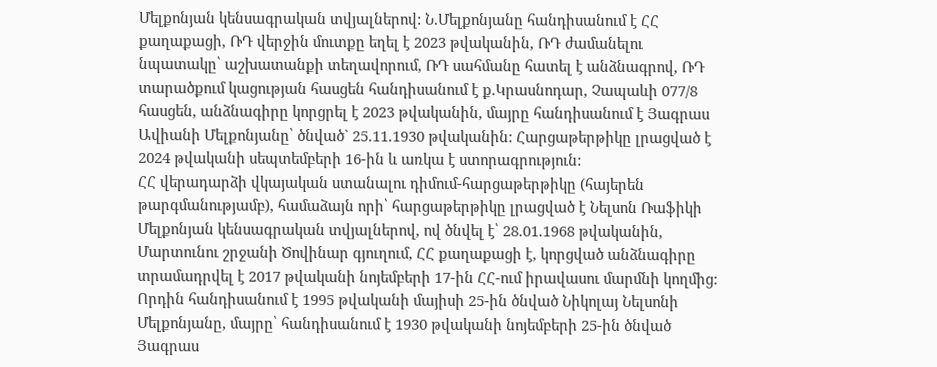Մելքոնյան կենսագրական տվյալներով: Ն.Մելքոնյանը հանդիսանում է ՀՀ քաղաքացի, ՌԴ վերջին մուտքը եղել է 2023 թվականին, ՌԴ ժամանելու նպատակը՝ աշխատանքի տեղավորում, ՌԴ սահմանը հատել է անձնագրով, ՌԴ տարածքում կացության հասցեն հանդիսանում է ք.Կրասնոդար, Չապաևի 077/8 հասցեն, անձնագիրը կորցրել է 2023 թվականին, մայրը հանդիսանում է Յագրաս Ավիանի Մելքոնյանը՝ ծնված` 25.11.1930 թվականին: Հարցաթերթիկը լրացված է 2024 թվականի սեպտեմբերի 16-ին և առկա է ստորագրություն:
ՀՀ վերադարձի վկայական ստանալու դիմում-հարցաթերթիկը (հայերեն թարգմանությամբ), համաձայն որի՝ հարցաթերթիկը լրացված է Նելսոն Ռաֆիկի Մելքոնյան կենսագրական տվյալներով, ով ծնվել է՝ 28.01.1968 թվականին, Մարտունու շրջանի Ծովինար գյուղում, ՀՀ քաղաքացի է, կորցված անձնագիրը տրամադրվել է 2017 թվականի նոյեմբերի 17-ին ՀՀ-ում իրավասու մարմնի կողմից: Որդին հանդիսանում է 1995 թվականի մայիսի 25-ին ծնված Նիկոլայ Նելսոնի Մելքոնյանը, մայրը՝ հանդիսանում է 1930 թվականի նոյեմբերի 25-ին ծնված Յագրաս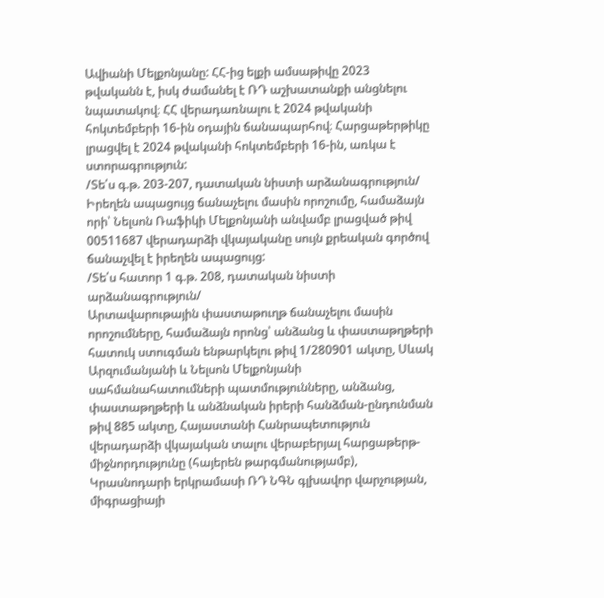Ավիանի Մելքոնյանը: ՀՀ-ից ելքի ամսաթիվը 2023 թվականն է, իսկ ժամանել է ՌԴ աշխատանքի անցնելու նպատակով։ ՀՀ վերադառնալու է 2024 թվականի հոկտեմբերի 16-ին օդային ճանապարհով։ Հարցաթերթիկը լրացվել է 2024 թվականի հոկտեմբերի 16-ին, առկա է ստորագրություն:
/Տե՛ս գ.թ. 203-207, դատական նիստի արձանագրություն/
Իրեղեն ապացույց ճանաչելու մասին որոշումը, համաձայն որի՝ Նելսոն Ռաֆիկի Մելքոնյանի անվամբ լրացված թիվ 00511687 վերադարձի վկայականը սույն քրեական գործով ճանաչվել է իրեղեն ապացույց:
/Տե՛ս հատոր 1 գ.թ. 208, դատական նիստի արձանագրություն/
Արտավարութային փաստաթուղթ ճանաչելու մասին որոշումները, համաձայն որոնց՝ անձանց և փաստաթղթերի հատուկ ստուգման ենթարկելու թիվ 1/280901 ակտը, Սևակ Արզումանյանի և Նելսոն Մելքոնյանի սահմանահատումների պատմությունները, անձանց, փաստաթղթերի և անձնական իրերի հանձման-ընդունման թիվ 885 ակտը, Հայաստանի Հանրապետություն վերադարձի վկայական տալու վերաբերյալ հարցաթերթ-միջնորդությունը (հայերեն թարգմանությամբ), Կրասնոդարի երկրամասի ՌԴ ՆԳՆ գլխավոր վարչության, միգրացիայի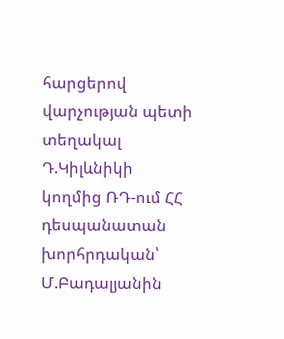հարցերով վարչության պետի տեղակալ Դ.Կիլևնիկի կողմից ՌԴ-ում ՀՀ դեսպանատան խորհրդական՝ Մ.Բադալյանին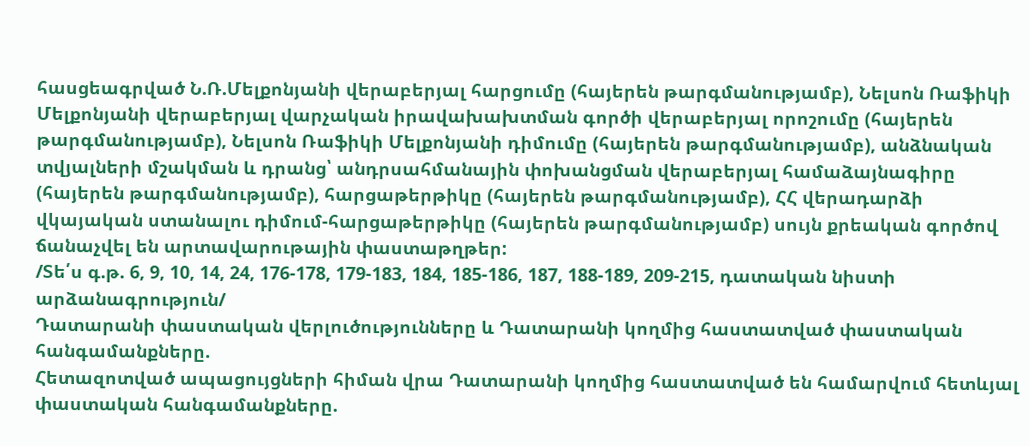հասցեագրված Ն.Ռ.Մելքոնյանի վերաբերյալ հարցումը (հայերեն թարգմանությամբ), Նելսոն Ռաֆիկի Մելքոնյանի վերաբերյալ վարչական իրավախախտման գործի վերաբերյալ որոշումը (հայերեն թարգմանությամբ), Նելսոն Ռաֆիկի Մելքոնյանի դիմումը (հայերեն թարգմանությամբ), անձնական տվյալների մշակման և դրանց՝ անդրսահմանային փոխանցման վերաբերյալ համաձայնագիրը (հայերեն թարգմանությամբ), հարցաթերթիկը (հայերեն թարգմանությամբ), ՀՀ վերադարձի վկայական ստանալու դիմում-հարցաթերթիկը (հայերեն թարգմանությամբ) սույն քրեական գործով ճանաչվել են արտավարութային փաստաթղթեր:
/Տե՛ս գ.թ. 6, 9, 10, 14, 24, 176-178, 179-183, 184, 185-186, 187, 188-189, 209-215, դատական նիստի արձանագրություն/
Դատարանի փաստական վերլուծությունները և Դատարանի կողմից հաստատված փաստական հանգամանքները.
Հետազոտված ապացույցների հիման վրա Դատարանի կողմից հաստատված են համարվում հետևյալ փաստական հանգամանքները.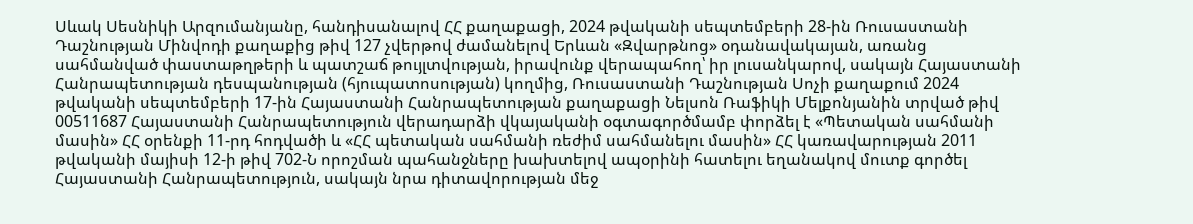Սևակ Սեսնիկի Արզումանյանը, հանդիսանալով ՀՀ քաղաքացի, 2024 թվականի սեպտեմբերի 28-ին Ռուսաստանի Դաշնության Մինվոդի քաղաքից թիվ 127 չվերթով ժամանելով Երևան «Զվարթնոց» օդանավակայան, առանց սահմանված փաստաթղթերի և պատշաճ թույլտվության, իրավունք վերապահող՝ իր լուսանկարով, սակայն Հայաստանի Հանրապետության դեսպանության (հյուպատոսության) կողմից, Ռուսաստանի Դաշնության Սոչի քաղաքում 2024 թվականի սեպտեմբերի 17-ին Հայաստանի Հանրապետության քաղաքացի Նելսոն Ռաֆիկի Մելքոնյանին տրված թիվ 00511687 Հայաստանի Հանրապետություն վերադարձի վկայականի օգտագործմամբ փորձել է «Պետական սահմանի մասին» ՀՀ օրենքի 11-րդ հոդվածի և «ՀՀ պետական սահմանի ռեժիմ սահմանելու մասին» ՀՀ կառավարության 2011 թվականի մայիսի 12-ի թիվ 702-Ն որոշման պահանջները խախտելով ապօրինի հատելու եղանակով մուտք գործել Հայաստանի Հանրապետություն, սակայն նրա դիտավորության մեջ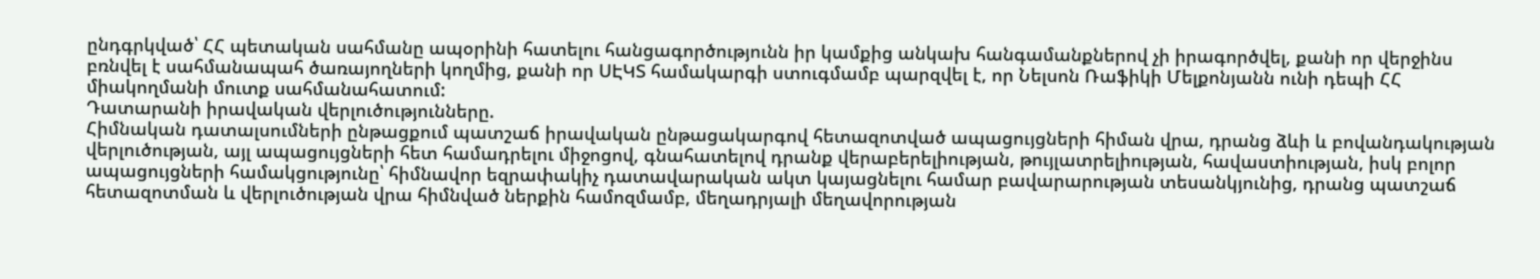ընդգրկված՝ ՀՀ պետական սահմանը ապօրինի հատելու հանցագործությունն իր կամքից անկախ հանգամանքներով չի իրագործվել, քանի որ վերջինս բռնվել է սահմանապահ ծառայողների կողմից, քանի որ ՍԷԿՏ համակարգի ստուգմամբ պարզվել է, որ Նելսոն Ռաֆիկի Մելքոնյանն ունի դեպի ՀՀ միակողմանի մուտք սահմանահատում:
Դատարանի իրավական վերլուծությունները.
Հիմնական դատալսումների ընթացքում պատշաճ իրավական ընթացակարգով հետազոտված ապացույցների հիման վրա, դրանց ձևի և բովանդակության վերլուծության, այլ ապացույցների հետ համադրելու միջոցով, գնահատելով դրանք վերաբերելիության, թույլատրելիության, հավաստիության, իսկ բոլոր ապացույցների համակցությունը՝ հիմնավոր եզրափակիչ դատավարական ակտ կայացնելու համար բավարարության տեսանկյունից, դրանց պատշաճ հետազոտման և վերլուծության վրա հիմնված ներքին համոզմամբ, մեղադրյալի մեղավորության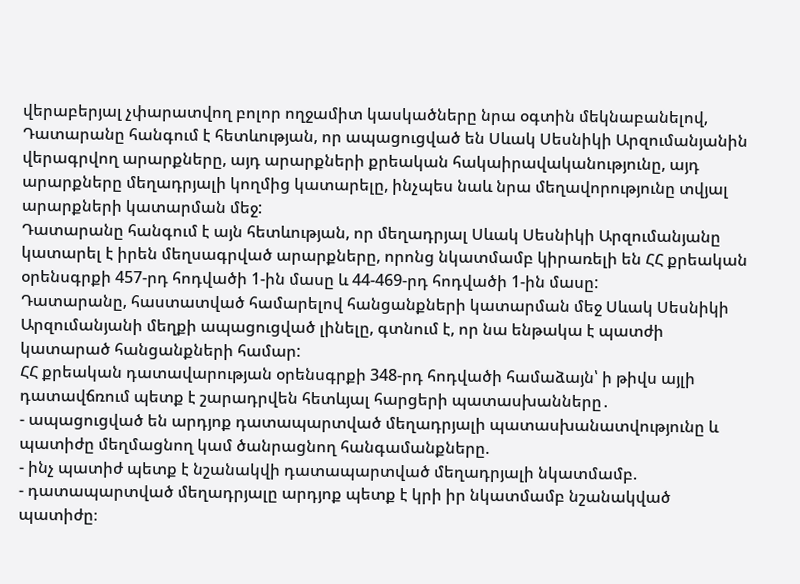վերաբերյալ չփարատվող բոլոր ողջամիտ կասկածները նրա օգտին մեկնաբանելով, Դատարանը հանգում է հետևության, որ ապացուցված են Սևակ Սեսնիկի Արզումանյանին վերագրվող արարքները, այդ արարքների քրեական հակաիրավականությունը, այդ արարքները մեղադրյալի կողմից կատարելը, ինչպես նաև նրա մեղավորությունը տվյալ արարքների կատարման մեջ:
Դատարանը հանգում է այն հետևության, որ մեղադրյալ Սևակ Սեսնիկի Արզումանյանը կատարել է իրեն մեղսագրված արարքները, որոնց նկատմամբ կիրառելի են ՀՀ քրեական օրենսգրքի 457-րդ հոդվածի 1-ին մասը և 44-469-րդ հոդվածի 1-ին մասը:
Դատարանը, հաստատված համարելով հանցանքների կատարման մեջ Սևակ Սեսնիկի Արզումանյանի մեղքի ապացուցված լինելը, գտնում է, որ նա ենթակա է պատժի կատարած հանցանքների համար:
ՀՀ քրեական դատավարության օրենսգրքի 348-րդ հոդվածի համաձայն՝ ի թիվս այլի դատավճռում պետք է շարադրվեն հետևյալ հարցերի պատասխանները․
- ապացուցված են արդյոք դատապարտված մեղադրյալի պատասխանատվությունը և պատիժը մեղմացնող կամ ծանրացնող հանգամանքները.
- ինչ պատիժ պետք է նշանակվի դատապարտված մեղադրյալի նկատմամբ.
- դատապարտված մեղադրյալը արդյոք պետք է կրի իր նկատմամբ նշանակված պատիժը։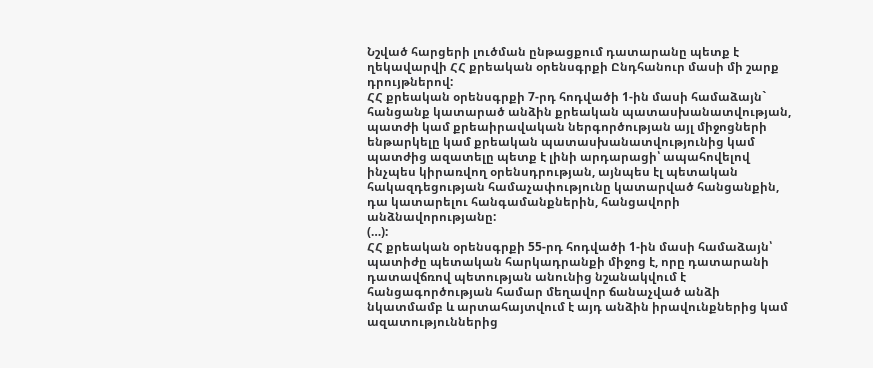Նշված հարցերի լուծման ընթացքում դատարանը պետք է ղեկավարվի ՀՀ քրեական օրենսգրքի Ընդհանուր մասի մի շարք դրույթներով:
ՀՀ քրեական օրենսգրքի 7-րդ հոդվածի 1-ին մասի համաձայն` հանցանք կատարած անձին քրեական պատասխանատվության, պատժի կամ քրեաիրավական ներգործության այլ միջոցների ենթարկելը կամ քրեական պատասխանատվությունից կամ պատժից ազատելը պետք է լինի արդարացի՝ ապահովելով ինչպես կիրառվող օրենսդրության, այնպես էլ պետական հակազդեցության համաչափությունը կատարված հանցանքին, դա կատարելու հանգամանքներին, հանցավորի անձնավորությանը:
(…):
ՀՀ քրեական օրենսգրքի 55-րդ հոդվածի 1-ին մասի համաձայն՝ պատիժը պետական հարկադրանքի միջոց է, որը դատարանի դատավճռով պետության անունից նշանակվում է հանցագործության համար մեղավոր ճանաչված անձի նկատմամբ և արտահայտվում է այդ անձին իրավունքներից կամ ազատություններից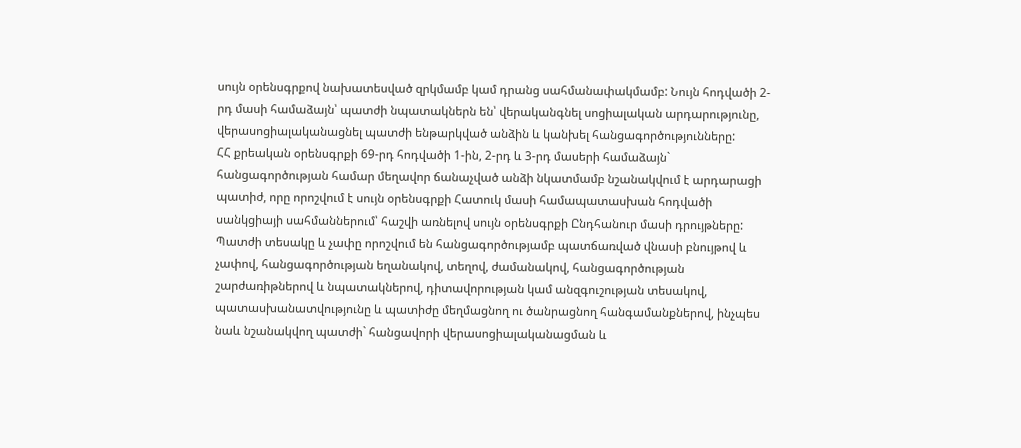սույն օրենսգրքով նախատեսված զրկմամբ կամ դրանց սահմանափակմամբ: Նույն հոդվածի 2-րդ մասի համաձայն՝ պատժի նպատակներն են՝ վերականգնել սոցիալական արդարությունը, վերասոցիալականացնել պատժի ենթարկված անձին և կանխել հանցագործությունները:
ՀՀ քրեական օրենսգրքի 69-րդ հոդվածի 1-ին, 2-րդ և 3-րդ մասերի համաձայն` հանցագործության համար մեղավոր ճանաչված անձի նկատմամբ նշանակվում է արդարացի պատիժ, որը որոշվում է սույն օրենսգրքի Հատուկ մասի համապատասխան հոդվածի սանկցիայի սահմաններում՝ հաշվի առնելով սույն օրենսգրքի Ընդհանուր մասի դրույթները: Պատժի տեսակը և չափը որոշվում են հանցագործությամբ պատճառված վնասի բնույթով և չափով, հանցագործության եղանակով, տեղով, ժամանակով, հանցագործության շարժառիթներով և նպատակներով, դիտավորության կամ անզգուշության տեսակով, պատասխանատվությունը և պատիժը մեղմացնող ու ծանրացնող հանգամանքներով, ինչպես նաև նշանակվող պատժի` հանցավորի վերասոցիալականացման և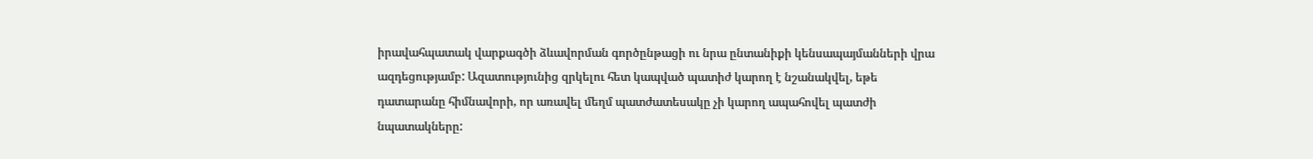իրավահպատակ վարքագծի ձևավորման գործընթացի ու նրա ընտանիքի կենսապայմանների վրա ազդեցությամբ: Ազատությունից զրկելու հետ կապված պատիժ կարող է նշանակվել, եթե դատարանը հիմնավորի, որ առավել մեղմ պատժատեսակը չի կարող ապահովել պատժի նպատակները: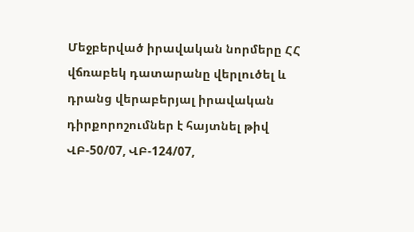Մեջբերված իրավական նորմերը ՀՀ վճռաբեկ դատարանը վերլուծել և դրանց վերաբերյալ իրավական դիրքորոշումներ է հայտնել թիվ ՎԲ-50/07, ՎԲ-124/07,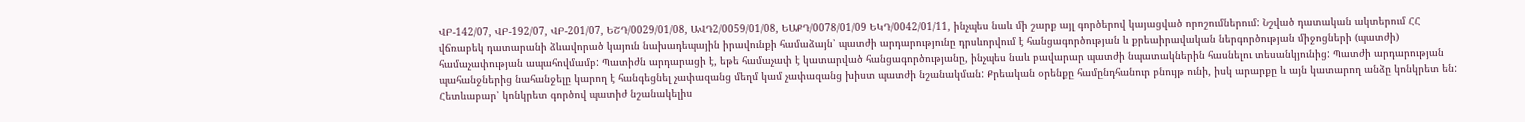ՎԲ-142/07, ՎԲ-192/07, ՎԲ-201/07, ԵՇԴ/0029/01/08, ԱՎԴ2/0059/01/08, ԵԱՔԴ/0078/01/09 ԵԿԴ/0042/01/11, ինչպես նաև մի շարք այլ գործերով կայացված որոշումներում: Նշված դատական ակտերում ՀՀ վճռաբեկ դատարանի ձևավորած կայուն նախադեպային իրավունքի համաձայն՝ պատժի արդարությունը դրսևորվում է հանցագործության և քրեաիրավական ներգործության միջոցների (պատժի) համաչափության ապահովմամբ: Պատիժն արդարացի է, եթե համաչափ է կատարված հանցագործությանը, ինչպես նաև բավարար պատժի նպատակներին հասնելու տեսանկյունից: Պատժի արդարության պահանջներից նահանջելը կարող է հանգեցնել չափազանց մեղմ կամ չափազանց խիստ պատժի նշանակման: Քրեական օրենքը համընդհանուր բնույթ ունի, իսկ արարքը և այն կատարող անձը կոնկրետ են: Հետևաբար՝ կոնկրետ գործով պատիժ նշանակելիս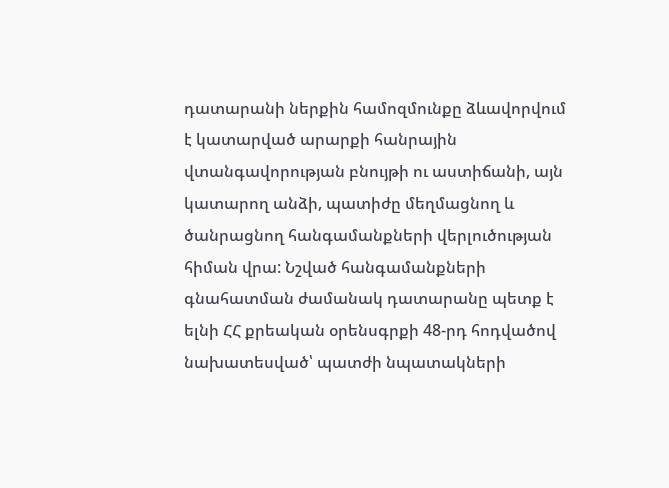դատարանի ներքին համոզմունքը ձևավորվում է կատարված արարքի հանրային վտանգավորության բնույթի ու աստիճանի, այն կատարող անձի, պատիժը մեղմացնող և ծանրացնող հանգամանքների վերլուծության հիման վրա: Նշված հանգամանքների գնահատման ժամանակ դատարանը պետք է ելնի ՀՀ քրեական օրենսգրքի 48-րդ հոդվածով նախատեսված՝ պատժի նպատակների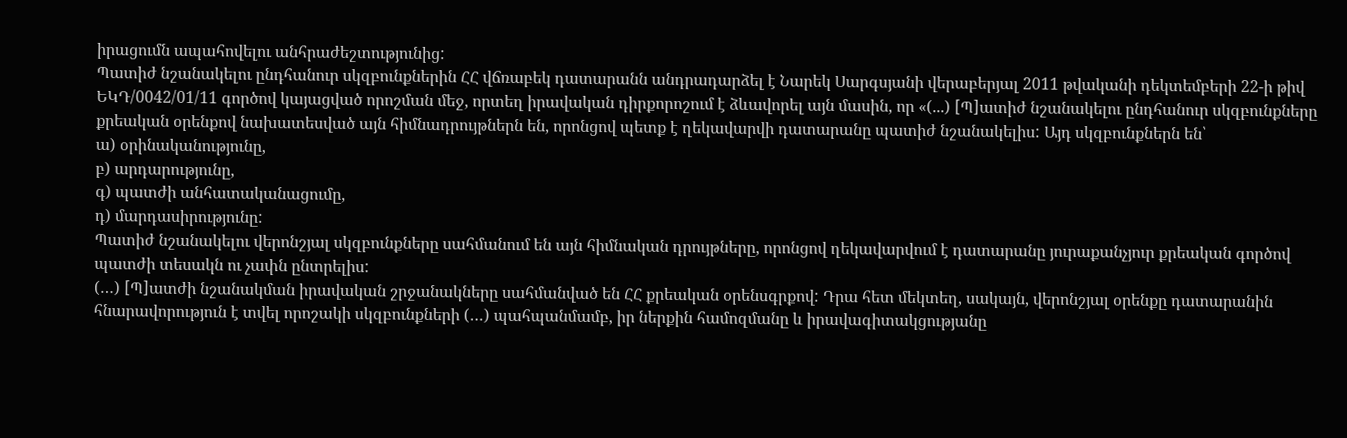իրացումն ապահովելու անհրաժեշտությունից:
Պատիժ նշանակելու ընդհանուր սկզբունքներին ՀՀ վճռաբեկ դատարանն անդրադարձել է Նարեկ Սարգսյանի վերաբերյալ 2011 թվականի դեկտեմբերի 22-ի թիվ ԵԿԴ/0042/01/11 գործով կայացված որոշման մեջ, որտեղ իրավական դիրքորոշում է ձևավորել այն մասին, որ «(...) [Պ]ատիժ նշանակելու ընդհանուր սկզբունքները քրեական օրենքով նախատեսված այն հիմնադրույթներն են, որոնցով պետք է ղեկավարվի դատարանը պատիժ նշանակելիս: Այդ սկզբունքներն են՝
ա) օրինականությունը,
բ) արդարությունը,
գ) պատժի անհատականացումը,
դ) մարդասիրությունը:
Պատիժ նշանակելու վերոնշյալ սկզբունքները սահմանում են այն հիմնական դրույթները, որոնցով ղեկավարվում է դատարանը յուրաքանչյուր քրեական գործով պատժի տեսակն ու չափն ընտրելիս:
(…) [Պ]ատժի նշանակման իրավական շրջանակները սահմանված են ՀՀ քրեական օրենսգրքով: Դրա հետ մեկտեղ, սակայն, վերոնշյալ օրենքը դատարանին հնարավորություն է տվել որոշակի սկզբունքների (…) պահպանմամբ, իր ներքին համոզմանը և իրավագիտակցությանը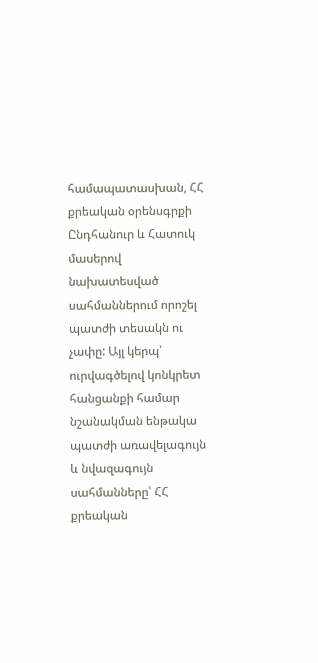համապատասխան, ՀՀ քրեական օրենսգրքի Ընդհանուր և Հատուկ մասերով նախատեսված սահմաններում որոշել պատժի տեսակն ու չափը: Այլ կերպ՝ ուրվագծելով կոնկրետ հանցանքի համար նշանակման ենթակա պատժի առավելագույն և նվազագույն սահմանները՝ ՀՀ քրեական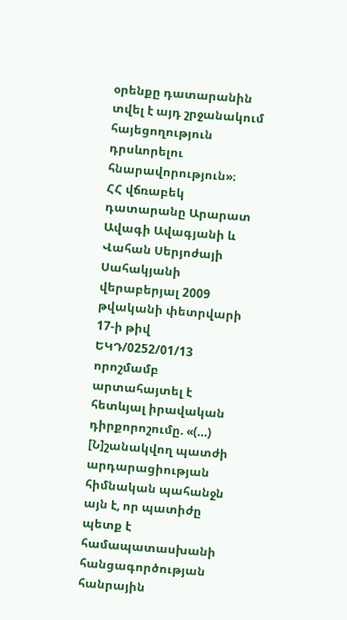օրենքը դատարանին տվել է այդ շրջանակում հայեցողություն դրսևորելու հնարավորություն»։
ՀՀ վճռաբեկ դատարանը Արարատ Ավագի Ավագյանի և Վահան Սերյոժայի Սահակյանի վերաբերյալ 2009 թվականի փետրվարի 17-ի թիվ ԵԿԴ/0252/01/13 որոշմամբ արտահայտել է հետևյալ իրավական դիրքորոշումը. «(…) [Ն]շանակվող պատժի արդարացիության հիմնական պահանջն այն է, որ պատիժը պետք է համապատասխանի հանցագործության հանրային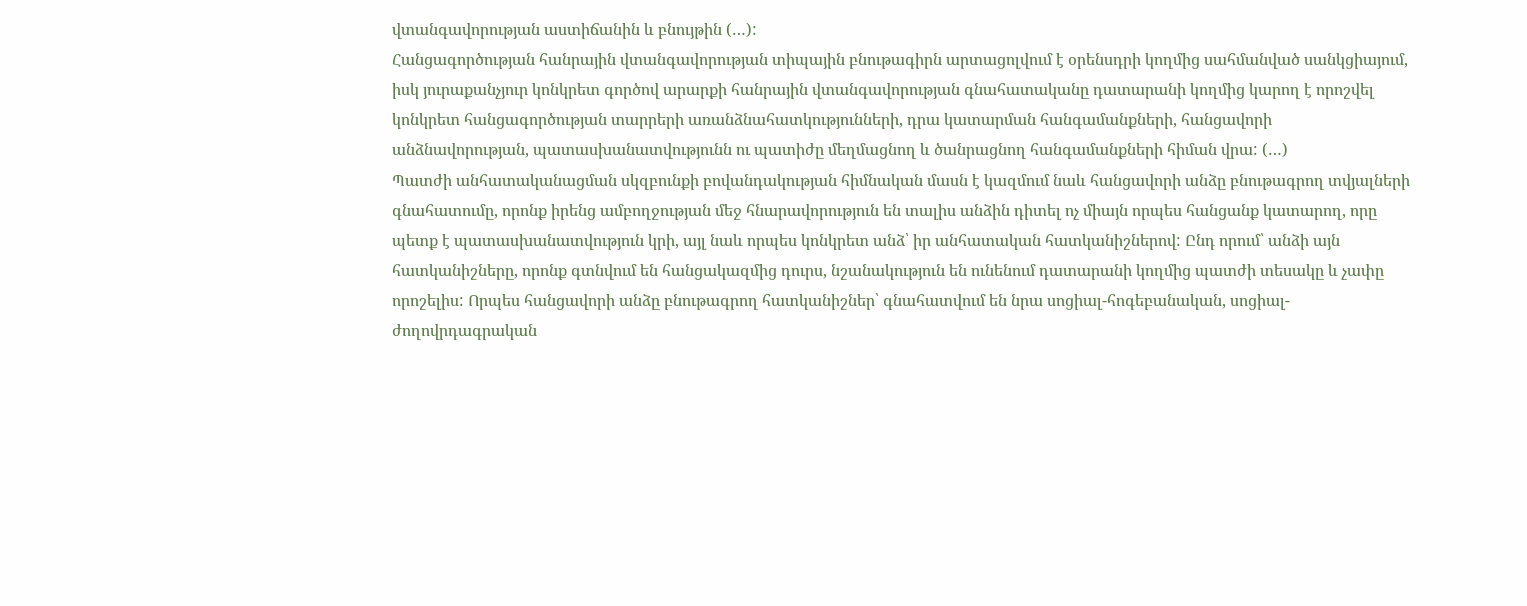վտանգավորության աստիճանին և բնույթին (…):
Հանցագործության հանրային վտանգավորության տիպային բնութագիրն արտացոլվում է օրենսդրի կողմից սահմանված սանկցիայում, իսկ յուրաքանչյուր կոնկրետ գործով արարքի հանրային վտանգավորության գնահատականը դատարանի կողմից կարող է որոշվել կոնկրետ հանցագործության տարրերի առանձնահատկությունների, դրա կատարման հանգամանքների, հանցավորի անձնավորության, պատասխանատվությունն ու պատիժը մեղմացնող և ծանրացնող հանգամանքների հիման վրա: (…)
Պատժի անհատականացման սկզբունքի բովանդակության հիմնական մասն է կազմում նաև հանցավորի անձը բնութագրող տվյալների գնահատումը, որոնք իրենց ամբողջության մեջ հնարավորություն են տալիս անձին դիտել ոչ միայն որպես հանցանք կատարող, որը պետք է պատասխանատվություն կրի, այլ նաև որպես կոնկրետ անձ՝ իր անհատական հատկանիշներով: Ընդ որում՝ անձի այն հատկանիշները, որոնք գտնվում են հանցակազմից դուրս, նշանակություն են ունենում դատարանի կողմից պատժի տեսակը և չափը որոշելիս: Որպես հանցավորի անձը բնութագրող հատկանիշներ՝ գնահատվում են նրա սոցիալ-հոգեբանական, սոցիալ-ժողովրդագրական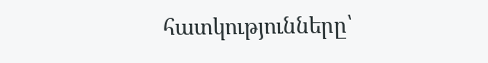հատկությունները՝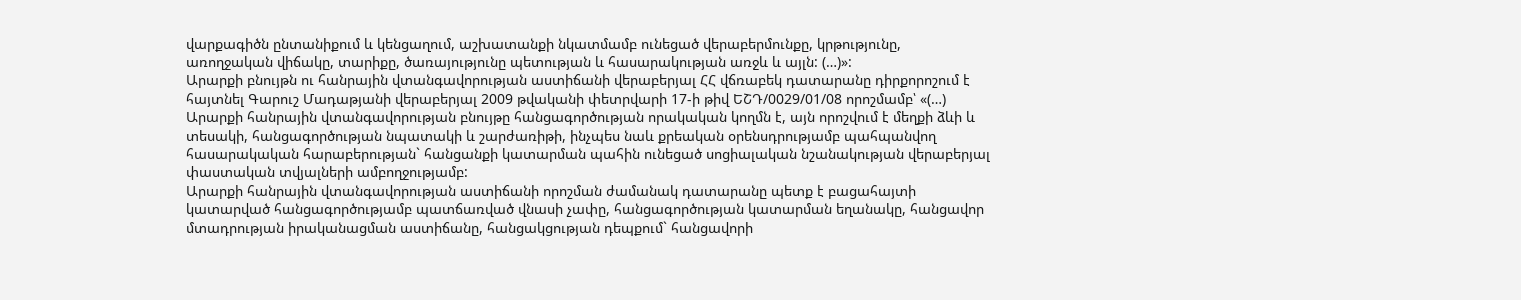վարքագիծն ընտանիքում և կենցաղում, աշխատանքի նկատմամբ ունեցած վերաբերմունքը, կրթությունը, առողջական վիճակը, տարիքը, ծառայությունը պետության և հասարակության առջև և այլն: (…)»:
Արարքի բնույթն ու հանրային վտանգավորության աստիճանի վերաբերյալ ՀՀ վճռաբեկ դատարանը դիրքորոշում է հայտնել Գարուշ Մադաթյանի վերաբերյալ 2009 թվականի փետրվարի 17-ի թիվ ԵՇԴ/0029/01/08 որոշմամբ՝ «(…) Արարքի հանրային վտանգավորության բնույթը հանցագործության որակական կողմն է, այն որոշվում է մեղքի ձևի և տեսակի, հանցագործության նպատակի և շարժառիթի, ինչպես նաև քրեական օրենսդրությամբ պահպանվող հասարակական հարաբերության` հանցանքի կատարման պահին ունեցած սոցիալական նշանակության վերաբերյալ փաստական տվյալների ամբողջությամբ:
Արարքի հանրային վտանգավորության աստիճանի որոշման ժամանակ դատարանը պետք է բացահայտի կատարված հանցագործությամբ պատճառված վնասի չափը, հանցագործության կատարման եղանակը, հանցավոր մտադրության իրականացման աստիճանը, հանցակցության դեպքում` հանցավորի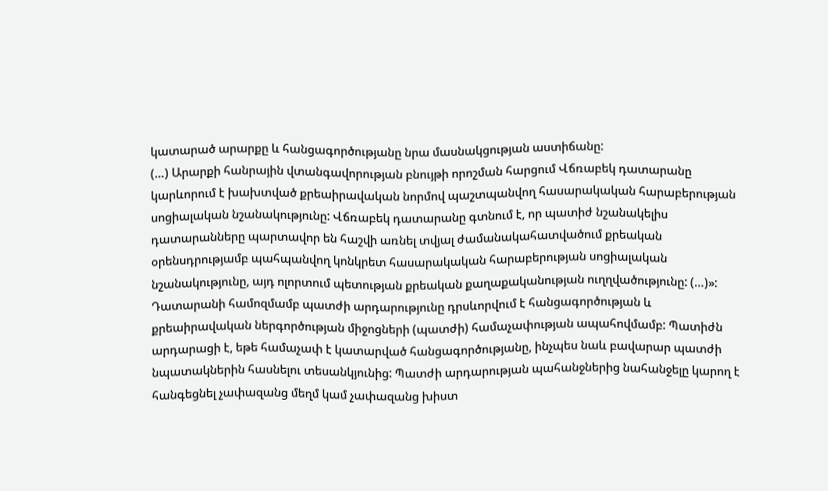կատարած արարքը և հանցագործությանը նրա մասնակցության աստիճանը:
(…) Արարքի հանրային վտանգավորության բնույթի որոշման հարցում Վճռաբեկ դատարանը կարևորում է խախտված քրեաիրավական նորմով պաշտպանվող հասարակական հարաբերության սոցիալական նշանակությունը: Վճռաբեկ դատարանը գտնում է, որ պատիժ նշանակելիս դատարանները պարտավոր են հաշվի առնել տվյալ ժամանակահատվածում քրեական օրենսդրությամբ պահպանվող կոնկրետ հասարակական հարաբերության սոցիալական նշանակությունը, այդ ոլորտում պետության քրեական քաղաքականության ուղղվածությունը: (…)»:
Դատարանի համոզմամբ պատժի արդարությունը դրսևորվում է հանցագործության և քրեաիրավական ներգործության միջոցների (պատժի) համաչափության ապահովմամբ: Պատիժն արդարացի է, եթե համաչափ է կատարված հանցագործությանը, ինչպես նաև բավարար պատժի նպատակներին հասնելու տեսանկյունից: Պատժի արդարության պահանջներից նահանջելը կարող է հանգեցնել չափազանց մեղմ կամ չափազանց խիստ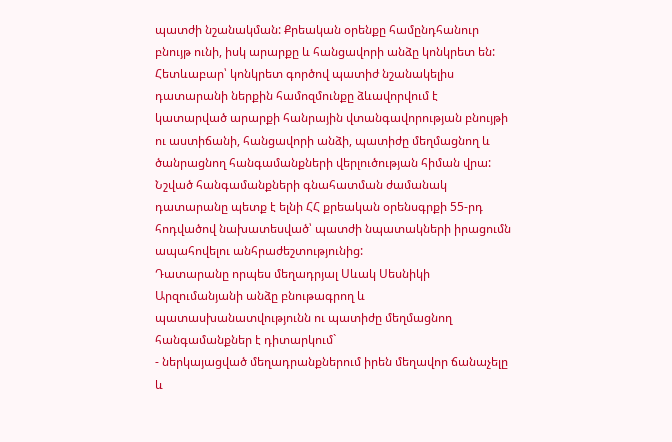պատժի նշանակման: Քրեական օրենքը համընդհանուր բնույթ ունի, իսկ արարքը և հանցավորի անձը կոնկրետ են: Հետևաբար՝ կոնկրետ գործով պատիժ նշանակելիս դատարանի ներքին համոզմունքը ձևավորվում է կատարված արարքի հանրային վտանգավորության բնույթի ու աստիճանի, հանցավորի անձի, պատիժը մեղմացնող և ծանրացնող հանգամանքների վերլուծության հիման վրա: Նշված հանգամանքների գնահատման ժամանակ դատարանը պետք է ելնի ՀՀ քրեական օրենսգրքի 55-րդ հոդվածով նախատեսված՝ պատժի նպատակների իրացումն ապահովելու անհրաժեշտությունից:
Դատարանը որպես մեղադրյալ Սևակ Սեսնիկի Արզումանյանի անձը բնութագրող և պատասխանատվությունն ու պատիժը մեղմացնող հանգամանքներ է դիտարկում`
- ներկայացված մեղադրանքներում իրեն մեղավոր ճանաչելը և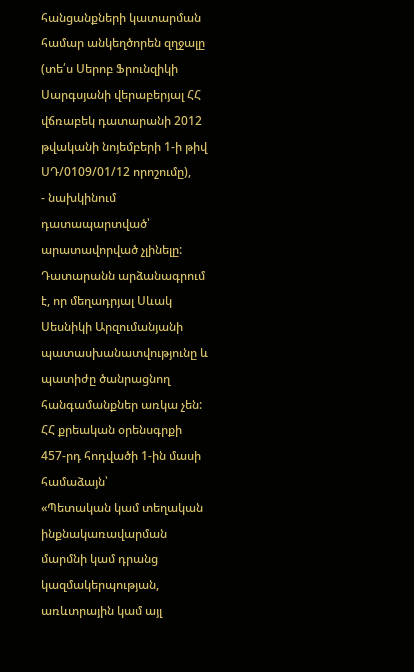հանցանքների կատարման համար անկեղծորեն զղջալը (տե՛ս Սերոբ Ֆրունզիկի Սարգսյանի վերաբերյալ ՀՀ վճռաբեկ դատարանի 2012 թվականի նոյեմբերի 1-ի թիվ ՍԴ/0109/01/12 որոշումը),
- նախկինում դատապարտված՝ արատավորված չլինելը:
Դատարանն արձանագրում է, որ մեղադրյալ Սևակ Սեսնիկի Արզումանյանի պատասխանատվությունը և պատիժը ծանրացնող հանգամանքներ առկա չեն:
ՀՀ քրեական օրենսգրքի 457-րդ հոդվածի 1-ին մասի համաձայն՝
«Պետական կամ տեղական ինքնակառավարման մարմնի կամ դրանց կազմակերպության, առևտրային կամ այլ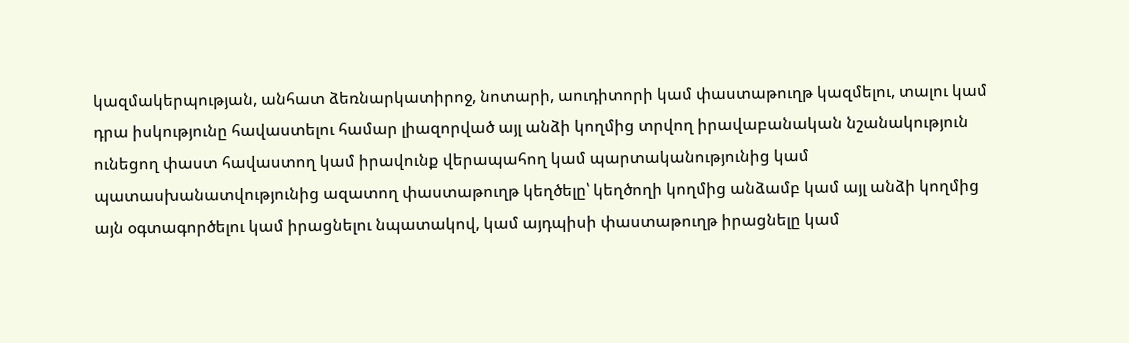կազմակերպության, անհատ ձեռնարկատիրոջ, նոտարի, աուդիտորի կամ փաստաթուղթ կազմելու, տալու կամ դրա իսկությունը հավաստելու համար լիազորված այլ անձի կողմից տրվող իրավաբանական նշանակություն ունեցող փաստ հավաստող կամ իրավունք վերապահող կամ պարտականությունից կամ պատասխանատվությունից ազատող փաստաթուղթ կեղծելը՝ կեղծողի կողմից անձամբ կամ այլ անձի կողմից այն օգտագործելու կամ իրացնելու նպատակով, կամ այդպիսի փաստաթուղթ իրացնելը կամ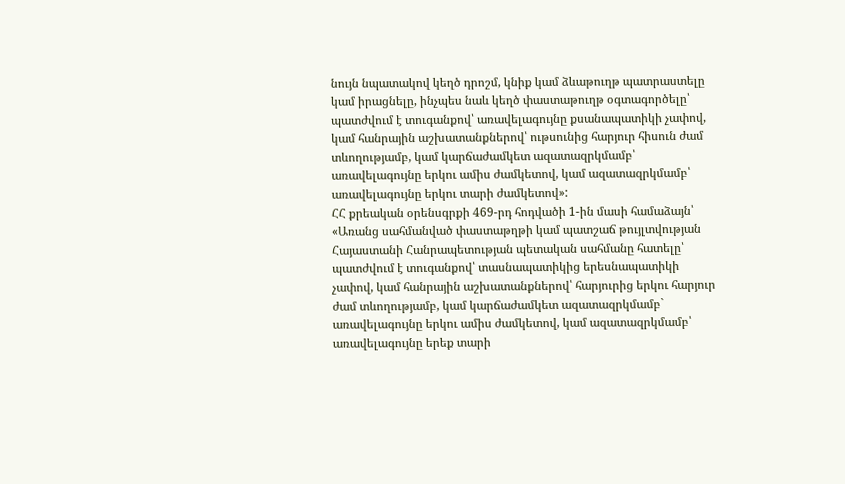նույն նպատակով կեղծ դրոշմ, կնիք կամ ձևաթուղթ պատրաստելը կամ իրացնելը, ինչպես նաև կեղծ փաստաթուղթ օգտագործելը՝
պատժվում է տուգանքով՝ առավելագույնը քսանապատիկի չափով, կամ հանրային աշխատանքներով՝ ութսունից հարյուր հիսուն ժամ տևողությամբ, կամ կարճաժամկետ ազատազրկմամբ՝ առավելագույնը երկու ամիս ժամկետով, կամ ազատազրկմամբ՝ առավելագույնը երկու տարի ժամկետով»:
ՀՀ քրեական օրենսգրքի 469-րդ հոդվածի 1-ին մասի համաձայն՝
«Առանց սահմանված փաստաթղթի կամ պատշաճ թույլտվության Հայաստանի Հանրապետության պետական սահմանը հատելը՝
պատժվում է տուգանքով՝ տասնապատիկից երեսնապատիկի չափով, կամ հանրային աշխատանքներով՝ հարյուրից երկու հարյուր ժամ տևողությամբ, կամ կարճաժամկետ ազատազրկմամբ` առավելագույնը երկու ամիս ժամկետով, կամ ազատազրկմամբ՝ առավելագույնը երեք տարի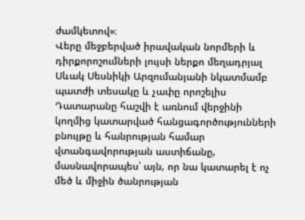ժամկետով»։
Վերը մեջբերված իրավական նորմերի և դիրքորոշումների լույսի ներքո մեղադրյալ Սևակ Սեսնիկի Արզումանյանի նկատմամբ պատժի տեսակը և չափը որոշելիս Դատարանը հաշվի է առնում վերջինի կողմից կատարված հանցագործությունների բնույթը և հանրության համար վտանգավորության աստիճանը, մասնավորապես՝ այն, որ նա կատարել է ոչ մեծ և միջին ծանրության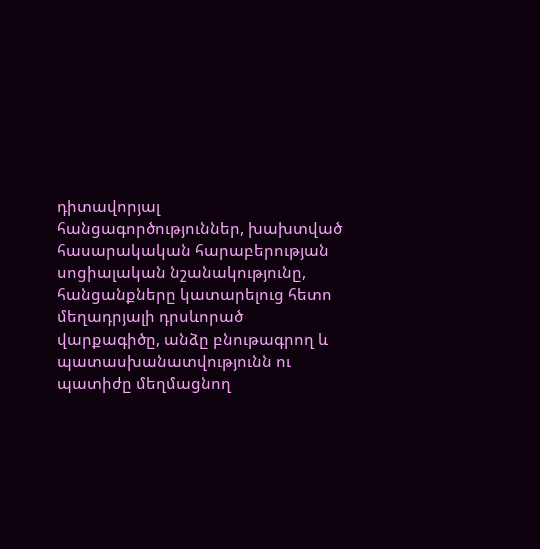դիտավորյալ հանցագործություններ, խախտված հասարակական հարաբերության սոցիալական նշանակությունը, հանցանքները կատարելուց հետո մեղադրյալի դրսևորած վարքագիծը, անձը բնութագրող և պատասխանատվությունն ու պատիժը մեղմացնող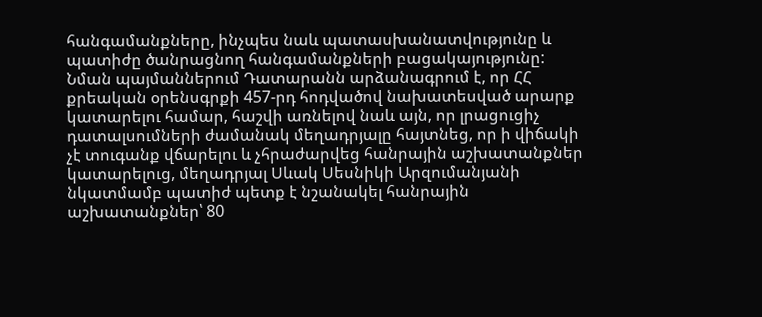հանգամանքները, ինչպես նաև պատասխանատվությունը և պատիժը ծանրացնող հանգամանքների բացակայությունը: Նման պայմաններում Դատարանն արձանագրում է, որ ՀՀ քրեական օրենսգրքի 457-րդ հոդվածով նախատեսված արարք կատարելու համար, հաշվի առնելով նաև այն, որ լրացուցիչ դատալսումների ժամանակ մեղադրյալը հայտնեց, որ ի վիճակի չէ տուգանք վճարելու և չհրաժարվեց հանրային աշխատանքներ կատարելուց, մեղադրյալ Սևակ Սեսնիկի Արզումանյանի նկատմամբ պատիժ պետք է նշանակել հանրային աշխատանքներ՝ 80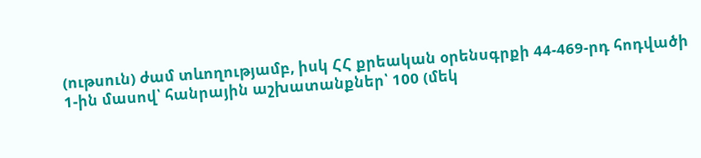(ութսուն) ժամ տևողությամբ, իսկ ՀՀ քրեական օրենսգրքի 44-469-րդ հոդվածի 1-ին մասով՝ հանրային աշխատանքներ՝ 100 (մեկ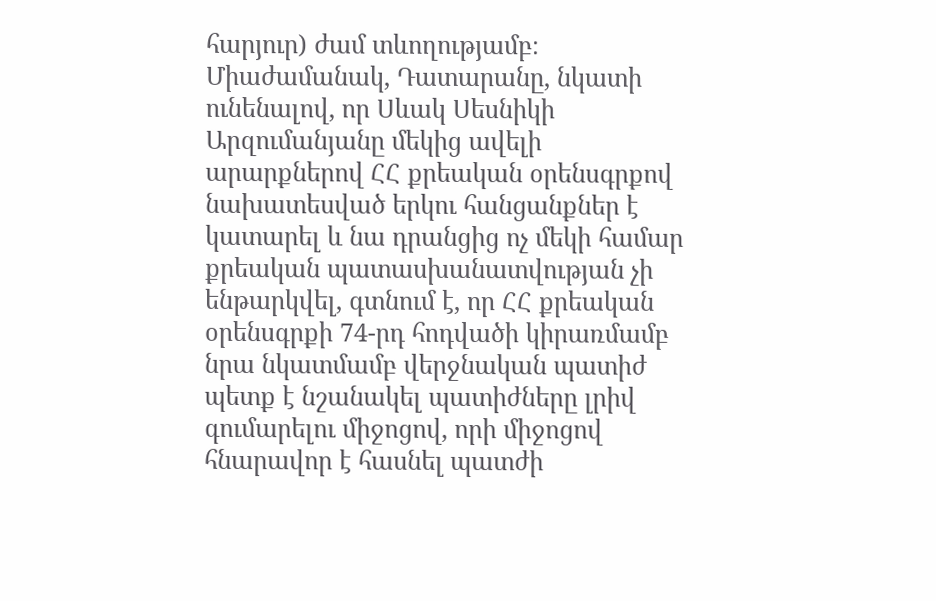հարյուր) ժամ տևողությամբ։
Միաժամանակ, Դատարանը, նկատի ունենալով, որ Սևակ Սեսնիկի Արզումանյանը մեկից ավելի արարքներով ՀՀ քրեական օրենսգրքով նախատեսված երկու հանցանքներ է կատարել և նա դրանցից ոչ մեկի համար քրեական պատասխանատվության չի ենթարկվել, գտնում է, որ ՀՀ քրեական օրենսգրքի 74-րդ հոդվածի կիրառմամբ նրա նկատմամբ վերջնական պատիժ պետք է նշանակել պատիժները լրիվ գումարելու միջոցով, որի միջոցով հնարավոր է հասնել պատժի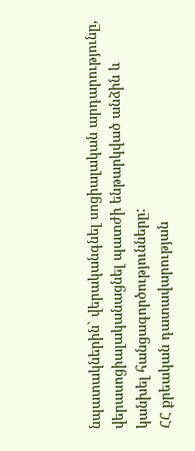նպատակներին` վերականգնել սոցիալական արդարությունը, վերասոցիալականացնել պատժի ենթարկված անձին և կանխել հանցագործությունները:
ՀՀ քրեական դատավարության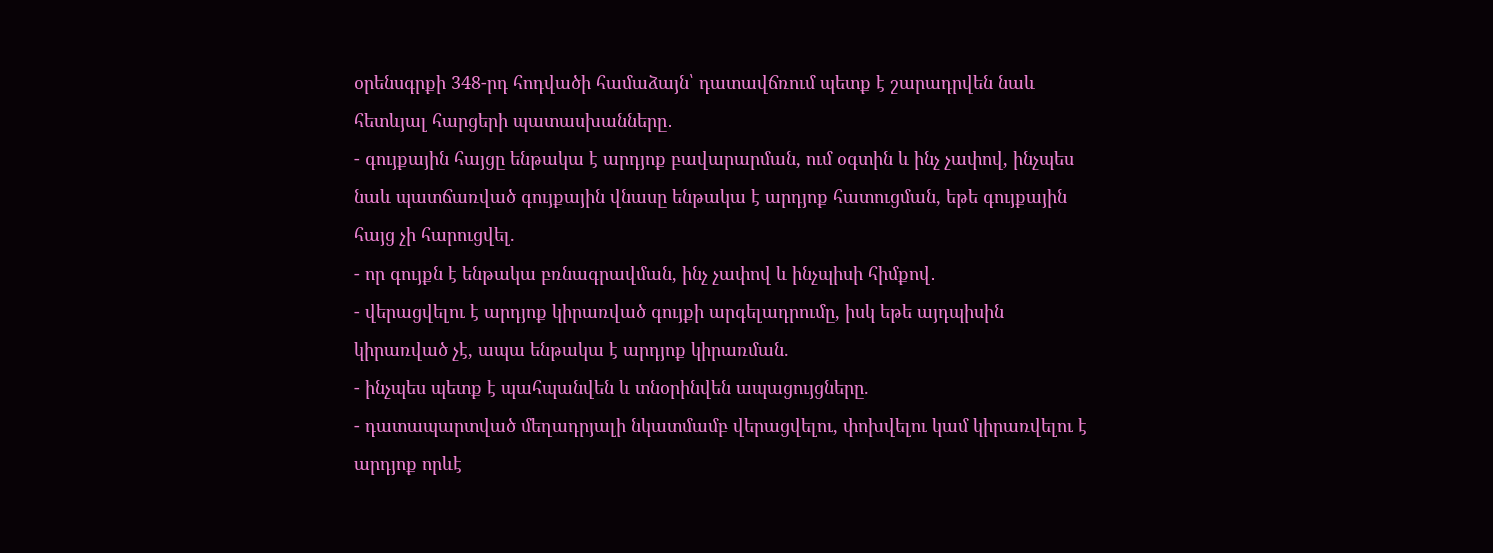օրենսգրքի 348-րդ հոդվածի համաձայն՝ դատավճռում պետք է շարադրվեն նաև հետևյալ հարցերի պատասխանները․
- գույքային հայցը ենթակա է արդյոք բավարարման, ում օգտին և ինչ չափով, ինչպես նաև պատճառված գույքային վնասը ենթակա է արդյոք հատուցման, եթե գույքային հայց չի հարուցվել.
- որ գույքն է ենթակա բռնագրավման, ինչ չափով և ինչպիսի հիմքով․
- վերացվելու է արդյոք կիրառված գույքի արգելադրումը, իսկ եթե այդպիսին կիրառված չէ, ապա ենթակա է արդյոք կիրառման.
- ինչպես պետք է պահպանվեն և տնօրինվեն ապացույցները.
- դատապարտված մեղադրյալի նկատմամբ վերացվելու, փոխվելու կամ կիրառվելու է արդյոք որևէ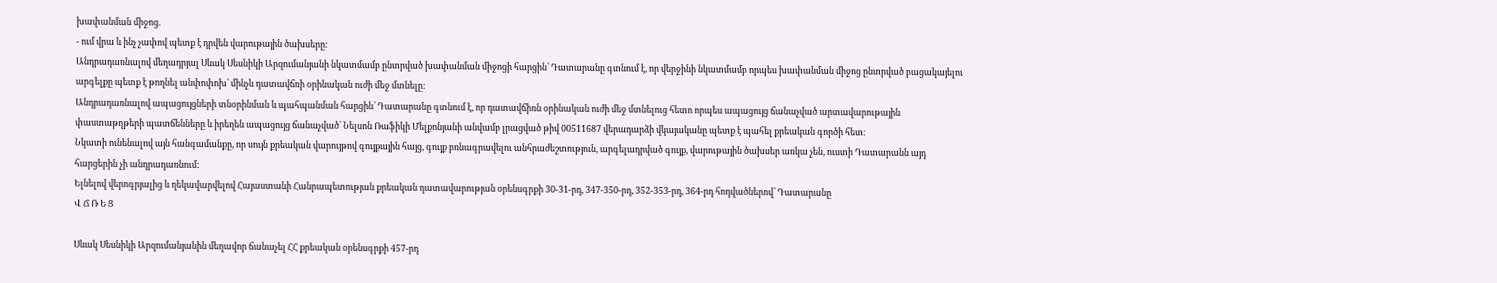խափանման միջոց.
- ում վրա և ինչ չափով պետք է դրվեն վարութային ծախսերը։
Անդրադառնալով մեղադրյալ Սևակ Սեսնիկի Արզումանյանի նկատմամբ ընտրված խափանման միջոցի հարցին՝ Դատարանը գտնում է, որ վերջինի նկատմամբ որպես խափանման միջոց ընտրված բացակայելու արգելքը պետք է թողնել անփոփոխ՝ մինչև դատավճռի օրինական ուժի մեջ մտնելը:
Անդրադառնալով ապացույցների տնօրինման և պահպանման հարցին՝ Դատարանը գտնում է, որ դատավճիռն օրինական ուժի մեջ մտնելուց հետո որպես ապացույց ճանաչված արտավարութային փաստաթղթերի պատճենները և իրեղեն ապացույց ճանաչված՝ Նելսոն Ռաֆիկի Մելքոնյանի անվամբ լրացված թիվ 00511687 վերադարձի վկայականը պետք է պահել քրեական գործի հետ։
Նկատի ունենալով այն հանգամանքը, որ սույն քրեական վարույթով գույքային հայց, գույք բռնագրավելու անհրաժեշտություն, արգելադրված գույք, վարութային ծախսեր առկա չեն, ուստի Դատարանն այդ հարցերին չի անդրադառնում:
Ելնելով վերոգրյալից և ղեկավարվելով Հայաստանի Հանրապետության քրեական դատավարության օրենսգրքի 30-31-րդ, 347-350-րդ, 352-353-րդ, 364-րդ հոդվածներով՝ Դատարանը
Վ Ճ Ռ Ե Ց

Սևակ Սեսնիկի Արզումանյանին մեղավոր ճանաչել ՀՀ քրեական օրենսգրքի 457-րդ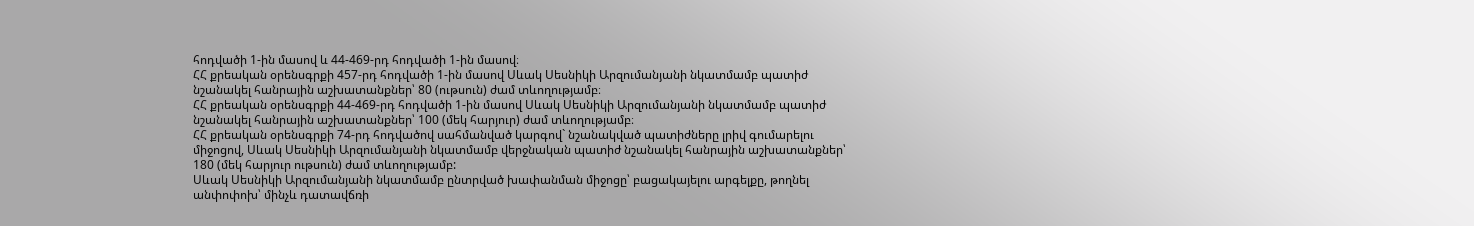հոդվածի 1-ին մասով և 44-469-րդ հոդվածի 1-ին մասով։
ՀՀ քրեական օրենսգրքի 457-րդ հոդվածի 1-ին մասով Սևակ Սեսնիկի Արզումանյանի նկատմամբ պատիժ նշանակել հանրային աշխատանքներ՝ 80 (ութսուն) ժամ տևողությամբ։
ՀՀ քրեական օրենսգրքի 44-469-րդ հոդվածի 1-ին մասով Սևակ Սեսնիկի Արզումանյանի նկատմամբ պատիժ նշանակել հանրային աշխատանքներ՝ 100 (մեկ հարյուր) ժամ տևողությամբ։
ՀՀ քրեական օրենսգրքի 74-րդ հոդվածով սահմանված կարգով` նշանակված պատիժները լրիվ գումարելու միջոցով, Սևակ Սեսնիկի Արզումանյանի նկատմամբ վերջնական պատիժ նշանակել հանրային աշխատանքներ՝ 180 (մեկ հարյուր ութսուն) ժամ տևողությամբ:
Սևակ Սեսնիկի Արզումանյանի նկատմամբ ընտրված խափանման միջոցը՝ բացակայելու արգելքը, թողնել անփոփոխ՝ մինչև դատավճռի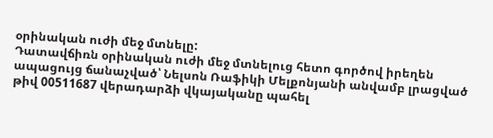օրինական ուժի մեջ մտնելը:
Դատավճիռն օրինական ուժի մեջ մտնելուց հետո գործով իրեղեն ապացույց ճանաչված՝ Նելսոն Ռաֆիկի Մելքոնյանի անվամբ լրացված թիվ 00511687 վերադարձի վկայականը պահել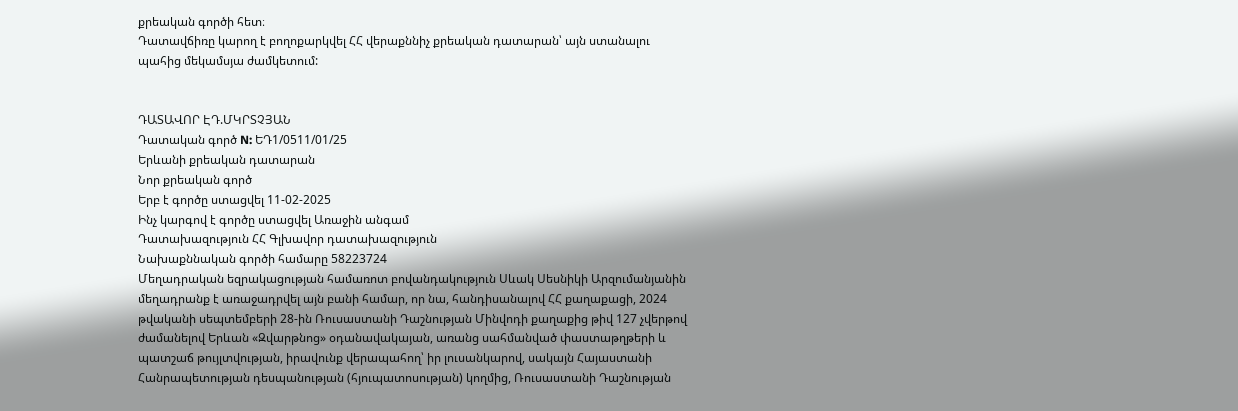քրեական գործի հետ։
Դատավճիռը կարող է բողոքարկվել ՀՀ վերաքննիչ քրեական դատարան՝ այն ստանալու պահից մեկամսյա ժամկետում:


ԴԱՏԱՎՈՐ ԷԴ.ՄԿՐՏՉՅԱՆ
Դատական գործ N: ԵԴ1/0511/01/25
Երևանի քրեական դատարան
Նոր քրեական գործ
Երբ է գործը ստացվել 11-02-2025
Ինչ կարգով է գործը ստացվել Առաջին անգամ
Դատախազություն ՀՀ Գլխավոր դատախազություն
Նախաքննական գործի համարը 58223724
Մեղադրական եզրակացության համառոտ բովանդակություն Սևակ Սեսնիկի Արզումանյանին մեղադրանք է առաջադրվել այն բանի համար, որ նա, հանդիսանալով ՀՀ քաղաքացի, 2024 թվականի սեպտեմբերի 28-ին Ռուսաստանի Դաշնության Մինվոդի քաղաքից թիվ 127 չվերթով ժամանելով Երևան «Զվարթնոց» օդանավակայան, առանց սահմանված փաստաթղթերի և պատշաճ թույլտվության, իրավունք վերապահող՝ իր լուսանկարով, սակայն Հայաստանի Հանրապետության դեսպանության (հյուպատոսության) կողմից, Ռուսաստանի Դաշնության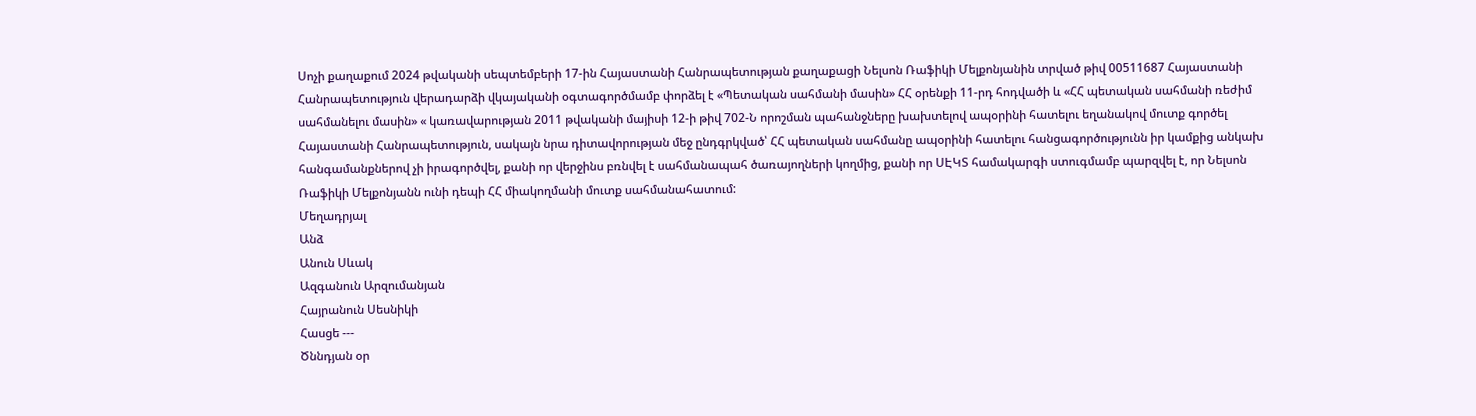Սոչի քաղաքում 2024 թվականի սեպտեմբերի 17-ին Հայաստանի Հանրապետության քաղաքացի Նելսոն Ռաֆիկի Մելքոնյանին տրված թիվ 00511687 Հայաստանի Հանրապետություն վերադարձի վկայականի օգտագործմամբ փորձել է «Պետական սահմանի մասին» ՀՀ օրենքի 11-րդ հոդվածի և «ՀՀ պետական սահմանի ռեժիմ սահմանելու մասին» « կառավարության 2011 թվականի մայիսի 12-ի թիվ 702-Ն որոշման պահանջները խախտելով ապօրինի հատելու եղանակով մուտք գործել Հայաստանի Հանրապետություն, սակայն նրա դիտավորության մեջ ընդգրկված՝ ՀՀ պետական սահմանը ապօրինի հատելու հանցագործությունն իր կամքից անկախ հանգամանքներով չի իրագործվել, քանի որ վերջինս բռնվել է սահմանապահ ծառայողների կողմից, քանի որ ՍԷԿՏ համակարգի ստուգմամբ պարզվել է, որ Նելսոն Ռաֆիկի Մելքոնյանն ունի դեպի ՀՀ միակողմանի մուտք սահմանահատում:
Մեղադրյալ
Անձ
Անուն Սևակ
Ազգանուն Արզումանյան
Հայրանուն Սեսնիկի
Հասցե ---
Ծննդյան օր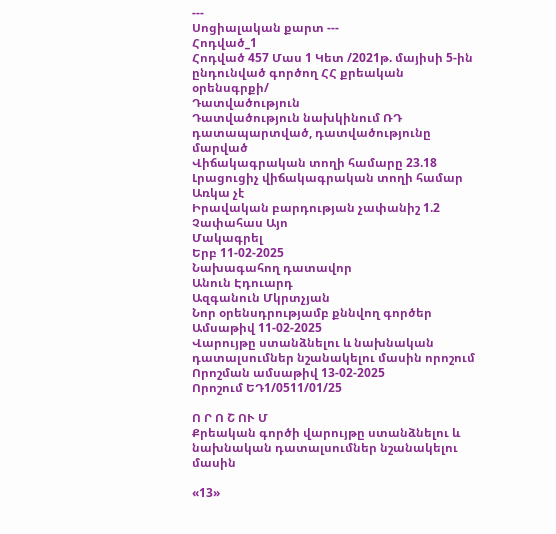---
Սոցիալական քարտ ---
Հոդված_1
Հոդված 457 Մաս 1 Կետ /2021թ. մայիսի 5-ին ընդունված գործող ՀՀ քրեական օրենսգրքի/
Դատվածություն
Դատվածություն նախկինում ՌԴ դատապարտված, դատվածությունը մարված
Վիճակագրական տողի համարը 23.18
Լրացուցիչ վիճակագրական տողի համար Առկա չէ
Իրավական բարդության չափանիշ 1.2
Չափահաս Այո
Մակագրել
Երբ 11-02-2025
Նախագահող դատավոր
Անուն Էդուարդ
Ազգանուն Մկրտչյան
Նոր օրենսդրությամբ քննվող գործեր
Ամսաթիվ 11-02-2025
Վարույթը ստանձնելու և նախնական դատալսումներ նշանակելու մասին որոշում
Որոշման ամսաթիվ 13-02-2025
Որոշում ԵԴ1/0511/01/25

Ո Ր Ո Շ ՈՒ Մ
Քրեական գործի վարույթը ստանձնելու և նախնական դատալսումներ նշանակելու մասին

«13»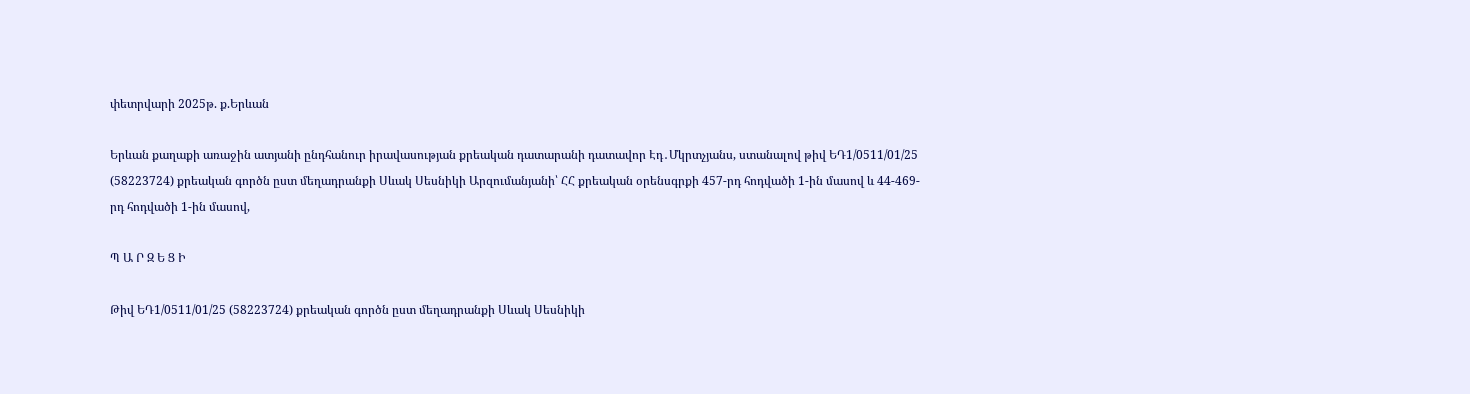փետրվարի 2025թ. ք.Երևան

Երևան քաղաքի առաջին ատյանի ընդհանուր իրավասության քրեական դատարանի դատավոր Էդ․Մկրտչյանս, ստանալով թիվ ԵԴ1/0511/01/25 (58223724) քրեական գործն ըստ մեղադրանքի Սևակ Սեսնիկի Արզումանյանի՝ ՀՀ քրեական օրենսգրքի 457-րդ հոդվածի 1-ին մասով և 44-469-րդ հոդվածի 1-ին մասով,

Պ Ա Ր Զ Ե Ց Ի

Թիվ ԵԴ1/0511/01/25 (58223724) քրեական գործն ըստ մեղադրանքի Սևակ Սեսնիկի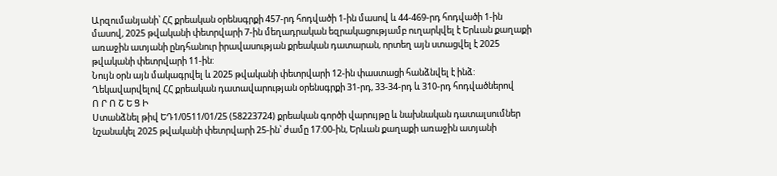Արզումանյանի՝ ՀՀ քրեական օրենսգրքի 457-րդ հոդվածի 1-ին մասով և 44-469-րդ հոդվածի 1-ին մասով, 2025 թվականի փետրվարի 7-ին մեղադրական եզրակացությամբ ուղարկվել է Երևան քաղաքի առաջին ատյանի ընդհանուր իրավասության քրեական դատարան, որտեղ այն ստացվել է 2025 թվականի փետրվարի 11-ին:
Նույն օրն այն մակագրվել և 2025 թվականի փետրվարի 12-ին փաստացի հանձնվել է ինձ:
Ղեկավարվելով ՀՀ քրեական դատավարության օրենսգրքի 31-րդ, 33-34-րդ և 310-րդ հոդվածներով
Ո Ր Ո Շ Ե Ց Ի
Ստանձնել թիվ ԵԴ1/0511/01/25 (58223724) քրեական գործի վարույթը և նախնական դատալսումներ նշանակել 2025 թվականի փետրվարի 25-ին՝ ժամը 17:00-ին, Երևան քաղաքի առաջին ատյանի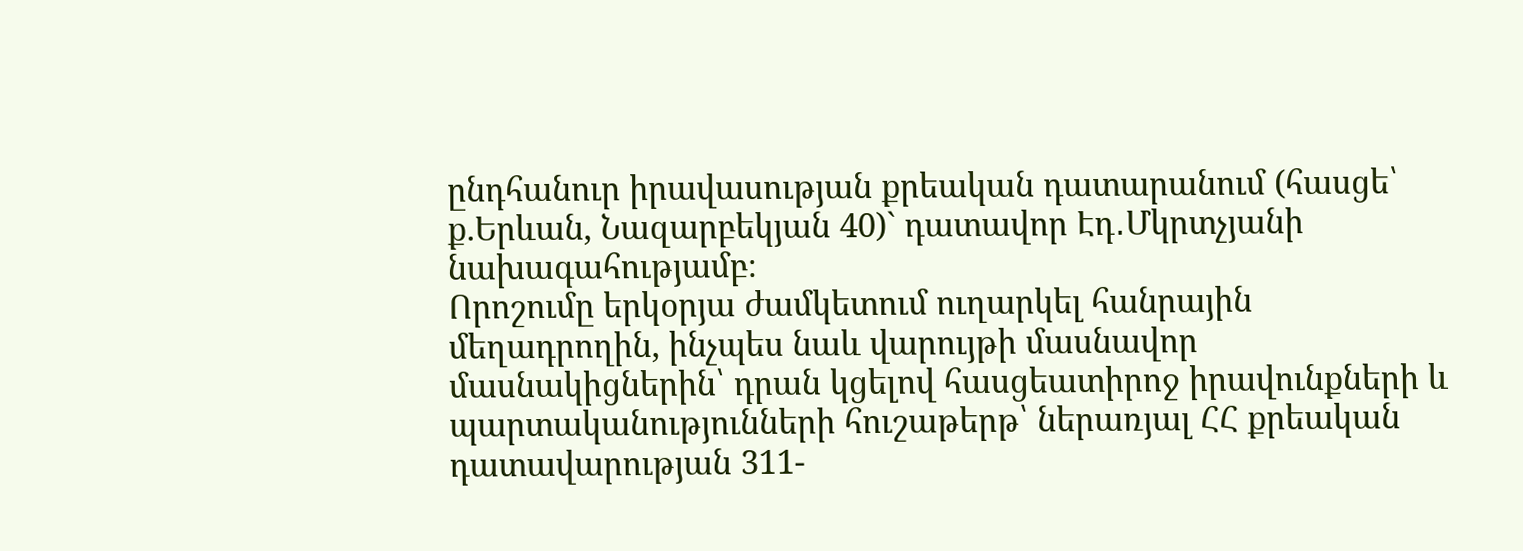ընդհանուր իրավասության քրեական դատարանում (հասցե՝ ք.Երևան, Նազարբեկյան 40)` դատավոր Էդ․Մկրտչյանի նախագահությամբ։
Որոշումը երկօրյա ժամկետում ուղարկել հանրային մեղադրողին, ինչպես նաև վարույթի մասնավոր մասնակիցներին՝ դրան կցելով հասցեատիրոջ իրավունքների և պարտականությունների հուշաթերթ՝ ներառյալ ՀՀ քրեական դատավարության 311-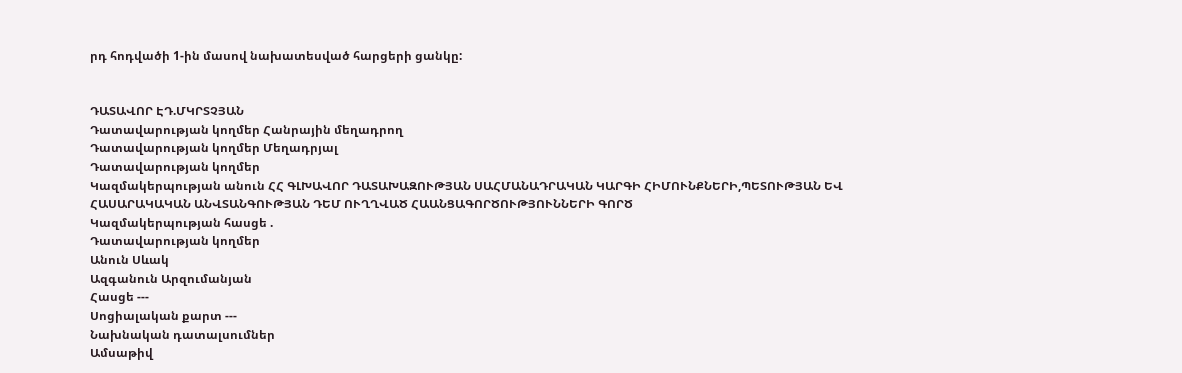րդ հոդվածի 1-ին մասով նախատեսված հարցերի ցանկը:


ԴԱՏԱՎՈՐ ԷԴ.ՄԿՐՏՉՅԱՆ
Դատավարության կողմեր Հանրային մեղադրող
Դատավարության կողմեր Մեղադրյալ
Դատավարության կողմեր
Կազմակերպության անուն ՀՀ ԳԼԽԱՎՈՐ ԴԱՏԱԽԱԶՈՒԹՅԱՆ ՍԱՀՄԱՆԱԴՐԱԿԱՆ ԿԱՐԳԻ ՀԻՄՈՒՆՔՆԵՐԻ,ՊԵՏՈՒԹՅԱՆ ԵՎ ՀԱՍԱՐԱԿԱԿԱՆ ԱՆՎՏԱՆԳՈՒԹՅԱՆ ԴԵՄ ՈՒՂՂՎԱԾ ՀԱԱՆՑԱԳՈՐԾՈՒԹՅՈՒՆՆԵՐԻ ԳՈՐԾ
Կազմակերպության հասցե .
Դատավարության կողմեր
Անուն Սևակ
Ազգանուն Արզումանյան
Հասցե ---
Սոցիալական քարտ ---
Նախնական դատալսումներ
Ամսաթիվ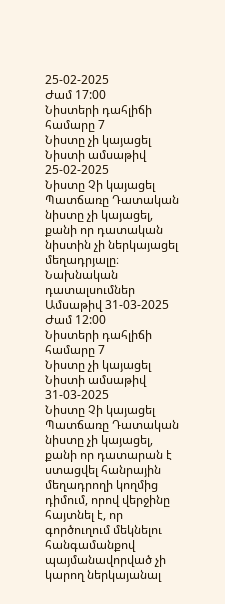25-02-2025
Ժամ 17:00
Նիստերի դահլիճի համարը 7
Նիստը չի կայացել
Նիստի ամսաթիվ 25-02-2025
Նիստը Չի կայացել
Պատճառը Դատական նիստը չի կայացել, քանի որ դատական նիստին չի ներկայացել մեղադրյալը։
Նախնական դատալսումներ
Ամսաթիվ 31-03-2025
Ժամ 12:00
Նիստերի դահլիճի համարը 7
Նիստը չի կայացել
Նիստի ամսաթիվ 31-03-2025
Նիստը Չի կայացել
Պատճառը Դատական նիստը չի կայացել, քանի որ դատարան է ստացվել հանրային մեղադրողի կողմից դիմում, որով վերջինը հայտնել է, որ գործուղում մեկնելու հանգամանքով պայմանավորված չի կարող ներկայանալ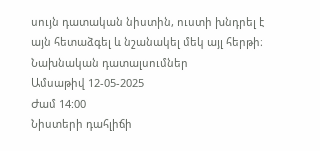սույն դատական նիստին, ուստի խնդրել է այն հետաձգել և նշանակել մեկ այլ հերթի։
Նախնական դատալսումներ
Ամսաթիվ 12-05-2025
Ժամ 14:00
Նիստերի դահլիճի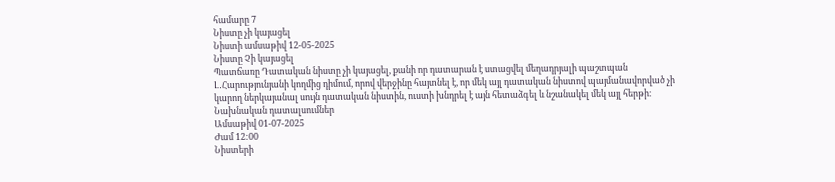համարը 7
Նիստը չի կայացել
Նիստի ամսաթիվ 12-05-2025
Նիստը Չի կայացել
Պատճառը Դատական նիստը չի կայացել, քանի որ դատարան է ստացվել մեղադրյալի պաշտպան Լ․Հարությունյանի կողմից դիմում, որով վերջինը հայտնել է, որ մեկ այլ դատական նիստով պայմանավորված չի կարող ներկայանալ սույն դատական նիստին, ուստի խնդրել է այն հետաձգել և նշանակել մեկ այլ հերթի։
Նախնական դատալսումներ
Ամսաթիվ 01-07-2025
Ժամ 12:00
Նիստերի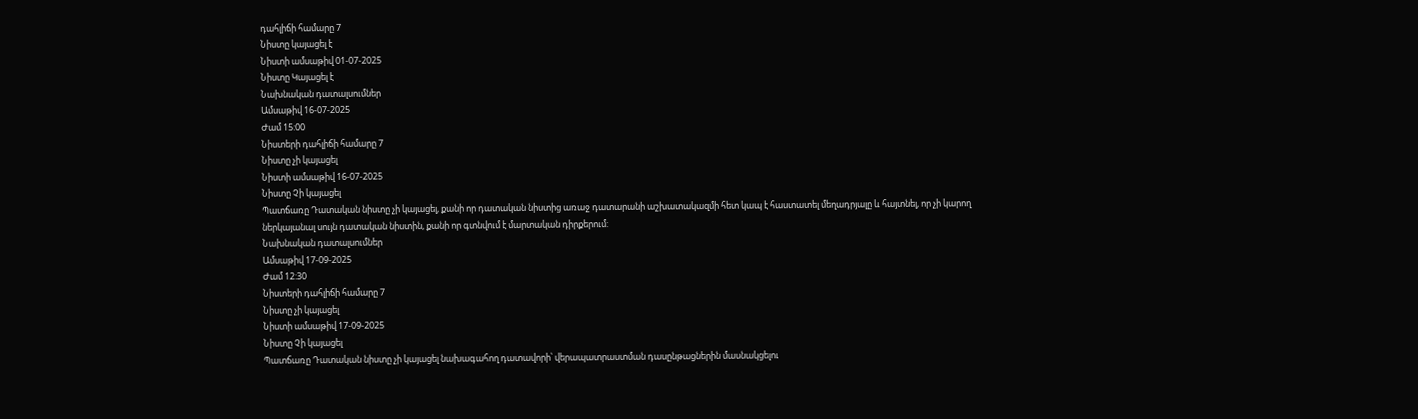դահլիճի համարը 7
Նիստը կայացել է
Նիստի ամսաթիվ 01-07-2025
Նիստը Կայացել է
Նախնական դատալսումներ
Ամսաթիվ 16-07-2025
Ժամ 15:00
Նիստերի դահլիճի համարը 7
Նիստը չի կայացել
Նիստի ամսաթիվ 16-07-2025
Նիստը Չի կայացել
Պատճառը Դատական նիստը չի կայացել, քանի որ դատական նիստից առաջ դատարանի աշխատակազմի հետ կապ է հաստատել մեղադրյալը և հայտնել, որ չի կարող ներկայանալ սույն դատական նիստին, քանի որ գտնվում է մարտական դիրքերում:
Նախնական դատալսումներ
Ամսաթիվ 17-09-2025
Ժամ 12:30
Նիստերի դահլիճի համարը 7
Նիստը չի կայացել
Նիստի ամսաթիվ 17-09-2025
Նիստը Չի կայացել
Պատճառը Դատական նիստը չի կայացել նախագահող դատավորի՝ վերապատրաստման դասընթացներին մասնակցելու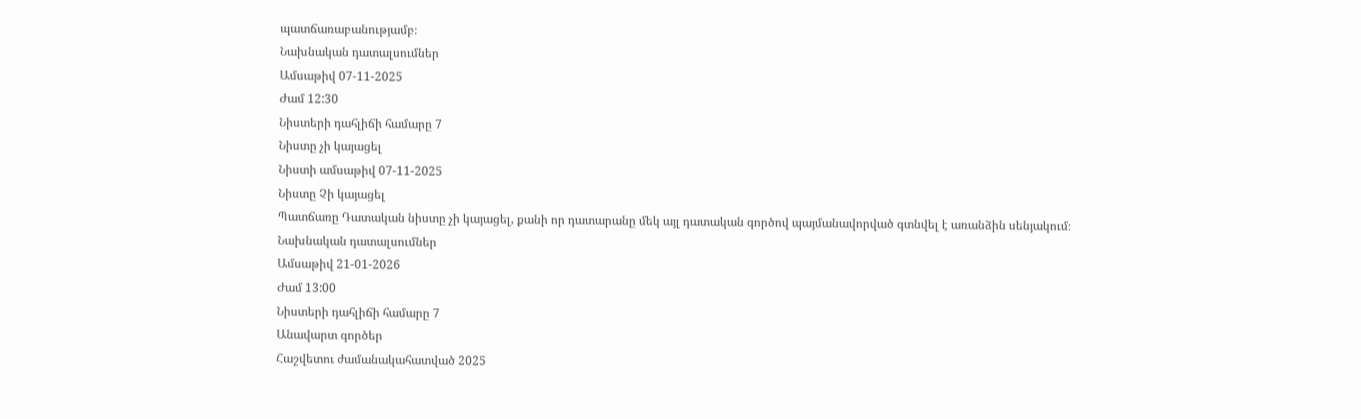պատճառաբանությամբ։
Նախնական դատալսումներ
Ամսաթիվ 07-11-2025
Ժամ 12:30
Նիստերի դահլիճի համարը 7
Նիստը չի կայացել
Նիստի ամսաթիվ 07-11-2025
Նիստը Չի կայացել
Պատճառը Դատական նիստը չի կայացել, քանի որ դատարանը մեկ այլ դատական գործով պայմանավորված գտնվել է առանձին սենյակում։
Նախնական դատալսումներ
Ամսաթիվ 21-01-2026
Ժամ 13:00
Նիստերի դահլիճի համարը 7
Անավարտ գործեր
Հաշվետու ժամանակահատված 2025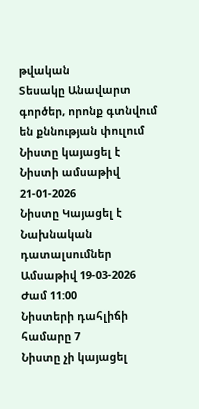թվական
Տեսակը Անավարտ գործեր, որոնք գտնվում են քննության փուլում
Նիստը կայացել է
Նիստի ամսաթիվ 21-01-2026
Նիստը Կայացել է
Նախնական դատալսումներ
Ամսաթիվ 19-03-2026
Ժամ 11:00
Նիստերի դահլիճի համարը 7
Նիստը չի կայացել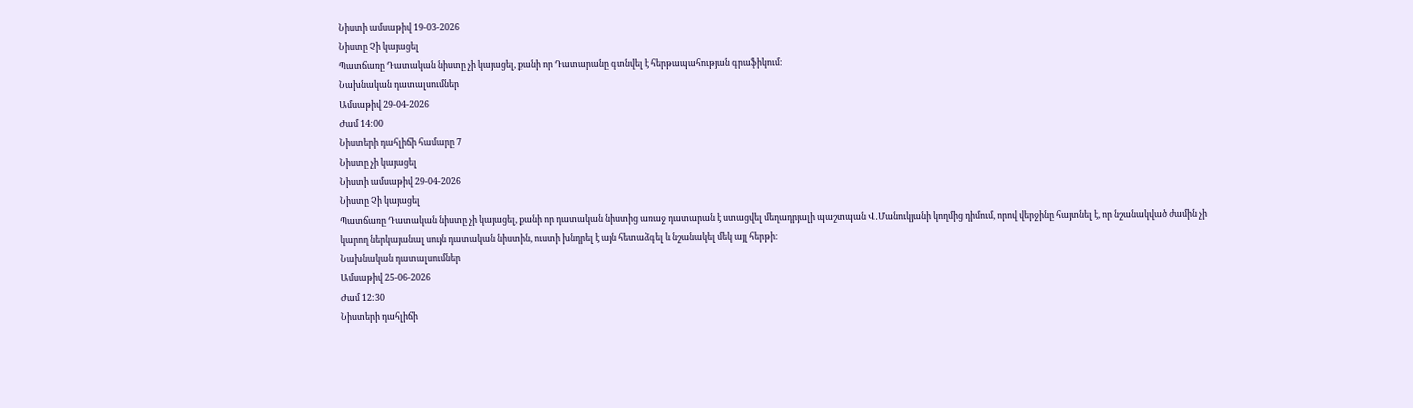Նիստի ամսաթիվ 19-03-2026
Նիստը Չի կայացել
Պատճառը Դատական նիստը չի կայացել, քանի որ Դատարանը գտնվել է հերթապահության գրաֆիկում։
Նախնական դատալսումներ
Ամսաթիվ 29-04-2026
Ժամ 14:00
Նիստերի դահլիճի համարը 7
Նիստը չի կայացել
Նիստի ամսաթիվ 29-04-2026
Նիստը Չի կայացել
Պատճառը Դատական նիստը չի կայացել, քանի որ դատական նիստից առաջ դատարան է ստացվել մեղադրյալի պաշտպան Վ․Մանուկյանի կողմից դիմում, որով վերջինը հայտնել է, որ նշանակված ժամին չի կարող ներկայանալ սույն դատական նիստին, ուստի խնդրել է այն հետաձգել և նշանակել մեկ այլ հերթի։
Նախնական դատալսումներ
Ամսաթիվ 25-06-2026
Ժամ 12:30
Նիստերի դահլիճի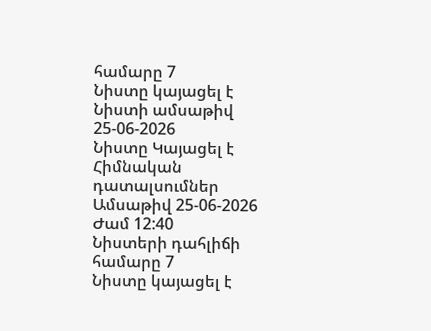համարը 7
Նիստը կայացել է
Նիստի ամսաթիվ 25-06-2026
Նիստը Կայացել է
Հիմնական դատալսումներ
Ամսաթիվ 25-06-2026
Ժամ 12:40
Նիստերի դահլիճի համարը 7
Նիստը կայացել է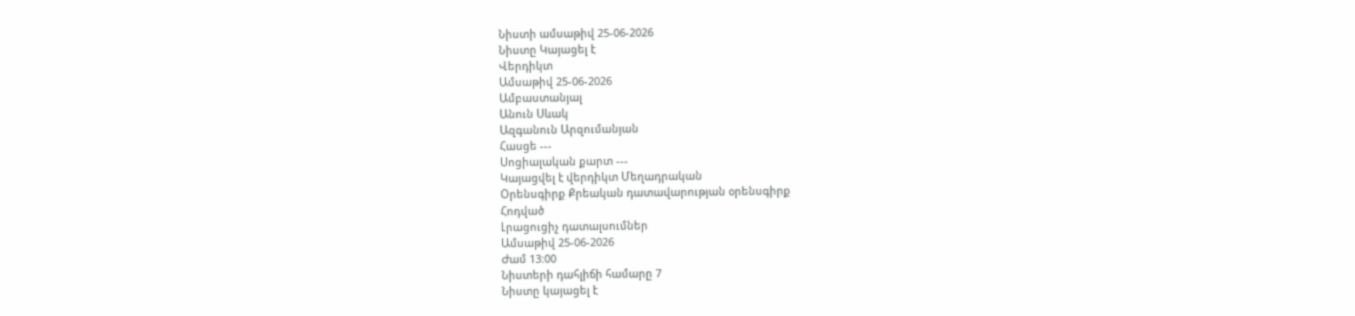Նիստի ամսաթիվ 25-06-2026
Նիստը Կայացել է
Վերդիկտ
Ամսաթիվ 25-06-2026
Ամբաստանյալ
Անուն Սևակ
Ազգանուն Արզումանյան
Հասցե ---
Սոցիալական քարտ ---
Կայացվել է վերդիկտ Մեղադրական
Օրենսգիրք Քրեական դատավարության օրենսգիրք
Հոդված
Լրացուցիչ դատալսումներ
Ամսաթիվ 25-06-2026
Ժամ 13:00
Նիստերի դահլիճի համարը 7
Նիստը կայացել է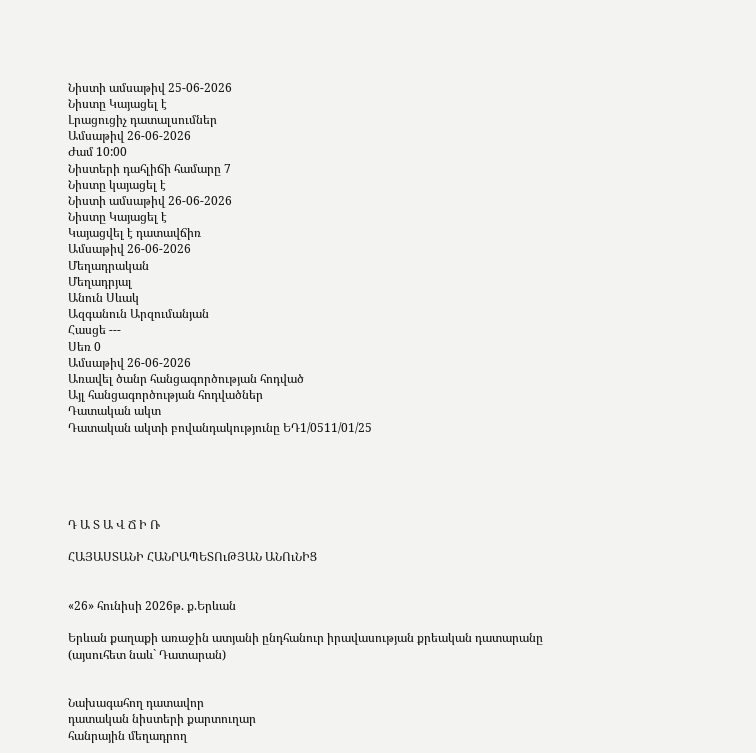Նիստի ամսաթիվ 25-06-2026
Նիստը Կայացել է
Լրացուցիչ դատալսումներ
Ամսաթիվ 26-06-2026
Ժամ 10:00
Նիստերի դահլիճի համարը 7
Նիստը կայացել է
Նիստի ամսաթիվ 26-06-2026
Նիստը Կայացել է
Կայացվել է դատավճիռ
Ամսաթիվ 26-06-2026
Մեղադրական
Մեղադրյալ
Անուն Սևակ
Ազգանուն Արզումանյան
Հասցե ---
Սեռ 0
Ամսաթիվ 26-06-2026
Առավել ծանր հանցագործության հոդված
Այլ հանցագործության հոդվածներ
Դատական ակտ
Դատական ակտի բովանդակությունը ԵԴ1/0511/01/25





Դ Ա Տ Ա Վ Ճ Ի Ռ

ՀԱՅԱՍՏԱՆԻ ՀԱՆՐԱՊԵՏՈւԹՅԱՆ ԱՆՈւՆԻՑ


«26» հունիսի 2026թ. ք.Երևան

Երևան քաղաքի առաջին ատյանի ընդհանուր իրավասության քրեական դատարանը (այսուհետ նաև` Դատարան)


Նախագահող դատավոր
դատական նիստերի քարտուղար
հանրային մեղադրող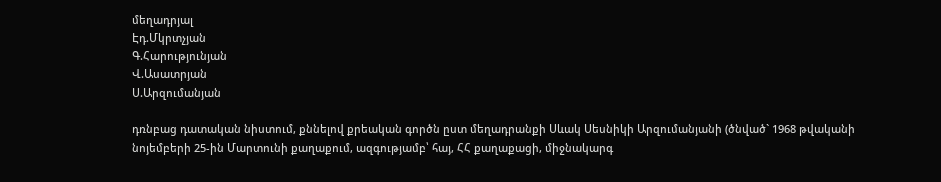մեղադրյալ
Էդ.Մկրտչյան
Գ.Հարությունյան
Վ.Ասատրյան
Ս.Արզումանյան

դռնբաց դատական նիստում, քննելով քրեական գործն ըստ մեղադրանքի Սևակ Սեսնիկի Արզումանյանի (ծնված` 1968 թվականի նոյեմբերի 25-ին Մարտունի քաղաքում, ազգությամբ՝ հայ, ՀՀ քաղաքացի, միջնակարգ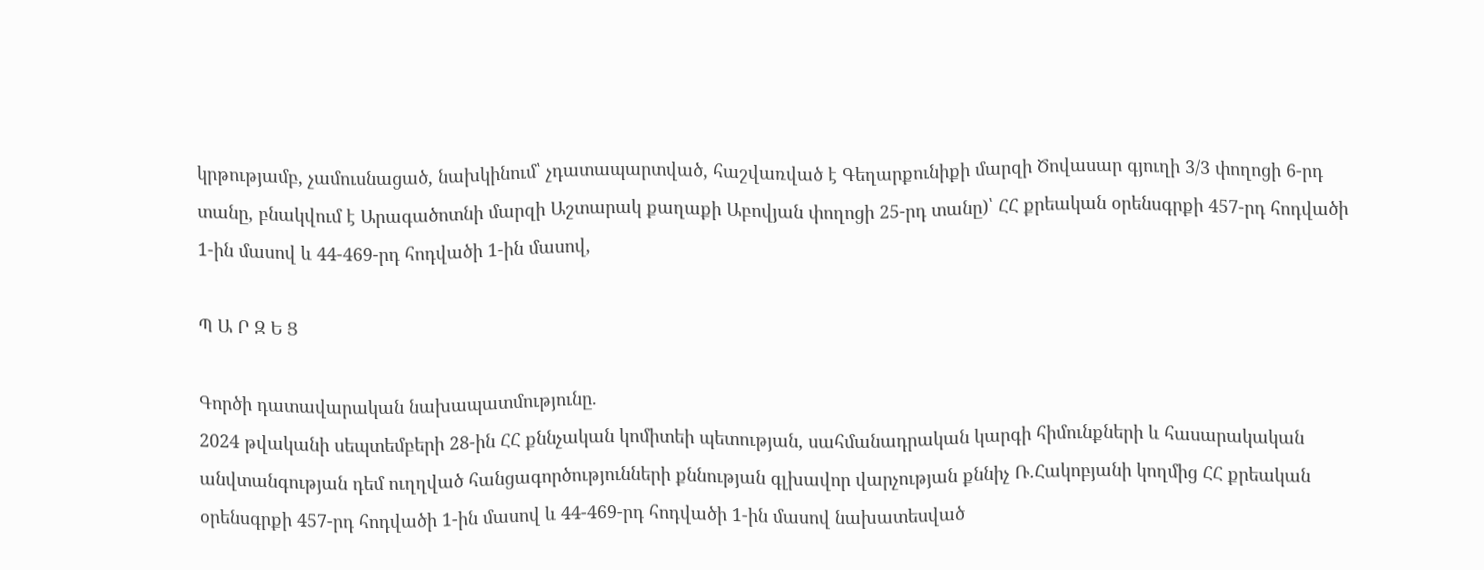կրթությամբ, չամուսնացած, նախկինում՝ չդատապարտված, հաշվառված է Գեղարքունիքի մարզի Ծովասար գյուղի 3/3 փողոցի 6-րդ տանը, բնակվում է Արագածոտնի մարզի Աշտարակ քաղաքի Աբովյան փողոցի 25-րդ տանը)՝ ՀՀ քրեական օրենսգրքի 457-րդ հոդվածի 1-ին մասով և 44-469-րդ հոդվածի 1-ին մասով,

Պ Ա Ր Զ Ե Ց

Գործի դատավարական նախապատմությունը.
2024 թվականի սեպտեմբերի 28-ին ՀՀ քննչական կոմիտեի պետության, սահմանադրական կարգի հիմունքների և հասարակական անվտանգության դեմ ուղղված հանցագործությունների քննության գլխավոր վարչության քննիչ Ռ.Հակոբյանի կողմից ՀՀ քրեական օրենսգրքի 457-րդ հոդվածի 1-ին մասով և 44-469-րդ հոդվածի 1-ին մասով նախատեսված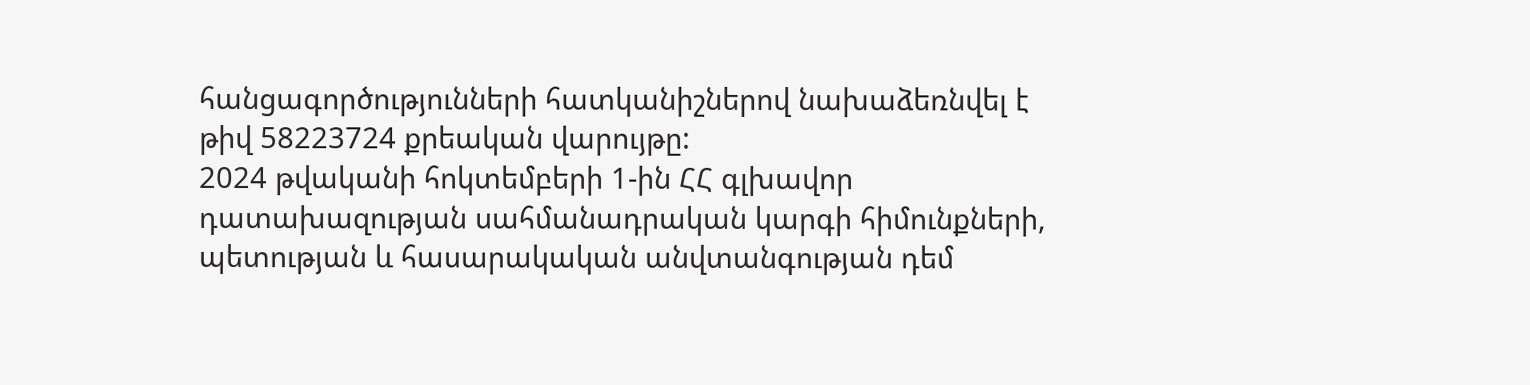հանցագործությունների հատկանիշներով նախաձեռնվել է թիվ 58223724 քրեական վարույթը:
2024 թվականի հոկտեմբերի 1-ին ՀՀ գլխավոր դատախազության սահմանադրական կարգի հիմունքների, պետության և հասարակական անվտանգության դեմ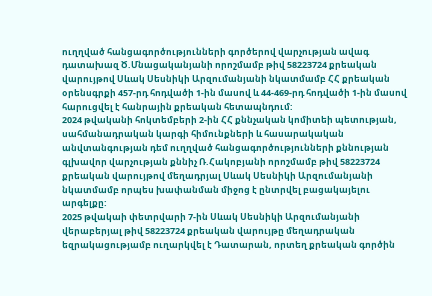ուղղված հանցագործությունների գործերով վարչության ավագ դատախազ Ծ.Մնացականյանի որոշմամբ թիվ 58223724 քրեական վարույթով Սևակ Սեսնիկի Արզումանյանի նկատմամբ ՀՀ քրեական օրենսգրքի 457-րդ հոդվածի 1-ին մասով և 44-469-րդ հոդվածի 1-ին մասով հարուցվել է հանրային քրեական հետապնդում:
2024 թվականի հոկտեմբերի 2-ին ՀՀ քննչական կոմիտեի պետության, սահմանադրական կարգի հիմունքների և հասարակական անվտանգության դեմ ուղղված հանցագործությունների քննության գլխավոր վարչության քննիչ Ռ.Հակոբյանի որոշմամբ թիվ 58223724 քրեական վարույթով մեղադրյալ Սևակ Սեսնիկի Արզումանյանի նկատմամբ որպես խափանման միջոց է ընտրվել բացակայելու արգելքը:
2025 թվակաի փետրվարի 7-ին Սևակ Սեսնիկի Արզումանյանի վերաբերյալ թիվ 58223724 քրեական վարույթը մեղադրական եզրակացությամբ ուղարկվել է Դատարան, որտեղ քրեական գործին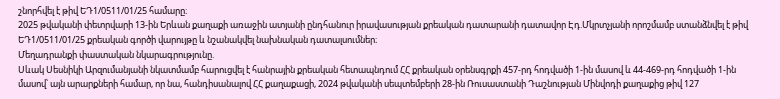շնորհվել է թիվ ԵԴ1/0511/01/25 համարը։
2025 թվականի փետրվարի 13-ին Երևան քաղաքի առաջին ատյանի ընդհանուր իրավասության քրեական դատարանի դատավոր Էդ.Մկրտչյանի որոշմամբ ստանձնվել է թիվ ԵԴ1/0511/01/25 քրեական գործի վարույթը և նշանակվել նախնական դատալսումներ։
Մեղադրանքի փաստական նկարագրությունը.
Սևակ Սեսնիկի Արզումանյանի նկատմամբ հարուցվել է հանրային քրեական հետապնդում ՀՀ քրեական օրենսգրքի 457-րդ հոդվածի 1-ին մասով և 44-469-րդ հոդվածի 1-ին մասով՝ այն արարքների համար, որ նա, հանդիսանալով ՀՀ քաղաքացի, 2024 թվականի սեպտեմբերի 28-ին Ռուսաստանի Դաշնության Մինվոդի քաղաքից թիվ 127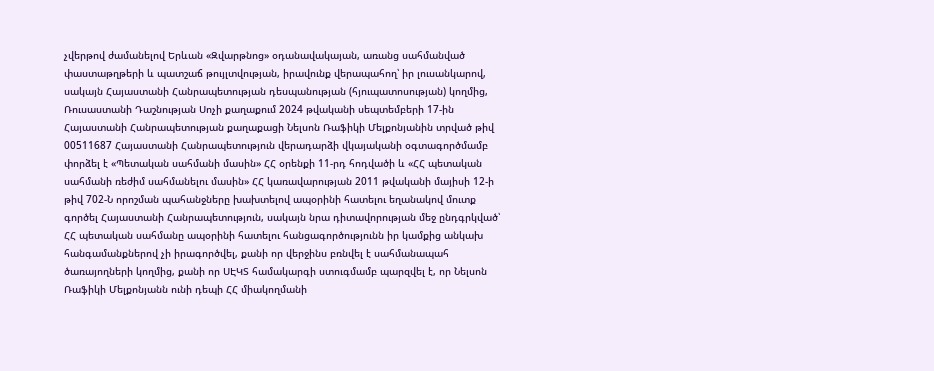չվերթով ժամանելով Երևան «Զվարթնոց» օդանավակայան, առանց սահմանված փաստաթղթերի և պատշաճ թույլտվության, իրավունք վերապահող՝ իր լուսանկարով, սակայն Հայաստանի Հանրապետության դեսպանության (հյուպատոսության) կողմից, Ռուսաստանի Դաշնության Սոչի քաղաքում 2024 թվականի սեպտեմբերի 17-ին Հայաստանի Հանրապետության քաղաքացի Նելսոն Ռաֆիկի Մելքոնյանին տրված թիվ 00511687 Հայաստանի Հանրապետություն վերադարձի վկայականի օգտագործմամբ փորձել է «Պետական սահմանի մասին» ՀՀ օրենքի 11-րդ հոդվածի և «ՀՀ պետական սահմանի ռեժիմ սահմանելու մասին» ՀՀ կառավարության 2011 թվականի մայիսի 12-ի թիվ 702-Ն որոշման պահանջները խախտելով ապօրինի հատելու եղանակով մուտք գործել Հայաստանի Հանրապետություն, սակայն նրա դիտավորության մեջ ընդգրկված՝ ՀՀ պետական սահմանը ապօրինի հատելու հանցագործությունն իր կամքից անկախ հանգամանքներով չի իրագործվել, քանի որ վերջինս բռնվել է սահմանապահ ծառայողների կողմից, քանի որ ՍԷԿՏ համակարգի ստուգմամբ պարզվել է, որ Նելսոն Ռաֆիկի Մելքոնյանն ունի դեպի ՀՀ միակողմանի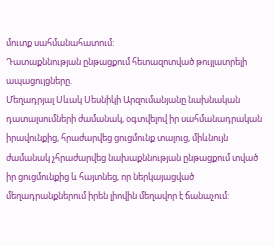մուտք սահմանահատում:
Դատաքննության ընթացքում հետազոտված թույլատրելի ապացույցները.
Մեղադրյալ Սևակ Սեսնիկի Արզումանյանը նախնական դատալսումների ժամանակ, օգտվելով իր սահմանադրական իրավունքից, հրաժարվեց ցուցմունք տալուց, միևնույն ժամանակ չհրաժարվեց նախաքննության ընթացքում տված իր ցուցմունքից և հայտնեց, որ ներկայացված մեղադրանքներում իրեն լիովին մեղավոր է ճանաչում: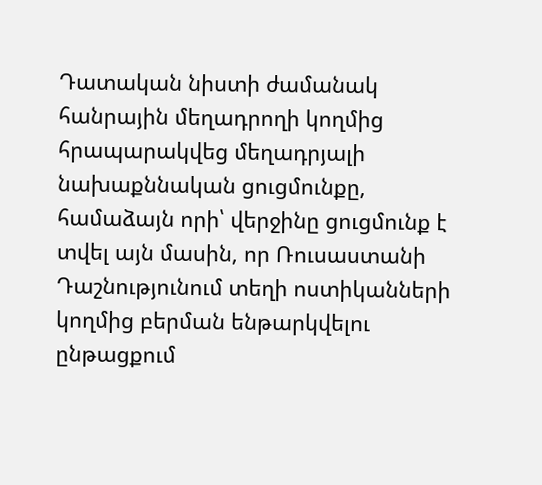Դատական նիստի ժամանակ հանրային մեղադրողի կողմից հրապարակվեց մեղադրյալի նախաքննական ցուցմունքը, համաձայն որի՝ վերջինը ցուցմունք է տվել այն մասին, որ Ռուսաստանի Դաշնությունում տեղի ոստիկանների կողմից բերման ենթարկվելու ընթացքում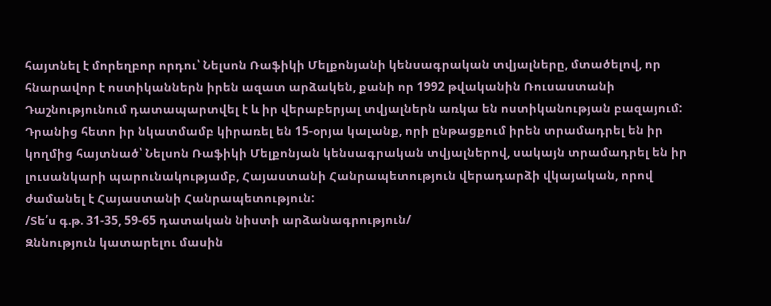հայտնել է մորեղբոր որդու՝ Նելսոն Ռաֆիկի Մելքոնյանի կենսագրական տվյալները, մտածելով, որ հնարավոր է ոստիկաններն իրեն ազատ արձակեն, քանի որ 1992 թվականին Ռուսաստանի Դաշնությունում դատապարտվել է և իր վերաբերյալ տվյալներն առկա են ոստիկանության բազայում: Դրանից հետո իր նկատմամբ կիրառել են 15-օրյա կալանք, որի ընթացքում իրեն տրամադրել են իր կողմից հայտնած՝ Նելսոն Ռաֆիկի Մելքոնյան կենսագրական տվյալներով, սակայն տրամադրել են իր լուսանկարի պարունակությամբ, Հայաստանի Հանրապետություն վերադարձի վկայական, որով ժամանել է Հայաստանի Հանրապետություն:
/Տե՛ս գ.թ. 31-35, 59-65 դատական նիստի արձանագրություն/
Զննություն կատարելու մասին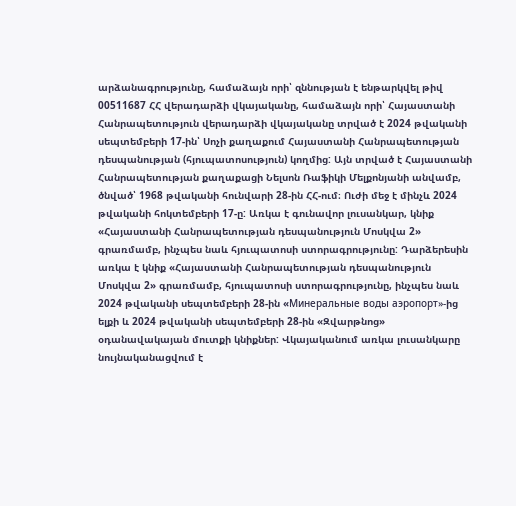արձանագրությունը, համաձայն որի՝ զննության է ենթարկվել թիվ 00511687 ՀՀ վերադարձի վկայականը, համաձայն որի՝ Հայաստանի Հանրապետություն վերադարձի վկայականը տրված է 2024 թվականի սեպտեմբերի 17-ին՝ Սոչի քաղաքում Հայաստանի Հանրապետության դեսպանության (հյուպատոսություն) կողմից: Այն տրված է Հայաստանի Հանրապետության քաղաքացի Նելսոն Ռաֆիկի Մելքոնյանի անվամբ, ծնված՝ 1968 թվականի հունվարի 28-ին ՀՀ-ում։ Ուժի մեջ է մինչև 2024 թվականի հոկտեմբերի 17-ը: Առկա է գունավոր լուսանկար, կնիք «Հայաստանի Հանրապետության դեսպանություն Մոսկվա 2» գրառմամբ, ինչպես նաև հյուպատոսի ստորագրությունը: Դարձերեսին առկա է կնիք «Հայաստանի Հանրապետության դեսպանություն Մոսկվա 2» գրառմամբ, հյուպատոսի ստորագրությունը, ինչպես նաև 2024 թվականի սեպտեմբերի 28-ին «Mинеральные воды аэропорт»-ից ելքի և 2024 թվականի սեպտեմբերի 28-ին «Զվարթնոց» օդանավակայան մուտքի կնիքներ: Վկայականում առկա լուսանկարը նույնականացվում է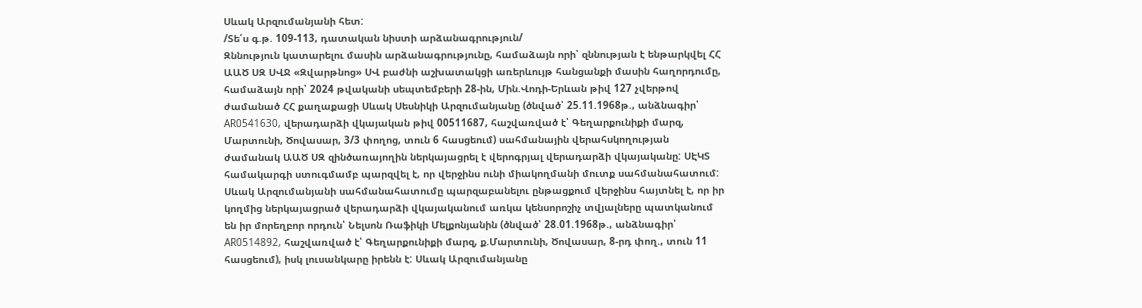Սևակ Արզումանյանի հետ:
/Տե՛ս գ.թ. 109-113, դատական նիստի արձանագրություն/
Զննություն կատարելու մասին արձանագրությունը, համաձայն որի՝ զննության է ենթարկվել ՀՀ ԱԱԾ ՍԶ ՍՎՋ «Զվարթնոց» ՍՎ բաժնի աշխատակցի առերևույթ հանցանքի մասին հաղորդումը, համաձայն որի՝ 2024 թվականի սեպտեմբերի 28-ին, Մին.Վոդի-Երևան թիվ 127 չվերթով ժամանած ՀՀ քաղաքացի Սևակ Սեսնիկի Արզումանյանը (ծնված՝ 25.11.1968թ., անձնագիր՝ AR0541630, վերադարձի վկայական թիվ 00511687, հաշվառված է՝ Գեղարքունիքի մարզ, Մարտունի, Ծովասար, 3/3 փողոց, տուն 6 հասցեում) սահմանային վերահսկողության ժամանակ ԱԱԾ ՍԶ զինծառայողին ներկայացրել է վերոգրյալ վերադարձի վկայականը: ՍԷԿՏ համակարգի ստուգմամբ պարզվել է, որ վերջինս ունի միակողմանի մուտք սահմանահատում: Սևակ Արզումանյանի սահմանահատումը պարզաբանելու ընթացքում վերջինս հայտնել է, որ իր կողմից ներկայացրած վերադարձի վկայականում առկա կենսորոշիչ տվյալները պատկանում են իր մորեղբոր որդուն՝ Նելսոն Ռաֆիկի Մելքոնյանին (ծնված՝ 28.01.1968թ., անձնագիր՝ AR0514892, հաշվառված է՝ Գեղարքունիքի մարզ, ք.Մարտունի, Ծովասար, 8-րդ փող., տուն 11 հասցեում), իսկ լուսանկարը իրենն է: Սևակ Արզումանյանը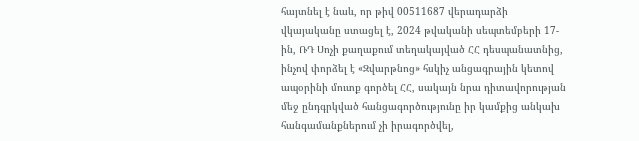հայտնել է նաև, որ թիվ 00511687 վերադարձի վկայականը ստացել է, 2024 թվականի սեպտեմբերի 17-ին, ՌԴ Սոչի քաղաքում տեղակայված ՀՀ դեսպանատնից, ինչով փորձել է «Զվարթնոց» հսկիչ անցագրային կետով ապօրինի մուտք գործել ՀՀ, սակայն նրա դիտավորության մեջ ընդգրկված հանցագործությունը իր կամքից անկախ հանգամանքներում չի իրագործվել,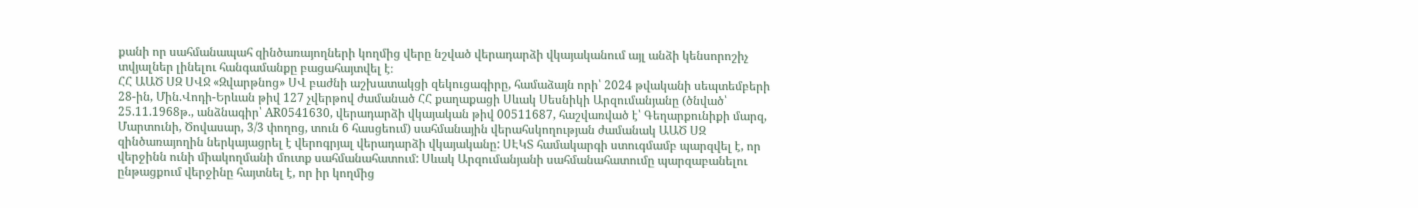քանի որ սահմանապահ զինծառայողների կողմից վերը նշված վերադարձի վկայականում այլ անձի կենսորոշիչ տվյալներ լինելու հանգամանքը բացահայտվել է։
ՀՀ ԱԱԾ ՍԶ ՍՎՋ «Զվարթնոց» ՍՎ բաժնի աշխատակցի զեկուցագիրը, համաձայն որի՝ 2024 թվականի սեպտեմբերի 28-ին, Մին.Վոդի-Երևան թիվ 127 չվերթով ժամանած ՀՀ քաղաքացի Սևակ Սեսնիկի Արզումանյանը (ծնված՝ 25.11.1968թ., անձնագիր՝ AR0541630, վերադարձի վկայական թիվ 00511687, հաշվառված է՝ Գեղարքունիքի մարզ, Մարտունի, Ծովասար, 3/3 փողոց, տուն 6 հասցեում) սահմանային վերահսկողության ժամանակ ԱԱԾ ՍԶ զինծառայողին ներկայացրել է վերոգրյալ վերադարձի վկայականը: ՍԷԿՏ համակարգի ստուգմամբ պարզվել է, որ վերջինն ունի միակողմանի մուտք սահմանահատում: Սևակ Արզումանյանի սահմանահատումը պարզաբանելու ընթացքում վերջինը հայտնել է, որ իր կողմից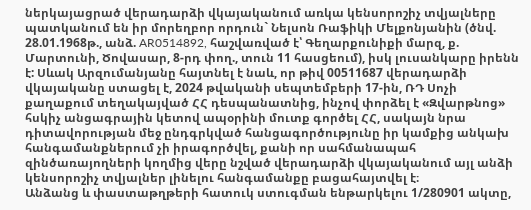ներկայացրած վերադարձի վկայականում առկա կենսորոշիչ տվյալները պատկանում են իր մորեղբոր որդուն` Նելսոն Ռաֆիկի Մելքոնյանին (ծնվ. 28.01.1968թ., անձ. AR0514892, հաշվառված է՝ Գեղարքունիքի մարզ, ք. Մարտունի, Ծովասար, 8-րդ փող., տուն 11 հասցեում), իսկ լուսանկարը իրենն է: Սևակ Արզումանյանը հայտնել է նաև, որ թիվ 00511687 վերադարձի վկայականը ստացել է, 2024 թվականի սեպտեմբերի 17-ին, ՌԴ Սոչի քաղաքում տեղակայված ՀՀ դեսպանատնից, ինչով փորձել է «Զվարթնոց» հսկիչ անցագրային կետով ապօրինի մուտք գործել ՀՀ, սակայն նրա դիտավորության մեջ ընդգրկված հանցագործությունը իր կամքից անկախ հանգամանքներում չի իրագործվել, քանի որ սահմանապահ զինծառայողների կողմից վերը նշված վերադարձի վկայականում այլ անձի կենսորոշիչ տվյալներ լինելու հանգամանքը բացահայտվել է։
Անձանց և փաստաթղթերի հատուկ ստուգման ենթարկելու 1/280901 ակտը,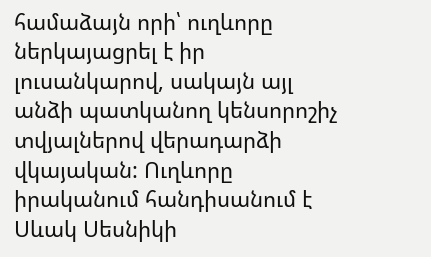համաձայն որի՝ ուղևորը ներկայացրել է իր լուսանկարով, սակայն այլ անձի պատկանող կենսորոշիչ տվյալներով վերադարձի վկայական: Ուղևորը իրականում հանդիսանում է Սևակ Սեսնիկի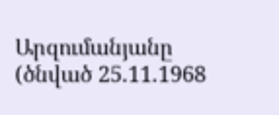Արզումանյանը (ծնված 25.11.1968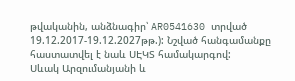թվականին, անձնագիր՝ AR0541630 տրված 19.12.2017-19.12.2027թթ.): Նշված հանգամանքը հաստատվել է նաև ՍԷԿՏ համակարգով:
Սևակ Արզումանյանի և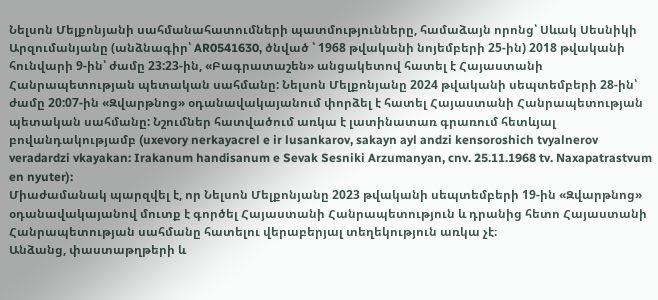Նելսոն Մելքոնյանի սահմանահատումների պատմությունները, համաձայն որոնց՝ Սևակ Սեսնիկի Արզումանյանը (անձնագիր՝ AR0541630, ծնված ՝ 1968 թվականի նոյեմբերի 25-ին) 2018 թվականի հունվարի 9-ին՝ ժամը 23:23-ին, «Բագրատաշեն» անցակետով հատել է Հայաստանի Հանրապետության պետական սահմանը: Նելսոն Մելքոնյանը 2024 թվականի սեպտեմբերի 28-ին՝ ժամը 20:07-ին «Զվարթնոց» օդանավակայանում փորձել է հատել Հայաստանի Հանրապետության պետական սահմանը: Նշումներ հատվածում առկա է լատինատառ գրառում հետևյալ բովանդակությամբ (uxevory nerkayacrel e ir lusankarov, sakayn ayl andzi kensoroshich tvyalnerov veradardzi vkayakan: Irakanum handisanum e Sevak Sesniki Arzumanyan, cnv. 25.11.1968 tv. Naxapatrastvum en nyuter):
Միաժամանակ պարզվել է, որ Նելսոն Մելքոնյանը 2023 թվականի սեպտեմբերի 19-ին «Զվարթնոց» օդանավակայանով մուտք է գործել Հայաստանի Հանրապետություն և դրանից հետո Հայաստանի Հանրապետության սահմանը հատելու վերաբերյալ տեղեկություն առկա չէ։
Անձանց, փաստաթղթերի և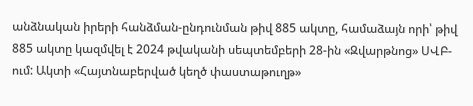անձնական իրերի հանձման-ընդունման թիվ 885 ակտը, համաձայն որի՝ թիվ 885 ակտը կազմվել է 2024 թվականի սեպտեմբերի 28-ին «Զվարթնոց» ՍՎԲ-ում: Ակտի «Հայտնաբերված կեղծ փաստաթուղթ»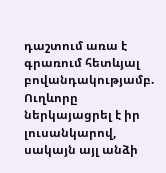դաշտում առա է գրառում հետևյալ բովանդակությամբ. Ուղևորը ներկայացրել է իր լուսանկարով, սակայն այլ անձի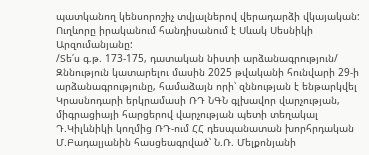պատկանող կենսորոշիչ տվյալներով վերադարձի վկայական: Ուղևորը իրականում հանդիսանում է Սևակ Սեսնիկի Արզումանյանը:
/Տե՛ս գ.թ. 173-175, դատական նիստի արձանագրություն/
Զննություն կատարելու մասին 2025 թվականի հունվարի 29-ի արձանագրությունը, համաձայն որի՝ զննության է ենթարկվել Կրասնոդարի երկրամասի ՌԴ ՆԳՆ գլխավոր վարչության, միգրացիայի հարցերով վարչության պետի տեղակալ Դ.Կիլևնիկի կողմից ՌԴ-ում ՀՀ դեսպանատան խորհրդական Մ.Բադալյանին հասցեագրված՝ Ն.Ռ. Մելքոնյանի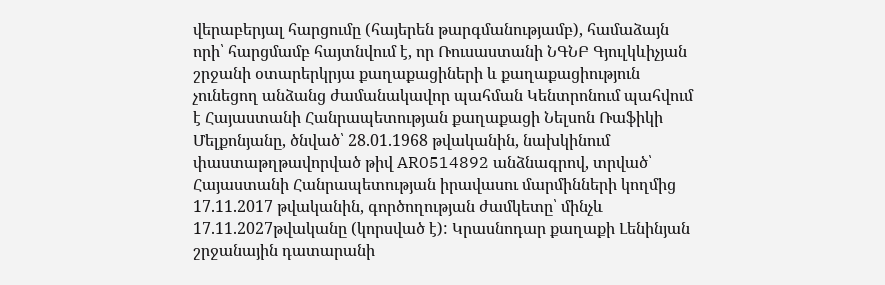վերաբերյալ հարցումը (հայերեն թարգմանությամբ), համաձայն որի՝ հարցմամբ հայտնվում է, որ Ռուսաստանի ՆԳՆԲ Գյուլկևիչյան շրջանի օտարերկրյա քաղաքացիների և քաղաքացիություն չունեցող անձանց ժամանակավոր պահման Կենտրոնում պահվում է Հայաստանի Հանրապետության քաղաքացի Նելսոն Ռաֆիկի Մելքոնյանը, ծնված՝ 28.01.1968 թվականին, նախկինում փաստաթղթավորված թիվ AR0514892 անձնագրով, տրված՝ Հայաստանի Հանրապետության իրավասու մարմինների կողմից 17.11.2017 թվականին, գործողության ժամկետը՝ մինչև 17.11.2027թվականը (կորսված է): Կրասնոդար քաղաքի Լենինյան շրջանային դատարանի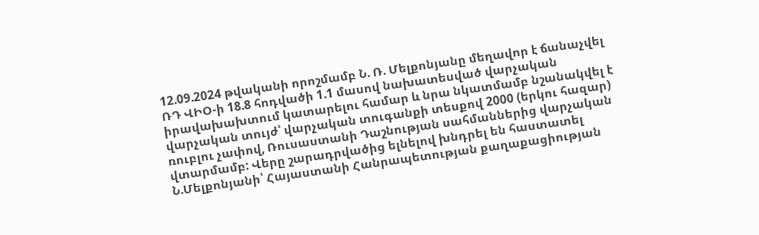12.09.2024 թվականի որոշմամբ Ն. Ռ. Մելքոնյանը մեղավոր է ճանաչվել ՌԴ ՎԻՕ-ի 18.8 հոդվածի 1.1 մասով նախատեսված վարչական իրավախախտում կատարելու համար և նրա նկատմամբ նշանակվել է վարչական տույժ՝ վարչական տուգանքի տեսքով 2000 (երկու հազար) ռուբլու չափով, Ռուսաստանի Դաշնության սահմաններից վարչական վտարմամբ: Վերը շարադրվածից ելնելով խնդրել են հաստատել Ն.Մելքոնյանի՝ Հայաստանի Հանրապետության քաղաքացիության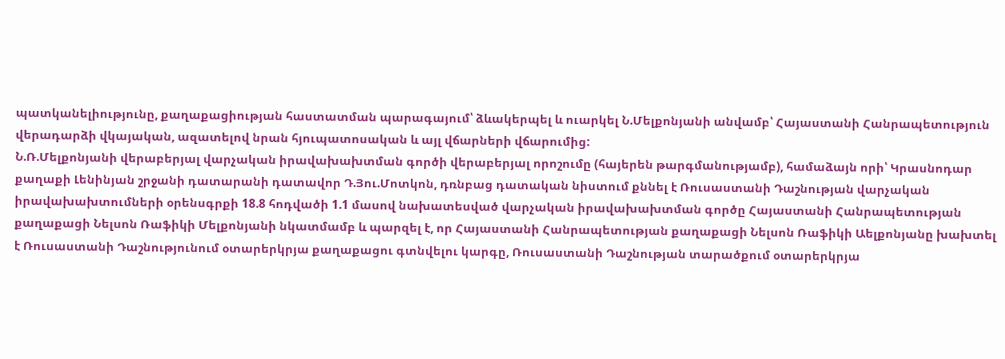պատկանելիությունը, քաղաքացիության հաստատման պարագայում՝ ձևակերպել և ուարկել Ն.Մելքոնյանի անվամբ՝ Հայաստանի Հանրապետություն վերադարձի վկայական, ազատելով նրան հյուպատոսական և այլ վճարների վճարումից:
Ն.Ռ.Մելքոնյանի վերաբերյալ վարչական իրավախախտման գործի վերաբերյալ որոշումը (հայերեն թարգմանությամբ), համաձայն որի՝ Կրասնոդար քաղաքի Լենինյան շրջանի դատարանի դատավոր Դ.Յու.Մոտկոն, դռնբաց դատական նիստում քննել է Ռուսաստանի Դաշնության վարչական իրավախախտումների օրենսգրքի 18.8 հոդվածի 1.1 մասով նախատեսված վարչական իրավախախտման գործը Հայաստանի Հանրապետության քաղաքացի Նելսոն Ռաֆիկի Մելքոնյանի նկատմամբ և պարզել է, որ Հայաստանի Հանրապետության քաղաքացի Նելսոն Ռաֆիկի Աելքոնյանը խախտել է Ռուսաստանի Դաշնությունում օտարերկրյա քաղաքացու գտնվելու կարգը, Ռուսաստանի Դաշնության տարածքում օտարերկրյա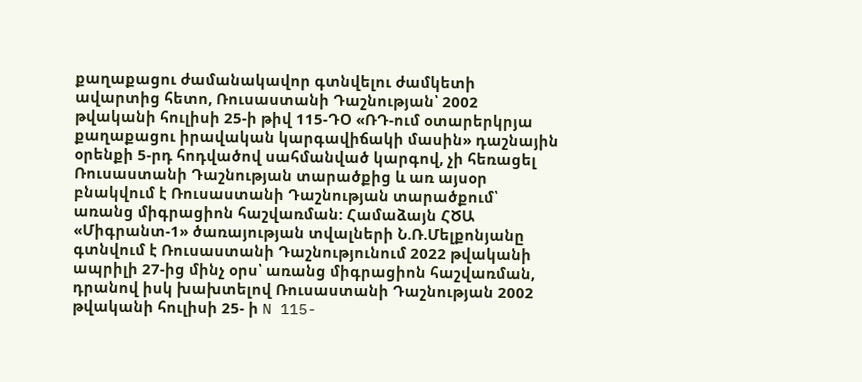քաղաքացու ժամանակավոր գտնվելու ժամկետի ավարտից հետո, Ռուսաստանի Դաշնության՝ 2002 թվականի հուլիսի 25-ի թիվ 115-ԴՕ «ՌԴ-ում օտարերկրյա քաղաքացու իրավական կարգավիճակի մասին» դաշնային օրենքի 5-րդ հոդվածով սահմանված կարգով, չի հեռացել Ռուսաստանի Դաշնության տարածքից և առ այսօր բնակվում է Ռուսաստանի Դաշնության տարածքում՝ առանց միգրացիոն հաշվառման: Համաձայն ՀԾԱ «Միգրանտ-1» ծառայության տվալների Ն.Ռ.Մելքոնյանը գտնվում է Ռուսաստանի Դաշնությունում 2022 թվականի ապրիլի 27-ից մինչ օրս՝ առանց միգրացիոն հաշվառման, դրանով իսկ խախտելով Ռուսաստանի Դաշնության 2002 թվականի հուլիսի 25- ի N 115-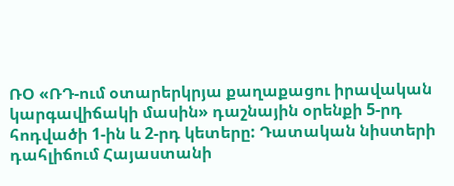ՌՕ «ՌԴ-ում օտարերկրյա քաղաքացու իրավական կարգավիճակի մասին» դաշնային օրենքի 5-րդ հոդվածի 1-ին և 2-րդ կետերը: Դատական նիստերի դահլիճում Հայաստանի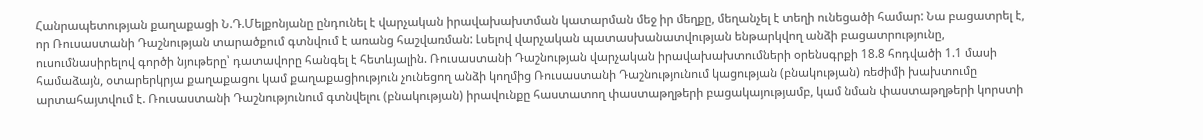Հանրապետության քաղաքացի Ն.Դ.Մելքոնյանը ընդունել է վարչական իրավախախտման կատարման մեջ իր մեղքը, մեղանչել է տեղի ունեցածի համար: Նա բացատրել է, որ Ռուսաստանի Դաշնության տարածքում գտնվում է առանց հաշվառման: Լսելով վարչական պատասխանատվության ենթարկվող անձի բացատրությունը, ուսումնասիրելով գործի նյութերը՝ դատավորը հանգել է հետևյալին. Ռուսաստանի Դաշնության վարչական իրավախախտումների օրենսգրքի 18.8 հոդվածի 1.1 մասի համաձայն, օտարերկրյա քաղաքացու կամ քաղաքացիություն չունեցող անձի կողմից Ռուսաստանի Դաշնությունում կացության (բնակության) ռեժիմի խախտումը արտահայտվում է. Ռուսաստանի Դաշնությունում գտնվելու (բնակության) իրավունքը հաստատող փաստաթղթերի բացակայությամբ, կամ նման փաստաթղթերի կորստի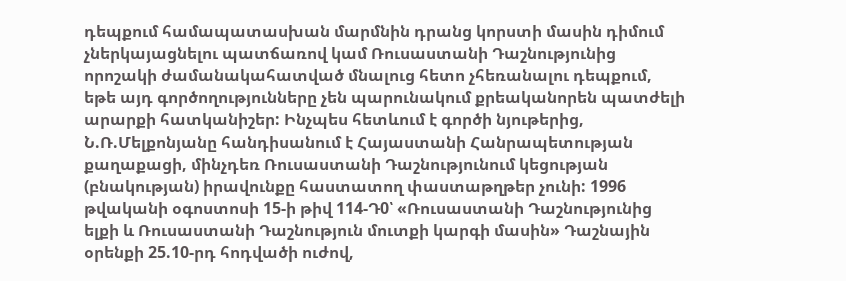դեպքում համապատասխան մարմնին դրանց կորստի մասին դիմում չներկայացնելու պատճառով կամ Ռուսաստանի Դաշնությունից որոշակի ժամանակահատված մնալուց հետո չհեռանալու դեպքում, եթե այդ գործողությունները չեն պարունակում քրեականորեն պատժելի արարքի հատկանիշեր: Ինչպես հետևում է գործի նյութերից, Ն.Ռ.Մելքոնյանը հանդիսանում է Հայաստանի Հանրապետության քաղաքացի, մինչդեռ Ռուսաստանի Դաշնությունում կեցության (բնակության) իրավունքը հաստատող փաստաթղթեր չունի: 1996 թվականի օգոստոսի 15-ի թիվ 114-Դ0՝ «Ռուսաստանի Դաշնությունից ելքի և Ռուսաստանի Դաշնություն մուտքի կարգի մասին» Դաշնային օրենքի 25.10-րդ հոդվածի ուժով,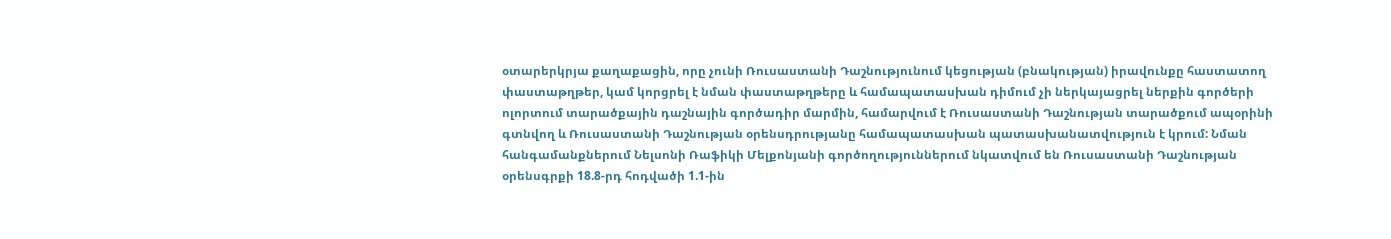օտարերկրյա քաղաքացին, որը չունի Ռուսաստանի Դաշնությունում կեցության (բնակության) իրավունքը հաստատող փաստաթղթեր, կամ կորցրել է նման փաստաթղթերը և համապատասխան դիմում չի ներկայացրել ներքին գործերի ոլորտում տարածքային դաշնային գործադիր մարմին, համարվում է Ռուսաստանի Դաշնության տարածքում ապօրինի գտնվող և Ռուսաստանի Դաշնության օրենսդրությանը համապատասխան պատասխանատվություն է կրում: Նման հանգամանքներում Նելսոնի Ռաֆիկի Մելքոնյանի գործողություններում նկատվում են Ռուսաստանի Դաշնության օրենսգրքի 18.8-րդ հոդվածի 1.1-ին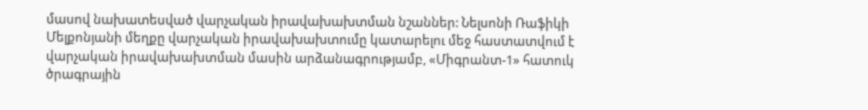մասով նախատեսված վարչական իրավախախտման նշաններ: Նելսոնի Ռաֆիկի Մելքոնյանի մեղքը վարչական իրավախախտումը կատարելու մեջ հաստատվում է վարչական իրավախախտման մասին արձանագրությամբ, «Միգրանտ-1» հատուկ ծրագրային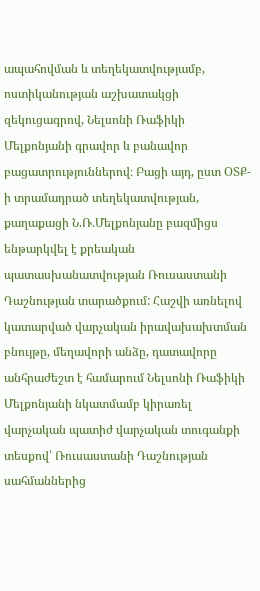ապահովման և տեղեկատվությամբ, ոստիկանության աշխատակցի զեկուցագրով, Նելսոնի Ռաֆիկի Մելքոնյանի գրավոր և բանավոր բացատրություններով։ Բացի այդ, ըստ ՕՏՔ-ի տրամադրած տեղեկատվության, քաղաքացի Ն.Ռ.Մելքոնյանը բազմիցս ենթարկվել է քրեական պատասխանատվության Ռուսաստանի Դաշնության տարածքում: Հաշվի առնելով կատարված վարչական իրավախախտման բնույթը, մեղավորի անձը, դատավորը անհրաժեշտ է համարում Նելսոնի Ռաֆիկի Մելքոնյանի նկատմամբ կիրառել վարչական պատիժ վարչական տուգանքի տեսքով՝ Ռուսաստանի Դաշնության սահմաններից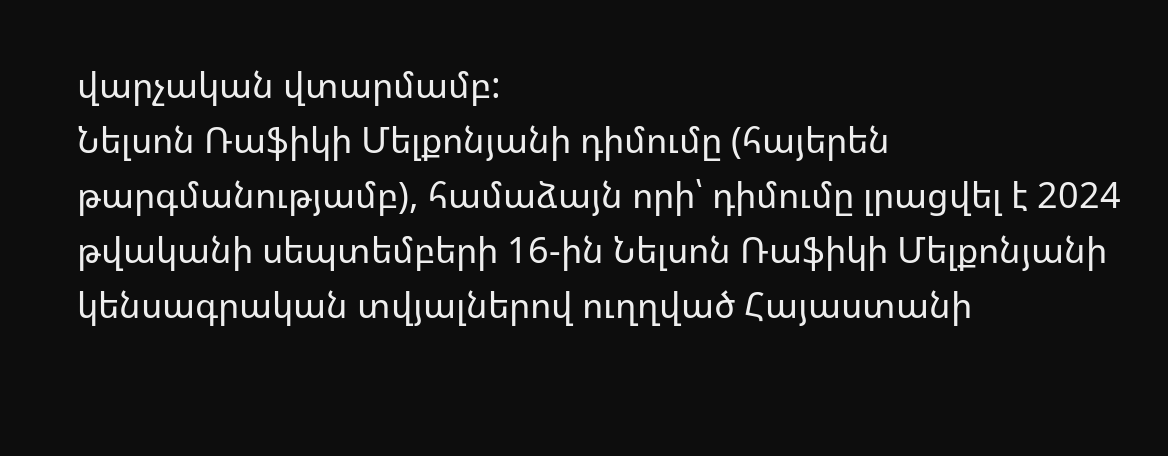վարչական վտարմամբ:
Նելսոն Ռաֆիկի Մելքոնյանի դիմումը (հայերեն թարգմանությամբ), համաձայն որի՝ դիմումը լրացվել է 2024 թվականի սեպտեմբերի 16-ին Նելսոն Ռաֆիկի Մելքոնյանի կենսագրական տվյալներով ուղղված Հայաստանի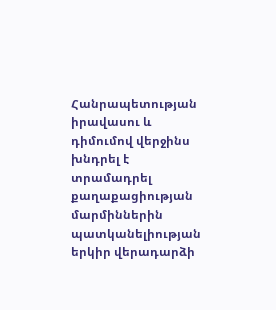Հանրապետության իրավասու և դիմումով վերջինս խնդրել է տրամադրել քաղաքացիության մարմիններին պատկանելիության երկիր վերադարձի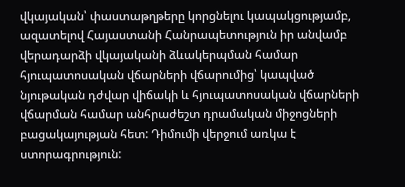վկայական՝ փաստաթղթերը կորցնելու կապակցությամբ, ազատելով Հայաստանի Հանրապետություն իր անվամբ վերադարձի վկայականի ձևակերպման համար հյուպատոսական վճարների վճարումից՝ կապված նյութական դժվար վիճակի և հյուպատոսական վճարների վճարման համար անհրաժեշտ դրամական միջոցների բացակայության հետ: Դիմումի վերջում առկա է ստորագրություն: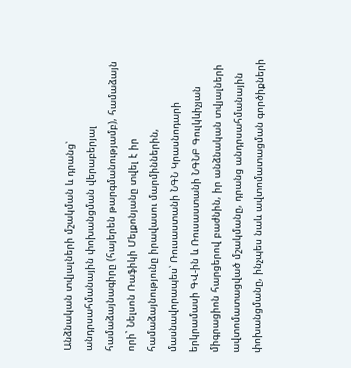Անձնական տվյալների մշակման և դրանց՝ անդրսահմանային փոխանցման վերաբերյալ համաձայնագիրը (հայերեն թարգմանությամբ), համաձայն որի` Նելսոն Ռաֆիկի Մելքոնյանը տվել է իր համաձայնությունը իրավասու մարմիններին, մասնավորապես՝ Ռուսաստանի ՆԳՆ Կրասնոդարի երկրամասի ԳՎ-ին և Ռուսաստանի ՆԳՆԲ Գուլկևիչյան միգրացիոն հարցերով բաժնին, իր անձնական տվյալների ավտոմատացված մշակմանը, դրանց անդրսահմանային փոխանցմանը, ինչպես նաև ավտոմատացման գործիքների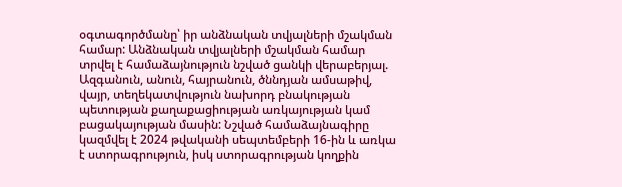օգտագործմանը՝ իր անձնական տվյալների մշակման համար: Անձնական տվյալների մշակման համար տրվել է համաձայնություն նշված ցանկի վերաբերյալ. Ազգանուն, անուն, հայրանուն, ծննդյան ամսաթիվ, վայր, տեղեկատվություն նախորդ բնակության պետության քաղաքացիության առկայության կամ բացակայության մասին: Նշված համաձայնագիրը կազմվել է 2024 թվականի սեպտեմբերի 16-ին և առկա է ստորագրություն, իսկ ստորագրության կողքին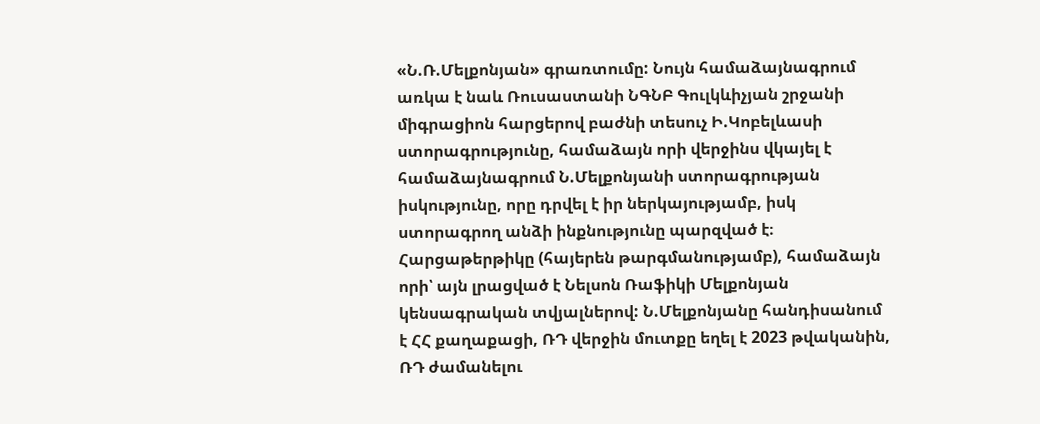«Ն.Ռ.Մելքոնյան» գրառտումը: Նույն համաձայնագրում առկա է նաև Ռուսաստանի ՆԳՆԲ Գուլկևիչյան շրջանի միգրացիոն հարցերով բաժնի տեսուչ Ի.Կոբելևասի ստորագրությունը, համաձայն որի վերջինս վկայել է համաձայնագրում Ն.Մելքոնյանի ստորագրության իսկությունը, որը դրվել է իր ներկայությամբ, իսկ ստորագրող անձի ինքնությունը պարզված է։
Հարցաթերթիկը (հայերեն թարգմանությամբ), համաձայն որի՝ այն լրացված է Նելսոն Ռաֆիկի Մելքոնյան կենսագրական տվյալներով: Ն.Մելքոնյանը հանդիսանում է ՀՀ քաղաքացի, ՌԴ վերջին մուտքը եղել է 2023 թվականին, ՌԴ ժամանելու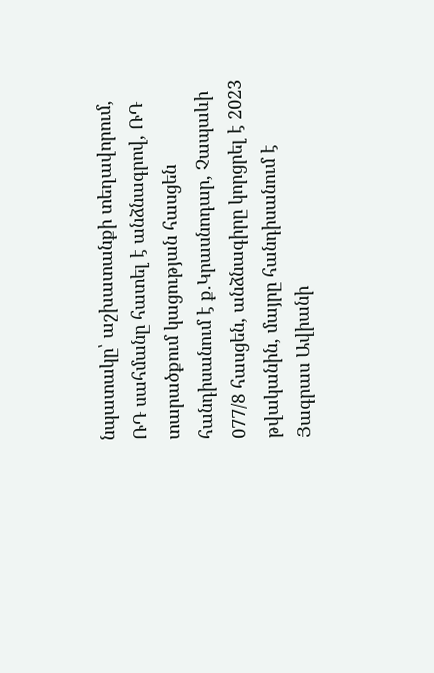նպատակը՝ աշխատանքի տեղավորում, ՌԴ սահմանը հատել է անձնագրով, ՌԴ տարածքում կացության հասցեն հանդիսանում է ք.Կրասնոդար, Չապաևի 077/8 հասցեն, անձնագիրը կորցրել է 2023 թվականին, մայրը հանդիսանում է Յագրաս Ավիանի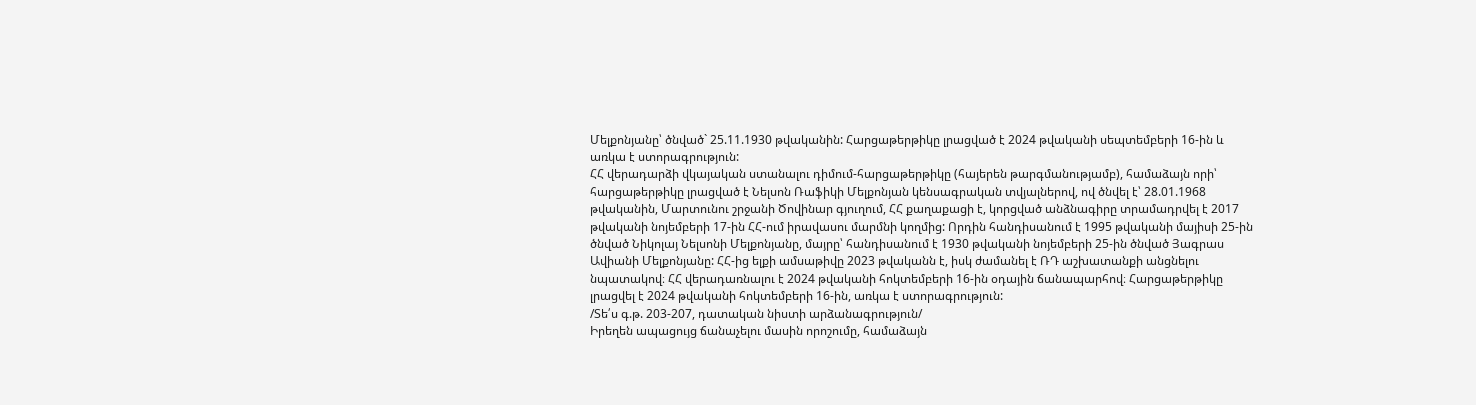Մելքոնյանը՝ ծնված` 25.11.1930 թվականին: Հարցաթերթիկը լրացված է 2024 թվականի սեպտեմբերի 16-ին և առկա է ստորագրություն:
ՀՀ վերադարձի վկայական ստանալու դիմում-հարցաթերթիկը (հայերեն թարգմանությամբ), համաձայն որի՝ հարցաթերթիկը լրացված է Նելսոն Ռաֆիկի Մելքոնյան կենսագրական տվյալներով, ով ծնվել է՝ 28.01.1968 թվականին, Մարտունու շրջանի Ծովինար գյուղում, ՀՀ քաղաքացի է, կորցված անձնագիրը տրամադրվել է 2017 թվականի նոյեմբերի 17-ին ՀՀ-ում իրավասու մարմնի կողմից: Որդին հանդիսանում է 1995 թվականի մայիսի 25-ին ծնված Նիկոլայ Նելսոնի Մելքոնյանը, մայրը՝ հանդիսանում է 1930 թվականի նոյեմբերի 25-ին ծնված Յագրաս Ավիանի Մելքոնյանը: ՀՀ-ից ելքի ամսաթիվը 2023 թվականն է, իսկ ժամանել է ՌԴ աշխատանքի անցնելու նպատակով։ ՀՀ վերադառնալու է 2024 թվականի հոկտեմբերի 16-ին օդային ճանապարհով։ Հարցաթերթիկը լրացվել է 2024 թվականի հոկտեմբերի 16-ին, առկա է ստորագրություն:
/Տե՛ս գ.թ. 203-207, դատական նիստի արձանագրություն/
Իրեղեն ապացույց ճանաչելու մասին որոշումը, համաձայն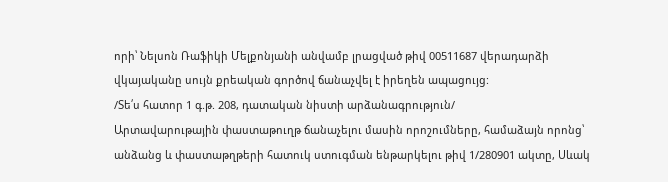որի՝ Նելսոն Ռաֆիկի Մելքոնյանի անվամբ լրացված թիվ 00511687 վերադարձի վկայականը սույն քրեական գործով ճանաչվել է իրեղեն ապացույց:
/Տե՛ս հատոր 1 գ.թ. 208, դատական նիստի արձանագրություն/
Արտավարութային փաստաթուղթ ճանաչելու մասին որոշումները, համաձայն որոնց՝ անձանց և փաստաթղթերի հատուկ ստուգման ենթարկելու թիվ 1/280901 ակտը, Սևակ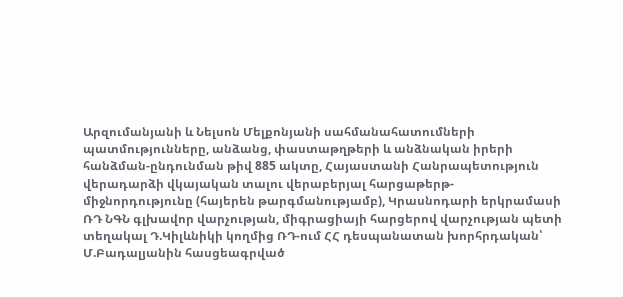Արզումանյանի և Նելսոն Մելքոնյանի սահմանահատումների պատմությունները, անձանց, փաստաթղթերի և անձնական իրերի հանձման-ընդունման թիվ 885 ակտը, Հայաստանի Հանրապետություն վերադարձի վկայական տալու վերաբերյալ հարցաթերթ-միջնորդությունը (հայերեն թարգմանությամբ), Կրասնոդարի երկրամասի ՌԴ ՆԳՆ գլխավոր վարչության, միգրացիայի հարցերով վարչության պետի տեղակալ Դ.Կիլևնիկի կողմից ՌԴ-ում ՀՀ դեսպանատան խորհրդական՝ Մ.Բադալյանին հասցեագրված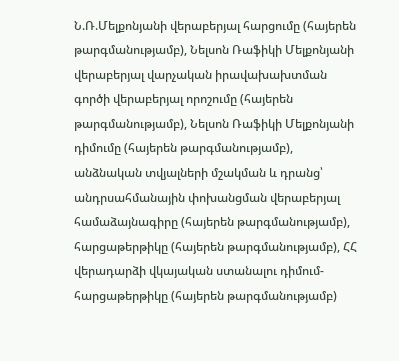Ն.Ռ.Մելքոնյանի վերաբերյալ հարցումը (հայերեն թարգմանությամբ), Նելսոն Ռաֆիկի Մելքոնյանի վերաբերյալ վարչական իրավախախտման գործի վերաբերյալ որոշումը (հայերեն թարգմանությամբ), Նելսոն Ռաֆիկի Մելքոնյանի դիմումը (հայերեն թարգմանությամբ), անձնական տվյալների մշակման և դրանց՝ անդրսահմանային փոխանցման վերաբերյալ համաձայնագիրը (հայերեն թարգմանությամբ), հարցաթերթիկը (հայերեն թարգմանությամբ), ՀՀ վերադարձի վկայական ստանալու դիմում-հարցաթերթիկը (հայերեն թարգմանությամբ)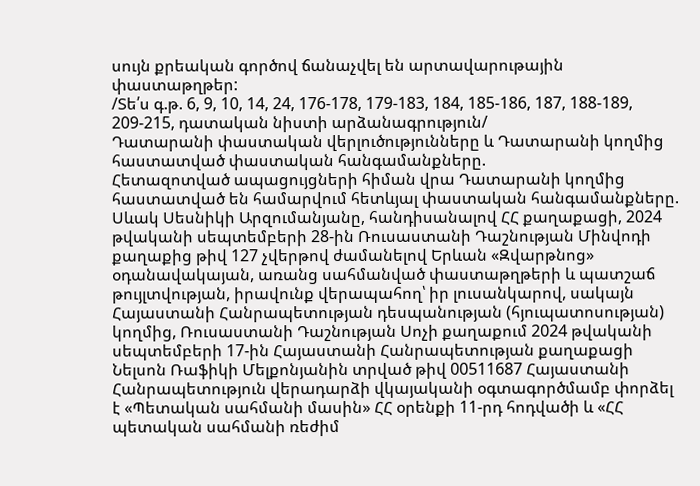սույն քրեական գործով ճանաչվել են արտավարութային փաստաթղթեր:
/Տե՛ս գ.թ. 6, 9, 10, 14, 24, 176-178, 179-183, 184, 185-186, 187, 188-189, 209-215, դատական նիստի արձանագրություն/
Դատարանի փաստական վերլուծությունները և Դատարանի կողմից հաստատված փաստական հանգամանքները.
Հետազոտված ապացույցների հիման վրա Դատարանի կողմից հաստատված են համարվում հետևյալ փաստական հանգամանքները.
Սևակ Սեսնիկի Արզումանյանը, հանդիսանալով ՀՀ քաղաքացի, 2024 թվականի սեպտեմբերի 28-ին Ռուսաստանի Դաշնության Մինվոդի քաղաքից թիվ 127 չվերթով ժամանելով Երևան «Զվարթնոց» օդանավակայան, առանց սահմանված փաստաթղթերի և պատշաճ թույլտվության, իրավունք վերապահող՝ իր լուսանկարով, սակայն Հայաստանի Հանրապետության դեսպանության (հյուպատոսության) կողմից, Ռուսաստանի Դաշնության Սոչի քաղաքում 2024 թվականի սեպտեմբերի 17-ին Հայաստանի Հանրապետության քաղաքացի Նելսոն Ռաֆիկի Մելքոնյանին տրված թիվ 00511687 Հայաստանի Հանրապետություն վերադարձի վկայականի օգտագործմամբ փորձել է «Պետական սահմանի մասին» ՀՀ օրենքի 11-րդ հոդվածի և «ՀՀ պետական սահմանի ռեժիմ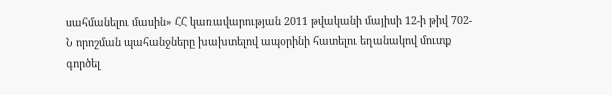սահմանելու մասին» ՀՀ կառավարության 2011 թվականի մայիսի 12-ի թիվ 702-Ն որոշման պահանջները խախտելով ապօրինի հատելու եղանակով մուտք գործել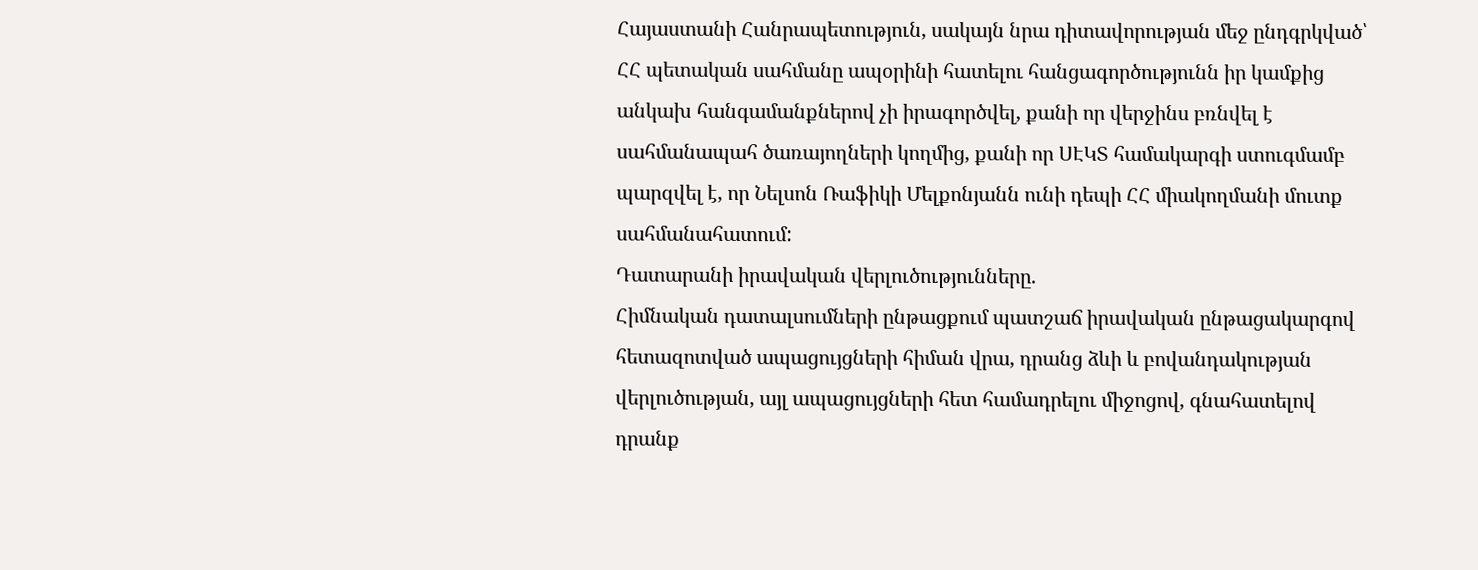Հայաստանի Հանրապետություն, սակայն նրա դիտավորության մեջ ընդգրկված՝ ՀՀ պետական սահմանը ապօրինի հատելու հանցագործությունն իր կամքից անկախ հանգամանքներով չի իրագործվել, քանի որ վերջինս բռնվել է սահմանապահ ծառայողների կողմից, քանի որ ՍԷԿՏ համակարգի ստուգմամբ պարզվել է, որ Նելսոն Ռաֆիկի Մելքոնյանն ունի դեպի ՀՀ միակողմանի մուտք սահմանահատում:
Դատարանի իրավական վերլուծությունները.
Հիմնական դատալսումների ընթացքում պատշաճ իրավական ընթացակարգով հետազոտված ապացույցների հիման վրա, դրանց ձևի և բովանդակության վերլուծության, այլ ապացույցների հետ համադրելու միջոցով, գնահատելով դրանք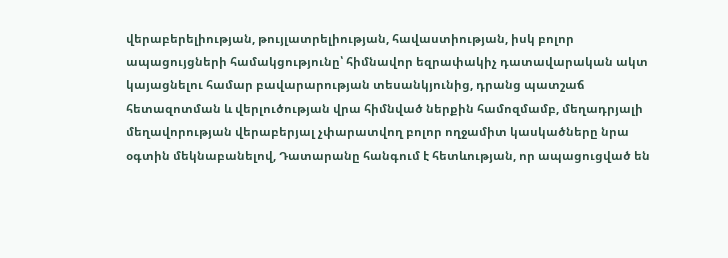վերաբերելիության, թույլատրելիության, հավաստիության, իսկ բոլոր ապացույցների համակցությունը՝ հիմնավոր եզրափակիչ դատավարական ակտ կայացնելու համար բավարարության տեսանկյունից, դրանց պատշաճ հետազոտման և վերլուծության վրա հիմնված ներքին համոզմամբ, մեղադրյալի մեղավորության վերաբերյալ չփարատվող բոլոր ողջամիտ կասկածները նրա օգտին մեկնաբանելով, Դատարանը հանգում է հետևության, որ ապացուցված են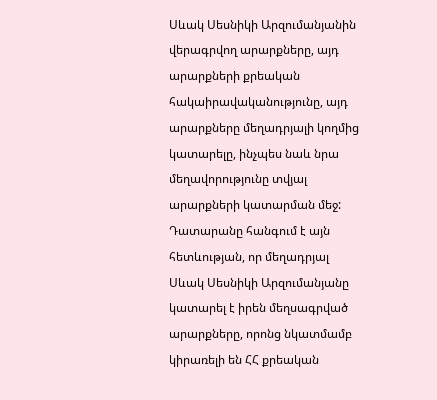Սևակ Սեսնիկի Արզումանյանին վերագրվող արարքները, այդ արարքների քրեական հակաիրավականությունը, այդ արարքները մեղադրյալի կողմից կատարելը, ինչպես նաև նրա մեղավորությունը տվյալ արարքների կատարման մեջ:
Դատարանը հանգում է այն հետևության, որ մեղադրյալ Սևակ Սեսնիկի Արզումանյանը կատարել է իրեն մեղսագրված արարքները, որոնց նկատմամբ կիրառելի են ՀՀ քրեական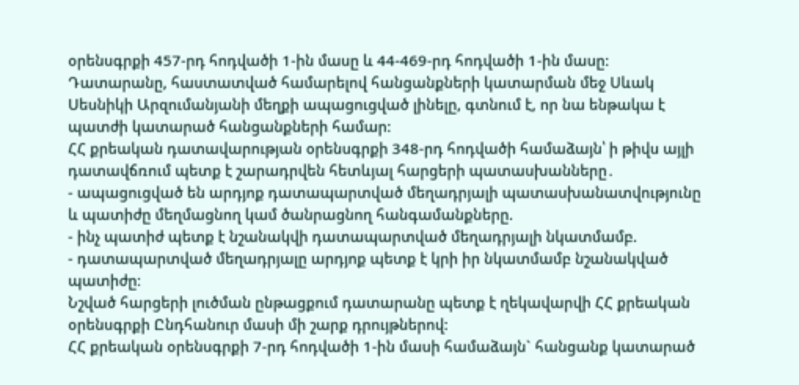օրենսգրքի 457-րդ հոդվածի 1-ին մասը և 44-469-րդ հոդվածի 1-ին մասը:
Դատարանը, հաստատված համարելով հանցանքների կատարման մեջ Սևակ Սեսնիկի Արզումանյանի մեղքի ապացուցված լինելը, գտնում է, որ նա ենթակա է պատժի կատարած հանցանքների համար:
ՀՀ քրեական դատավարության օրենսգրքի 348-րդ հոդվածի համաձայն՝ ի թիվս այլի դատավճռում պետք է շարադրվեն հետևյալ հարցերի պատասխանները․
- ապացուցված են արդյոք դատապարտված մեղադրյալի պատասխանատվությունը և պատիժը մեղմացնող կամ ծանրացնող հանգամանքները.
- ինչ պատիժ պետք է նշանակվի դատապարտված մեղադրյալի նկատմամբ.
- դատապարտված մեղադրյալը արդյոք պետք է կրի իր նկատմամբ նշանակված պատիժը։
Նշված հարցերի լուծման ընթացքում դատարանը պետք է ղեկավարվի ՀՀ քրեական օրենսգրքի Ընդհանուր մասի մի շարք դրույթներով:
ՀՀ քրեական օրենսգրքի 7-րդ հոդվածի 1-ին մասի համաձայն` հանցանք կատարած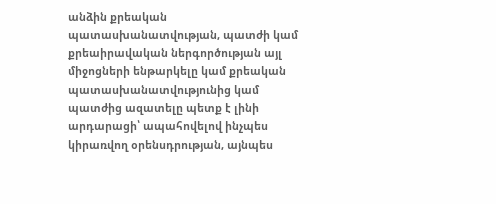անձին քրեական պատասխանատվության, պատժի կամ քրեաիրավական ներգործության այլ միջոցների ենթարկելը կամ քրեական պատասխանատվությունից կամ պատժից ազատելը պետք է լինի արդարացի՝ ապահովելով ինչպես կիրառվող օրենսդրության, այնպես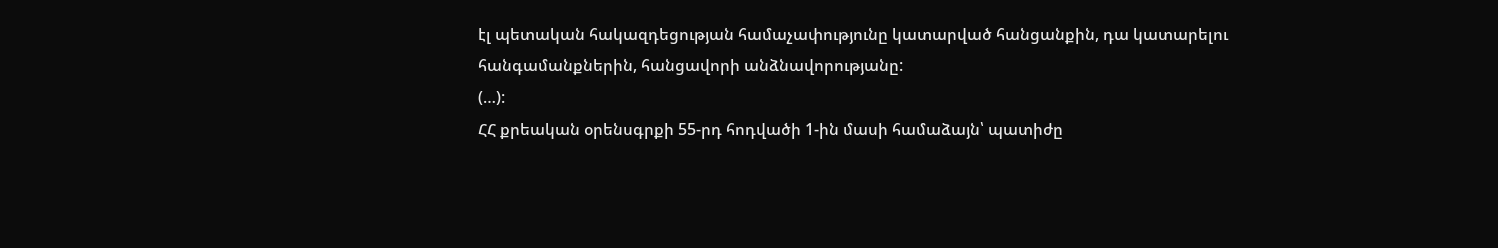էլ պետական հակազդեցության համաչափությունը կատարված հանցանքին, դա կատարելու հանգամանքներին, հանցավորի անձնավորությանը:
(…):
ՀՀ քրեական օրենսգրքի 55-րդ հոդվածի 1-ին մասի համաձայն՝ պատիժը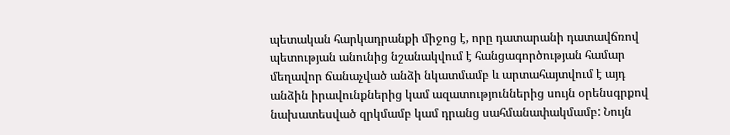պետական հարկադրանքի միջոց է, որը դատարանի դատավճռով պետության անունից նշանակվում է հանցագործության համար մեղավոր ճանաչված անձի նկատմամբ և արտահայտվում է այդ անձին իրավունքներից կամ ազատություններից սույն օրենսգրքով նախատեսված զրկմամբ կամ դրանց սահմանափակմամբ: Նույն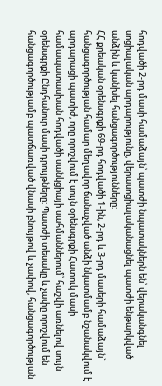հոդվածի 2-րդ մասի համաձայն՝ պատժի նպատակներն են՝ վերականգնել սոցիալական արդարությունը, վերասոցիալականացնել պատժի ենթարկված անձին և կանխել հանցագործությունները:
ՀՀ քրեական օրենսգրքի 69-րդ հոդվածի 1-ին, 2-րդ և 3-րդ մասերի համաձայն` հանցագործության համար մեղավոր ճանաչված անձի նկատմամբ նշանակվում է արդարացի պատիժ, որը որոշվում է սույն օրենսգրքի Հատուկ մասի համապատասխան հոդվածի սանկցիայի սահմաններում՝ հաշվի առնելով սույն օրենսգրքի Ընդհանուր մասի դրույթները: Պատժի տեսակը և չափը որոշվում են հանցագործությամբ պատճառված վնասի բնույթով և չափով, հանցագործության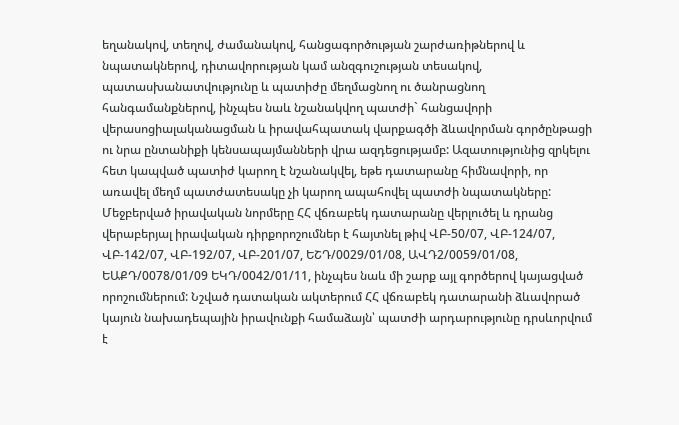եղանակով, տեղով, ժամանակով, հանցագործության շարժառիթներով և նպատակներով, դիտավորության կամ անզգուշության տեսակով, պատասխանատվությունը և պատիժը մեղմացնող ու ծանրացնող հանգամանքներով, ինչպես նաև նշանակվող պատժի` հանցավորի վերասոցիալականացման և իրավահպատակ վարքագծի ձևավորման գործընթացի ու նրա ընտանիքի կենսապայմանների վրա ազդեցությամբ: Ազատությունից զրկելու հետ կապված պատիժ կարող է նշանակվել, եթե դատարանը հիմնավորի, որ առավել մեղմ պատժատեսակը չի կարող ապահովել պատժի նպատակները:
Մեջբերված իրավական նորմերը ՀՀ վճռաբեկ դատարանը վերլուծել և դրանց վերաբերյալ իրավական դիրքորոշումներ է հայտնել թիվ ՎԲ-50/07, ՎԲ-124/07, ՎԲ-142/07, ՎԲ-192/07, ՎԲ-201/07, ԵՇԴ/0029/01/08, ԱՎԴ2/0059/01/08, ԵԱՔԴ/0078/01/09 ԵԿԴ/0042/01/11, ինչպես նաև մի շարք այլ գործերով կայացված որոշումներում: Նշված դատական ակտերում ՀՀ վճռաբեկ դատարանի ձևավորած կայուն նախադեպային իրավունքի համաձայն՝ պատժի արդարությունը դրսևորվում է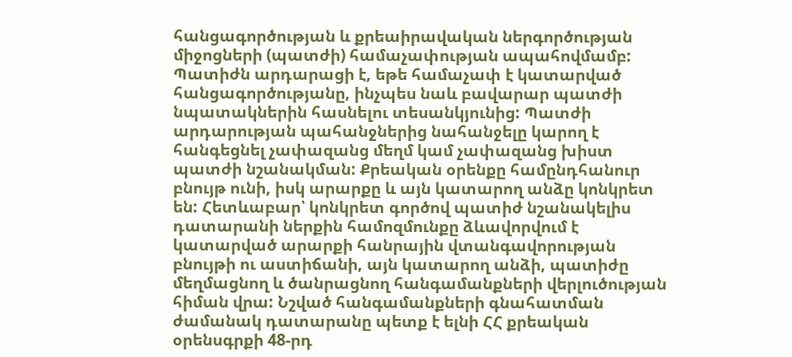հանցագործության և քրեաիրավական ներգործության միջոցների (պատժի) համաչափության ապահովմամբ: Պատիժն արդարացի է, եթե համաչափ է կատարված հանցագործությանը, ինչպես նաև բավարար պատժի նպատակներին հասնելու տեսանկյունից: Պատժի արդարության պահանջներից նահանջելը կարող է հանգեցնել չափազանց մեղմ կամ չափազանց խիստ պատժի նշանակման: Քրեական օրենքը համընդհանուր բնույթ ունի, իսկ արարքը և այն կատարող անձը կոնկրետ են: Հետևաբար՝ կոնկրետ գործով պատիժ նշանակելիս դատարանի ներքին համոզմունքը ձևավորվում է կատարված արարքի հանրային վտանգավորության բնույթի ու աստիճանի, այն կատարող անձի, պատիժը մեղմացնող և ծանրացնող հանգամանքների վերլուծության հիման վրա: Նշված հանգամանքների գնահատման ժամանակ դատարանը պետք է ելնի ՀՀ քրեական օրենսգրքի 48-րդ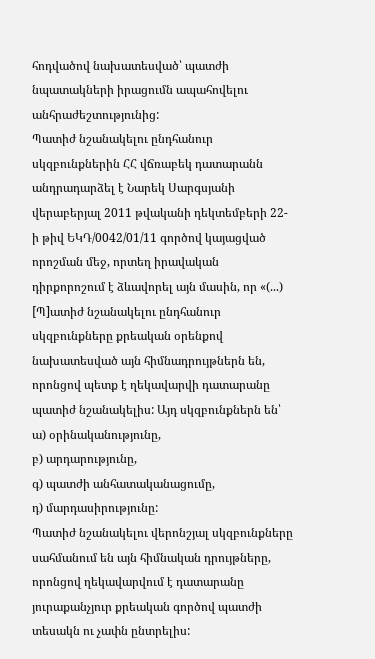հոդվածով նախատեսված՝ պատժի նպատակների իրացումն ապահովելու անհրաժեշտությունից:
Պատիժ նշանակելու ընդհանուր սկզբունքներին ՀՀ վճռաբեկ դատարանն անդրադարձել է Նարեկ Սարգսյանի վերաբերյալ 2011 թվականի դեկտեմբերի 22-ի թիվ ԵԿԴ/0042/01/11 գործով կայացված որոշման մեջ, որտեղ իրավական դիրքորոշում է ձևավորել այն մասին, որ «(...) [Պ]ատիժ նշանակելու ընդհանուր սկզբունքները քրեական օրենքով նախատեսված այն հիմնադրույթներն են, որոնցով պետք է ղեկավարվի դատարանը պատիժ նշանակելիս: Այդ սկզբունքներն են՝
ա) օրինականությունը,
բ) արդարությունը,
գ) պատժի անհատականացումը,
դ) մարդասիրությունը:
Պատիժ նշանակելու վերոնշյալ սկզբունքները սահմանում են այն հիմնական դրույթները, որոնցով ղեկավարվում է դատարանը յուրաքանչյուր քրեական գործով պատժի տեսակն ու չափն ընտրելիս: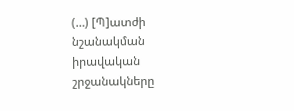(…) [Պ]ատժի նշանակման իրավական շրջանակները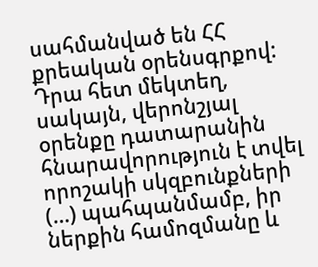սահմանված են ՀՀ քրեական օրենսգրքով: Դրա հետ մեկտեղ, սակայն, վերոնշյալ օրենքը դատարանին հնարավորություն է տվել որոշակի սկզբունքների (…) պահպանմամբ, իր ներքին համոզմանը և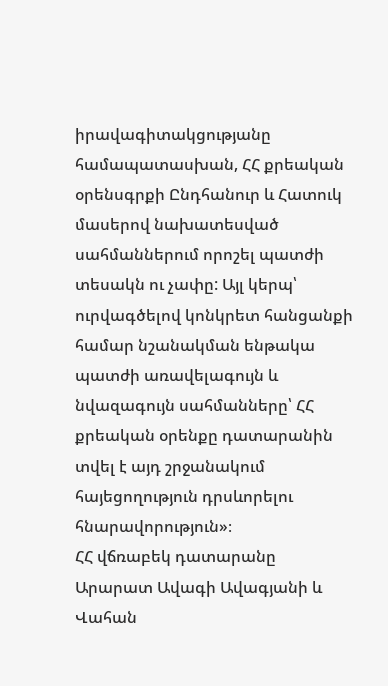իրավագիտակցությանը համապատասխան, ՀՀ քրեական օրենսգրքի Ընդհանուր և Հատուկ մասերով նախատեսված սահմաններում որոշել պատժի տեսակն ու չափը: Այլ կերպ՝ ուրվագծելով կոնկրետ հանցանքի համար նշանակման ենթակա պատժի առավելագույն և նվազագույն սահմանները՝ ՀՀ քրեական օրենքը դատարանին տվել է այդ շրջանակում հայեցողություն դրսևորելու հնարավորություն»։
ՀՀ վճռաբեկ դատարանը Արարատ Ավագի Ավագյանի և Վահան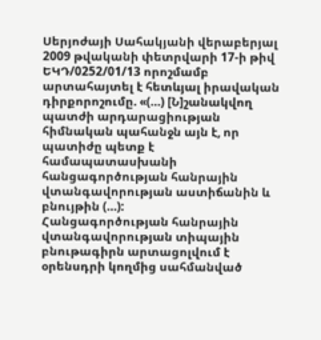Սերյոժայի Սահակյանի վերաբերյալ 2009 թվականի փետրվարի 17-ի թիվ ԵԿԴ/0252/01/13 որոշմամբ արտահայտել է հետևյալ իրավական դիրքորոշումը. «(…) [Ն]շանակվող պատժի արդարացիության հիմնական պահանջն այն է, որ պատիժը պետք է համապատասխանի հանցագործության հանրային վտանգավորության աստիճանին և բնույթին (…):
Հանցագործության հանրային վտանգավորության տիպային բնութագիրն արտացոլվում է օրենսդրի կողմից սահմանված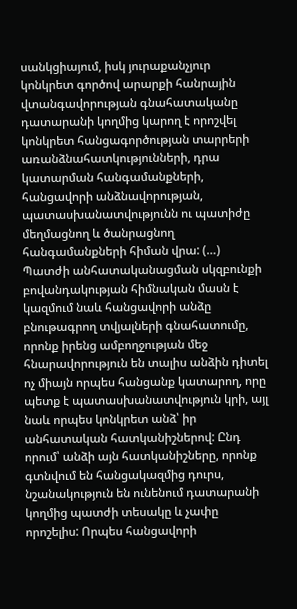սանկցիայում, իսկ յուրաքանչյուր կոնկրետ գործով արարքի հանրային վտանգավորության գնահատականը դատարանի կողմից կարող է որոշվել կոնկրետ հանցագործության տարրերի առանձնահատկությունների, դրա կատարման հանգամանքների, հանցավորի անձնավորության, պատասխանատվությունն ու պատիժը մեղմացնող և ծանրացնող հանգամանքների հիման վրա: (…)
Պատժի անհատականացման սկզբունքի բովանդակության հիմնական մասն է կազմում նաև հանցավորի անձը բնութագրող տվյալների գնահատումը, որոնք իրենց ամբողջության մեջ հնարավորություն են տալիս անձին դիտել ոչ միայն որպես հանցանք կատարող, որը պետք է պատասխանատվություն կրի, այլ նաև որպես կոնկրետ անձ՝ իր անհատական հատկանիշներով: Ընդ որում՝ անձի այն հատկանիշները, որոնք գտնվում են հանցակազմից դուրս, նշանակություն են ունենում դատարանի կողմից պատժի տեսակը և չափը որոշելիս: Որպես հանցավորի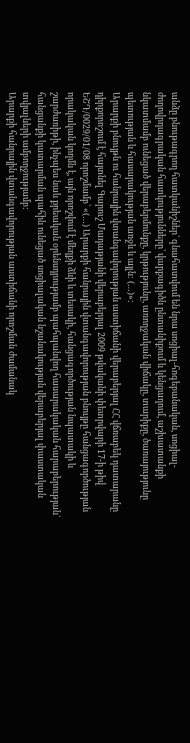անձը բնութագրող հատկանիշներ՝ գնահատվում են նրա սոցիալ-հոգեբանական, սոցիալ-ժողովրդագրական հատկությունները՝ վարքագիծն ընտանիքում և կենցաղում, աշխատանքի նկատմամբ ունեցած վերաբերմունքը, կրթությունը, առողջական վիճակը, տարիքը, ծառայությունը պետության և հասարակության առջև և այլն: (…)»:
Արարքի բնույթն ու հանրային վտանգավորության աստիճանի վերաբերյալ ՀՀ վճռաբեկ դատարանը դիրքորոշում է հայտնել Գարուշ Մադաթյանի վերաբերյալ 2009 թվականի փետրվարի 17-ի թիվ ԵՇԴ/0029/01/08 որոշմամբ՝ «(…) Արարքի հանրային վտանգավորության բնույթը հանցագործության որակական կողմն է, այն որոշվում է մեղքի ձևի և տեսակի, հանցագործության նպատակի և շարժառիթի, ինչպես նաև քրեական օրենսդրությամբ պահպանվող հասարակական հարաբերության` հանցանքի կատարման պահին ունեցած սոցիալական նշանակության վերաբերյալ փաստական տվյալների ամբողջությամբ:
Արարքի հանրային վտանգավորության աստիճանի որոշման ժամանակ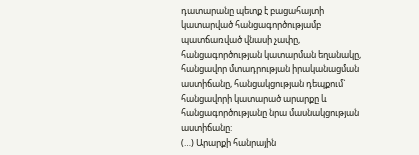դատարանը պետք է բացահայտի կատարված հանցագործությամբ պատճառված վնասի չափը, հանցագործության կատարման եղանակը, հանցավոր մտադրության իրականացման աստիճանը, հանցակցության դեպքում` հանցավորի կատարած արարքը և հանցագործությանը նրա մասնակցության աստիճանը:
(…) Արարքի հանրային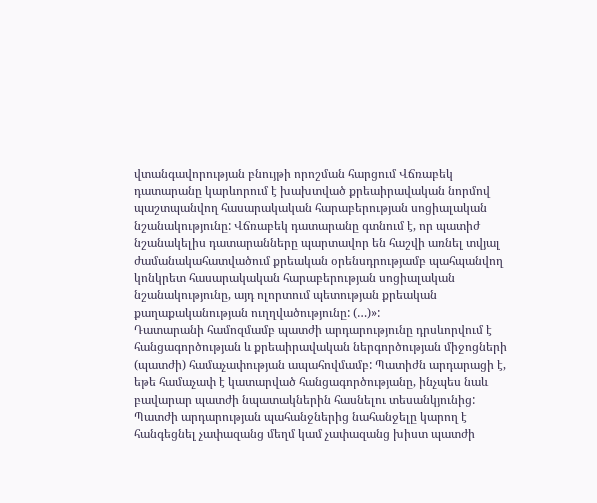վտանգավորության բնույթի որոշման հարցում Վճռաբեկ դատարանը կարևորում է խախտված քրեաիրավական նորմով պաշտպանվող հասարակական հարաբերության սոցիալական նշանակությունը: Վճռաբեկ դատարանը գտնում է, որ պատիժ նշանակելիս դատարանները պարտավոր են հաշվի առնել տվյալ ժամանակահատվածում քրեական օրենսդրությամբ պահպանվող կոնկրետ հասարակական հարաբերության սոցիալական նշանակությունը, այդ ոլորտում պետության քրեական քաղաքականության ուղղվածությունը: (…)»:
Դատարանի համոզմամբ պատժի արդարությունը դրսևորվում է հանցագործության և քրեաիրավական ներգործության միջոցների (պատժի) համաչափության ապահովմամբ: Պատիժն արդարացի է, եթե համաչափ է կատարված հանցագործությանը, ինչպես նաև բավարար պատժի նպատակներին հասնելու տեսանկյունից: Պատժի արդարության պահանջներից նահանջելը կարող է հանգեցնել չափազանց մեղմ կամ չափազանց խիստ պատժի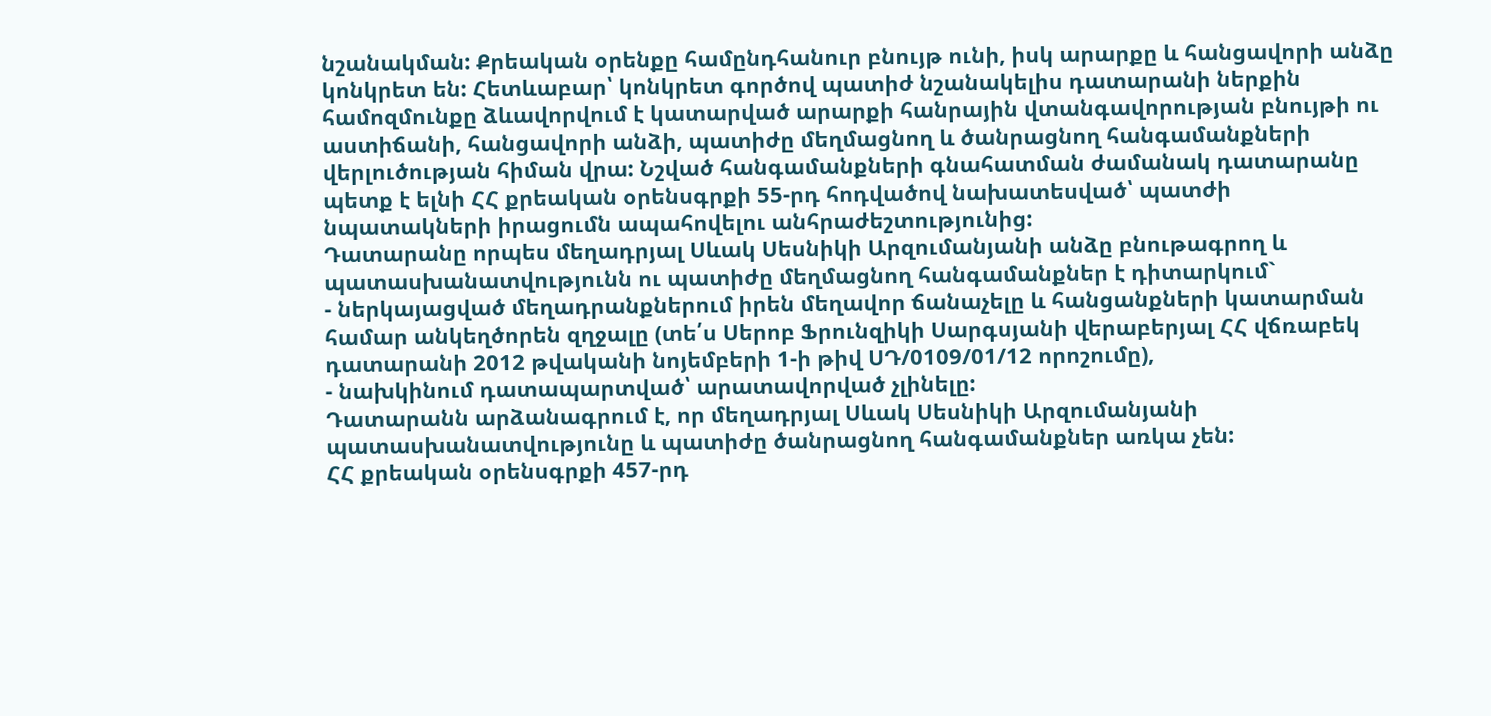նշանակման: Քրեական օրենքը համընդհանուր բնույթ ունի, իսկ արարքը և հանցավորի անձը կոնկրետ են: Հետևաբար՝ կոնկրետ գործով պատիժ նշանակելիս դատարանի ներքին համոզմունքը ձևավորվում է կատարված արարքի հանրային վտանգավորության բնույթի ու աստիճանի, հանցավորի անձի, պատիժը մեղմացնող և ծանրացնող հանգամանքների վերլուծության հիման վրա: Նշված հանգամանքների գնահատման ժամանակ դատարանը պետք է ելնի ՀՀ քրեական օրենսգրքի 55-րդ հոդվածով նախատեսված՝ պատժի նպատակների իրացումն ապահովելու անհրաժեշտությունից:
Դատարանը որպես մեղադրյալ Սևակ Սեսնիկի Արզումանյանի անձը բնութագրող և պատասխանատվությունն ու պատիժը մեղմացնող հանգամանքներ է դիտարկում`
- ներկայացված մեղադրանքներում իրեն մեղավոր ճանաչելը և հանցանքների կատարման համար անկեղծորեն զղջալը (տե՛ս Սերոբ Ֆրունզիկի Սարգսյանի վերաբերյալ ՀՀ վճռաբեկ դատարանի 2012 թվականի նոյեմբերի 1-ի թիվ ՍԴ/0109/01/12 որոշումը),
- նախկինում դատապարտված՝ արատավորված չլինելը:
Դատարանն արձանագրում է, որ մեղադրյալ Սևակ Սեսնիկի Արզումանյանի պատասխանատվությունը և պատիժը ծանրացնող հանգամանքներ առկա չեն:
ՀՀ քրեական օրենսգրքի 457-րդ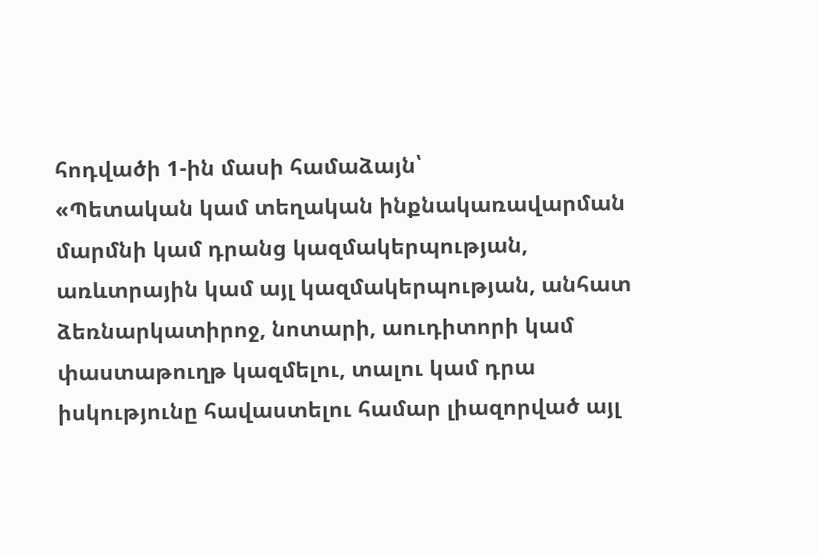հոդվածի 1-ին մասի համաձայն՝
«Պետական կամ տեղական ինքնակառավարման մարմնի կամ դրանց կազմակերպության, առևտրային կամ այլ կազմակերպության, անհատ ձեռնարկատիրոջ, նոտարի, աուդիտորի կամ փաստաթուղթ կազմելու, տալու կամ դրա իսկությունը հավաստելու համար լիազորված այլ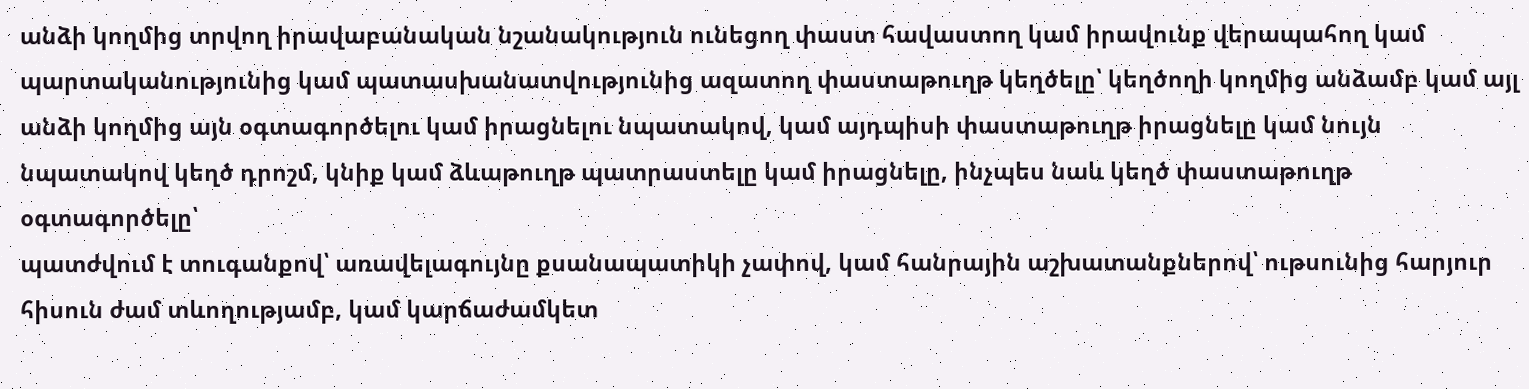անձի կողմից տրվող իրավաբանական նշանակություն ունեցող փաստ հավաստող կամ իրավունք վերապահող կամ պարտականությունից կամ պատասխանատվությունից ազատող փաստաթուղթ կեղծելը՝ կեղծողի կողմից անձամբ կամ այլ անձի կողմից այն օգտագործելու կամ իրացնելու նպատակով, կամ այդպիսի փաստաթուղթ իրացնելը կամ նույն նպատակով կեղծ դրոշմ, կնիք կամ ձևաթուղթ պատրաստելը կամ իրացնելը, ինչպես նաև կեղծ փաստաթուղթ օգտագործելը՝
պատժվում է տուգանքով՝ առավելագույնը քսանապատիկի չափով, կամ հանրային աշխատանքներով՝ ութսունից հարյուր հիսուն ժամ տևողությամբ, կամ կարճաժամկետ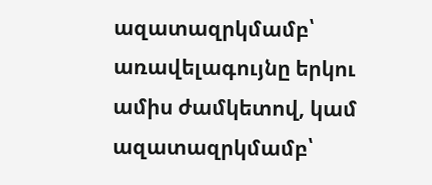ազատազրկմամբ՝ առավելագույնը երկու ամիս ժամկետով, կամ ազատազրկմամբ՝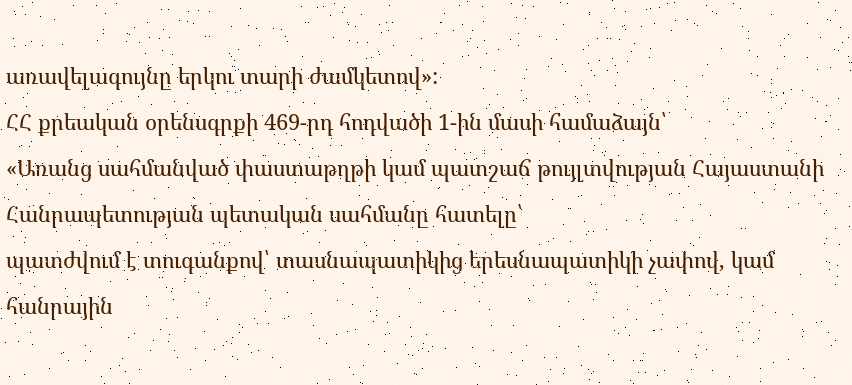առավելագույնը երկու տարի ժամկետով»:
ՀՀ քրեական օրենսգրքի 469-րդ հոդվածի 1-ին մասի համաձայն՝
«Առանց սահմանված փաստաթղթի կամ պատշաճ թույլտվության Հայաստանի Հանրապետության պետական սահմանը հատելը՝
պատժվում է տուգանքով՝ տասնապատիկից երեսնապատիկի չափով, կամ հանրային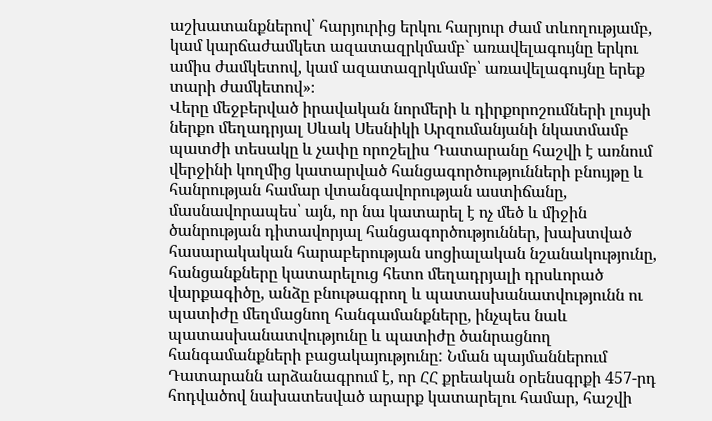աշխատանքներով՝ հարյուրից երկու հարյուր ժամ տևողությամբ, կամ կարճաժամկետ ազատազրկմամբ` առավելագույնը երկու ամիս ժամկետով, կամ ազատազրկմամբ՝ առավելագույնը երեք տարի ժամկետով»։
Վերը մեջբերված իրավական նորմերի և դիրքորոշումների լույսի ներքո մեղադրյալ Սևակ Սեսնիկի Արզումանյանի նկատմամբ պատժի տեսակը և չափը որոշելիս Դատարանը հաշվի է առնում վերջինի կողմից կատարված հանցագործությունների բնույթը և հանրության համար վտանգավորության աստիճանը, մասնավորապես՝ այն, որ նա կատարել է ոչ մեծ և միջին ծանրության դիտավորյալ հանցագործություններ, խախտված հասարակական հարաբերության սոցիալական նշանակությունը, հանցանքները կատարելուց հետո մեղադրյալի դրսևորած վարքագիծը, անձը բնութագրող և պատասխանատվությունն ու պատիժը մեղմացնող հանգամանքները, ինչպես նաև պատասխանատվությունը և պատիժը ծանրացնող հանգամանքների բացակայությունը: Նման պայմաններում Դատարանն արձանագրում է, որ ՀՀ քրեական օրենսգրքի 457-րդ հոդվածով նախատեսված արարք կատարելու համար, հաշվի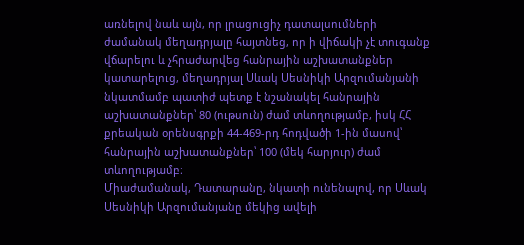առնելով նաև այն, որ լրացուցիչ դատալսումների ժամանակ մեղադրյալը հայտնեց, որ ի վիճակի չէ տուգանք վճարելու և չհրաժարվեց հանրային աշխատանքներ կատարելուց, մեղադրյալ Սևակ Սեսնիկի Արզումանյանի նկատմամբ պատիժ պետք է նշանակել հանրային աշխատանքներ՝ 80 (ութսուն) ժամ տևողությամբ, իսկ ՀՀ քրեական օրենսգրքի 44-469-րդ հոդվածի 1-ին մասով՝ հանրային աշխատանքներ՝ 100 (մեկ հարյուր) ժամ տևողությամբ։
Միաժամանակ, Դատարանը, նկատի ունենալով, որ Սևակ Սեսնիկի Արզումանյանը մեկից ավելի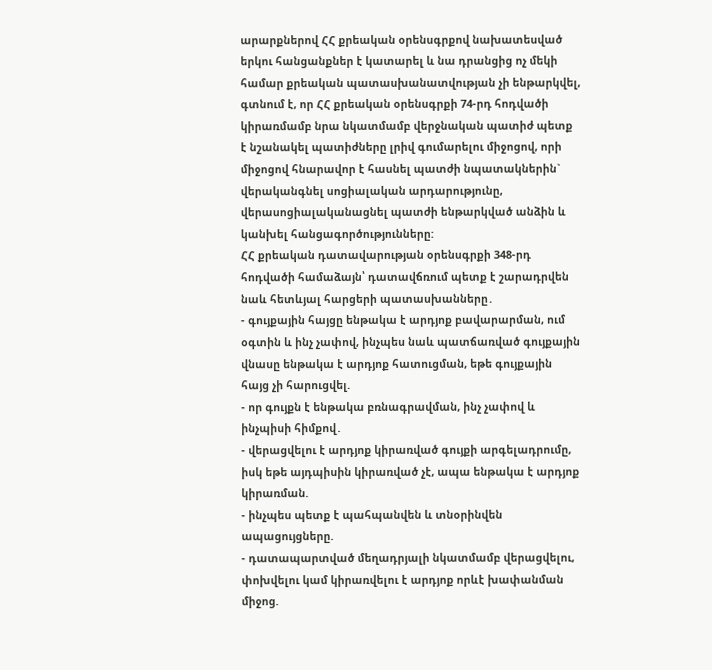արարքներով ՀՀ քրեական օրենսգրքով նախատեսված երկու հանցանքներ է կատարել և նա դրանցից ոչ մեկի համար քրեական պատասխանատվության չի ենթարկվել, գտնում է, որ ՀՀ քրեական օրենսգրքի 74-րդ հոդվածի կիրառմամբ նրա նկատմամբ վերջնական պատիժ պետք է նշանակել պատիժները լրիվ գումարելու միջոցով, որի միջոցով հնարավոր է հասնել պատժի նպատակներին` վերականգնել սոցիալական արդարությունը, վերասոցիալականացնել պատժի ենթարկված անձին և կանխել հանցագործությունները:
ՀՀ քրեական դատավարության օրենսգրքի 348-րդ հոդվածի համաձայն՝ դատավճռում պետք է շարադրվեն նաև հետևյալ հարցերի պատասխանները․
- գույքային հայցը ենթակա է արդյոք բավարարման, ում օգտին և ինչ չափով, ինչպես նաև պատճառված գույքային վնասը ենթակա է արդյոք հատուցման, եթե գույքային հայց չի հարուցվել.
- որ գույքն է ենթակա բռնագրավման, ինչ չափով և ինչպիսի հիմքով․
- վերացվելու է արդյոք կիրառված գույքի արգելադրումը, իսկ եթե այդպիսին կիրառված չէ, ապա ենթակա է արդյոք կիրառման.
- ինչպես պետք է պահպանվեն և տնօրինվեն ապացույցները.
- դատապարտված մեղադրյալի նկատմամբ վերացվելու, փոխվելու կամ կիրառվելու է արդյոք որևէ խափանման միջոց.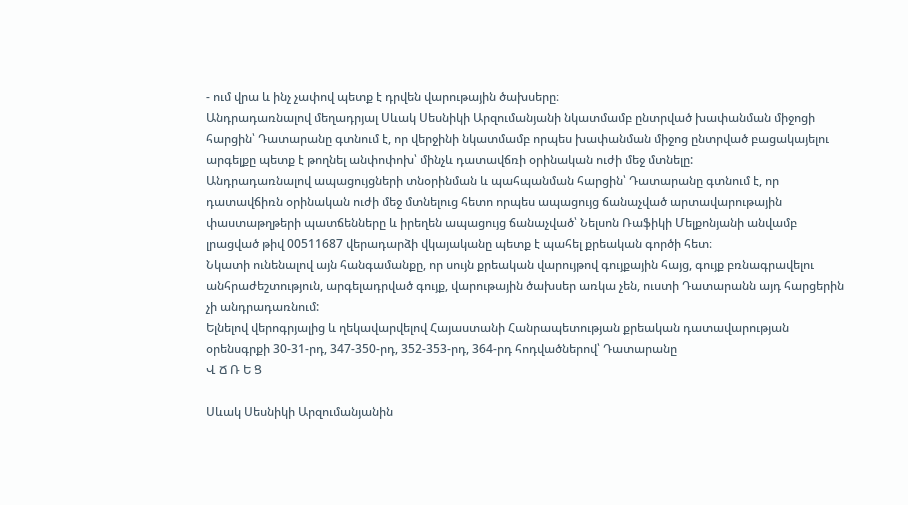- ում վրա և ինչ չափով պետք է դրվեն վարութային ծախսերը։
Անդրադառնալով մեղադրյալ Սևակ Սեսնիկի Արզումանյանի նկատմամբ ընտրված խափանման միջոցի հարցին՝ Դատարանը գտնում է, որ վերջինի նկատմամբ որպես խափանման միջոց ընտրված բացակայելու արգելքը պետք է թողնել անփոփոխ՝ մինչև դատավճռի օրինական ուժի մեջ մտնելը:
Անդրադառնալով ապացույցների տնօրինման և պահպանման հարցին՝ Դատարանը գտնում է, որ դատավճիռն օրինական ուժի մեջ մտնելուց հետո որպես ապացույց ճանաչված արտավարութային փաստաթղթերի պատճենները և իրեղեն ապացույց ճանաչված՝ Նելսոն Ռաֆիկի Մելքոնյանի անվամբ լրացված թիվ 00511687 վերադարձի վկայականը պետք է պահել քրեական գործի հետ։
Նկատի ունենալով այն հանգամանքը, որ սույն քրեական վարույթով գույքային հայց, գույք բռնագրավելու անհրաժեշտություն, արգելադրված գույք, վարութային ծախսեր առկա չեն, ուստի Դատարանն այդ հարցերին չի անդրադառնում:
Ելնելով վերոգրյալից և ղեկավարվելով Հայաստանի Հանրապետության քրեական դատավարության օրենսգրքի 30-31-րդ, 347-350-րդ, 352-353-րդ, 364-րդ հոդվածներով՝ Դատարանը
Վ Ճ Ռ Ե Ց

Սևակ Սեսնիկի Արզումանյանին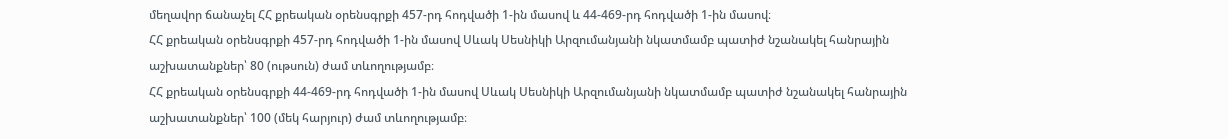մեղավոր ճանաչել ՀՀ քրեական օրենսգրքի 457-րդ հոդվածի 1-ին մասով և 44-469-րդ հոդվածի 1-ին մասով։
ՀՀ քրեական օրենսգրքի 457-րդ հոդվածի 1-ին մասով Սևակ Սեսնիկի Արզումանյանի նկատմամբ պատիժ նշանակել հանրային աշխատանքներ՝ 80 (ութսուն) ժամ տևողությամբ։
ՀՀ քրեական օրենսգրքի 44-469-րդ հոդվածի 1-ին մասով Սևակ Սեսնիկի Արզումանյանի նկատմամբ պատիժ նշանակել հանրային աշխատանքներ՝ 100 (մեկ հարյուր) ժամ տևողությամբ։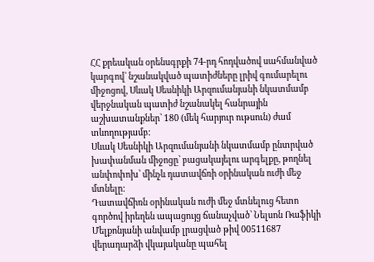ՀՀ քրեական օրենսգրքի 74-րդ հոդվածով սահմանված կարգով` նշանակված պատիժները լրիվ գումարելու միջոցով, Սևակ Սեսնիկի Արզումանյանի նկատմամբ վերջնական պատիժ նշանակել հանրային աշխատանքներ՝ 180 (մեկ հարյուր ութսուն) ժամ տևողությամբ:
Սևակ Սեսնիկի Արզումանյանի նկատմամբ ընտրված խափանման միջոցը՝ բացակայելու արգելքը, թողնել անփոփոխ՝ մինչև դատավճռի օրինական ուժի մեջ մտնելը:
Դատավճիռն օրինական ուժի մեջ մտնելուց հետո գործով իրեղեն ապացույց ճանաչված՝ Նելսոն Ռաֆիկի Մելքոնյանի անվամբ լրացված թիվ 00511687 վերադարձի վկայականը պահել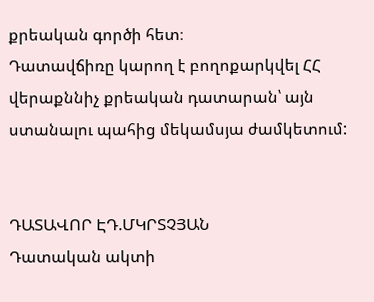քրեական գործի հետ։
Դատավճիռը կարող է բողոքարկվել ՀՀ վերաքննիչ քրեական դատարան՝ այն ստանալու պահից մեկամսյա ժամկետում:


ԴԱՏԱՎՈՐ ԷԴ.ՄԿՐՏՉՅԱՆ
Դատական ակտի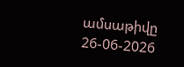ամսաթիվը 26-06-2026